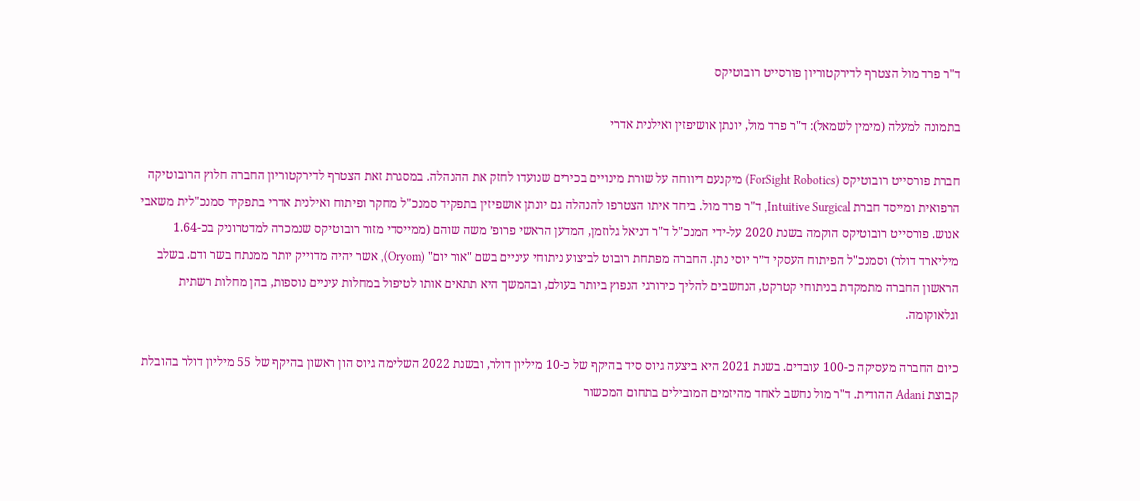ד"ר פרד מול הצטרף לדירקטוריון פורסייט רובוטיקס

בתמונה למעלה (מימין לשמאל): ד"ר פרד מול, יונתן אושיפזין ואילנית אדרי

חברת פורסייט רובוטיקס (ForSight Robotics) מיקנעם דיווחה על שורת מינויים בכירים שנועדו לחזק את ההנהלה. במסגרת זאת הצטרף לדירקטוריון החברה חלוץ הרובוטיקה הרפואית ומייסד חברת Intuitive Surgical, ד"ר פרד מול. ביחד איתו הצטרפו להנהלה גם יונתן אושפיזין בתפקיד סמנכ"ל מחקר ופיתוח ואילנית אדרי בתפקיד סמנכ"לית משאבי אנוש. פורסייט רובוטיקס הוקמה בשנת 2020 על-ידי המנכ"ל ד"ר דניאל גלוזמן, המדען הראשי פרופ׳ משה שוהם (ממייסדי מזור רובוטיקס שנמכרה למדטרוניק בכ-1.64 מיליארד דולר) וסמנכ"ל הפיתוח העסקי ד״ר יוסי נתן. החברה מפתחת רובוט לביצוע ניתוחי עיניים בשם "אור יום" (Oryom), אשר יהיה מדוייק יותר ממנתח בשר ודם. בשלב הראשון החברה מתמקדת בניתוחי קטרקט, הנחשבים להליך כירורגי הנפוץ ביותר בעולם, ובהמשך היא תתאים אותו לטיפול במחלות עיניים נוספות, בהן מחלות רשתית וגלאוקומה.

כיום החברה מעסיקה כ-100 עובדים. בשנת 2021 היא ביצעה גיוס סיד בהיקף של כ-10 מיליון דולר, ובשנת 2022 השלימה גיוס הון ראשון בהיקף של 55 מיליון דולר בהובלת קבוצת Adani ההודית. ד"ר מול נחשב לאחד מהיזמים המובילים בתחום המכשור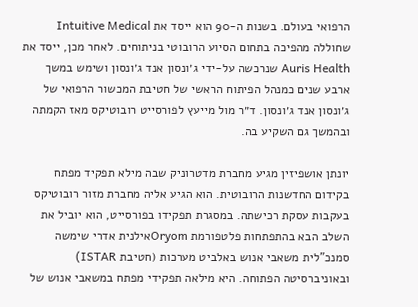הרפואי בעולם. בשנות ה-90 הוא ייסד את Intuitive Medical שחוללה מהפיכה בתחום הסיוע הרובוטי בניתוחים. לאחר מכן, ייסד את Auris Health שנרכשה על-ידי ג׳ונסון אנד ג׳ונסון ושימש במשך ארבע שנים כמנהל הפיתוח הראשי של חטיבת המכשור הרפואי של ג׳ונסון אנד ג׳ונסון. ד״ר מול מייעץ לפורסייט רובוטיקס מאז הקמתה ובהמשך גם השקיע בה.

יונתן אושפיזין מגיע מחברת מדטרוניק שבה מילא תפקיד מפתח בקידום החדשנות הרובוטית. הוא הגיע אליה מחברת מזור רובוטיקס בעקבות עסקת רכישתה. במסגרת תפקידו בפורסייט, הוא יוביל את השלב הבא בהתפתחות פלטפורמת Oryomאילנית אדרי שימשה סמנכ"לית משאבי אנוש באלביט מערכות (חטיבת ISTAR) ובאוניברסיטה הפתוחה. היא מילאה תפקידי מפתח במשאבי אנוש של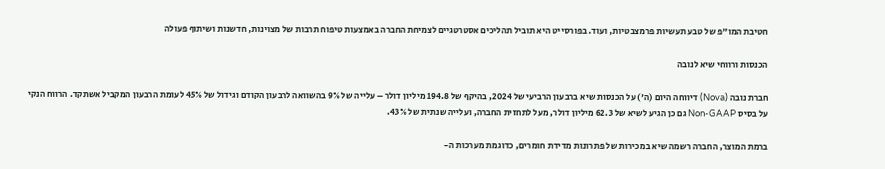חטיבת המו"פ של טבע תעשיות פרמצבטיות, ועוד. בפורסייט היא תוביל תהליכים אסטרטגיים לצמיחת החברה באמצעות טיפוח תרבות של מצוינות, חדשנות ושיתוף פעולה

הכנסות ורווחי שיא לנובה

חברת נובה (Nova) דיווחה היום (ה') על הכנסות שיא ברבעון הרביעי של 2024, בהיקף של 194.8 מיליון דולר – עלייה של 9% בהשוואה לרבעון הקודם וגידול של 45% לעומת הרבעון המקביל אשתקד. הרווח הנקי על בסיס Non-GAAP גם כן הגיע לשיא של 62.3 מיליון דולר, מעל לתחזית החברה, ועלייה שנתית של 43%.

ברמת המוצר, החברה רשמה שיא במכירות של פתרונות מדידת חומרים, כדוגמת מערכות ה-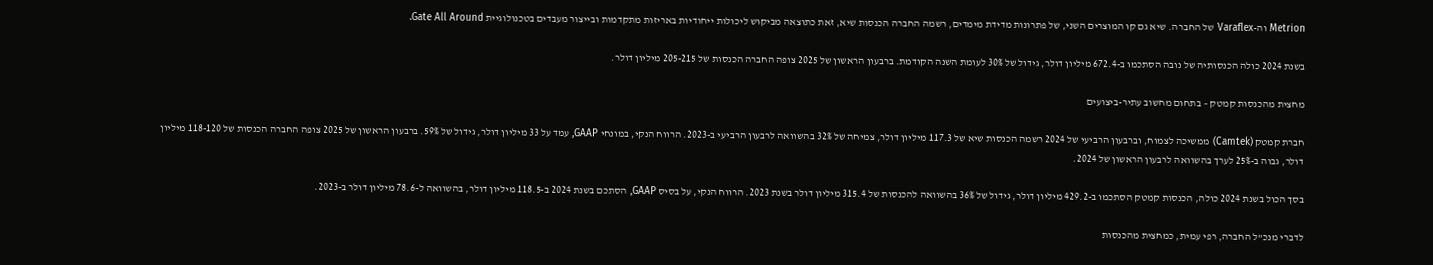Metrion וה-Varaflex של החברה. שיא גם קו המוצרים השני, של פתרונות מדידת מימדים, רשמה החברה הכנסות שיא, זאת כתוצאה מביקוש ליכולות ייחודיות באריזות מתקדמות ובייצור מעבדים בטכנולוגיית Gate All Around.

בשנת 2024 כולה הכנסותיה של נובה הסתכמו ב-672.4 מיליון דולר, גידול של 30% לעומת השנה הקודמת. ברבעון הראשון של 2025 צופה החברה הכנסות של 205-215 מיליון דולר.

מחצית מהכנסות קמטק – בתחום מחשוב עתיר-ביצועים

חברת קמטק (Camtek) ממשיכה לצמוח, וברבעון הרביעי של 2024 רשמה הכנסות שיא של 117.3 מיליון דולר, צמיחה של 32% בהשוואה לרבעון הרביעי ב-2023. הרווח הנקי, במונחי GAAP, עמד על 33 מיליון דולר, גידול של 59%. ברבעון הראשון של 2025 צופה החברה הכנסות של 118-120 מיליון דולר, גבוה ב-25% לערך בהשוואה לרבעון הראשון של 2024.

בסך הכול בשנת 2024 כולה, הכנסות קמטק הסתכמו ב-429.2 מיליון דולר, גידול של 36% בהשוואה להכנסות של 315.4 מיליון דולר בשנת 2023. הרווח הנקי, על בסיס GAAP, הסתכם בשנת 2024 ב-118.5 מיליון דולר, בהשוואה ל-78.6 מיליון דולר ב-2023.

לדברי מנכ"ל החברה, רפי עמית, כמחצית מהכנסות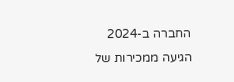החברה ב-2024 הגיעה ממכירות של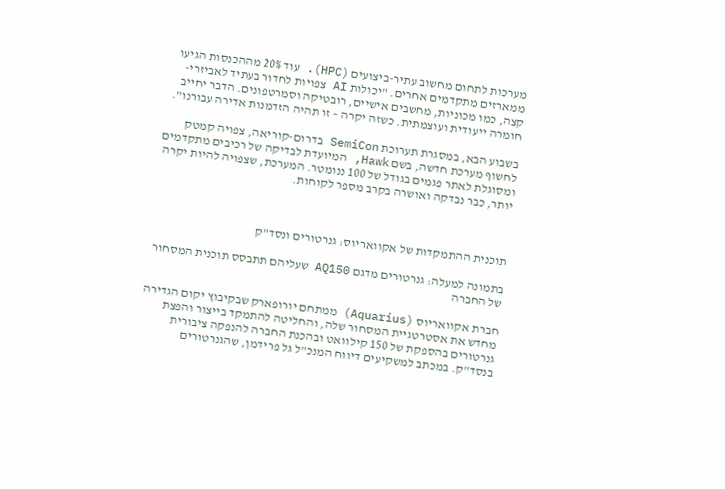מערכות לתחום מחשוב עתיר-ביצועים (HPC). עוד 20% מההכנסות הגיעו ממארזים מתקדמים אחרים. "יכולות AI צפויות לחדור בעתיד לאביזרי-קצה, כמו מכוניות, מחשבים אישיים, רובטיקה וסמרטפונים. הדבר יחייב חומרה ייעודית ועוצמתית. כשזה יקרה – זו תהיה הזדמנות אדירה עבורנו".

בשבוע הבא, במסגרת תערוכת SemiCon בדרום-קוריאה, צפויה קמטק לחשוף מערכת חדשה, בשם Hawk, המיועדת לבדיקה של רכיבים מתקדמים ומסוגלת לאתר פגמים בגודל של 100 ננומטר. המערכת, שצפויה להיות יקרה יותר, כבר נבדקה ואושרה בקרב מספר לקוחות.



תוכנית ההתמקדות של אקוואריוס: גנרטורים ונסד"ק

בתמונה למעלה: גנרטורים מדגם AQ150 שעליהם תתבסס תוכנית המסחור של החברה

חברת אקוואריוס (Aquarius) ממתחם יורופארק שבקיבוץ יקום הגדירה מחדש את אסטרטגיית המסחור שלה, והחליטה להתמקד בייצור והפצת גנרטורים בהספקת של 150 קילוואט ובהכנת החברה להנפקה ציבורית בנסד"ק. במכתב למשקיעים דיווח המנכ"ל גל פרידמן, שהגנרטורים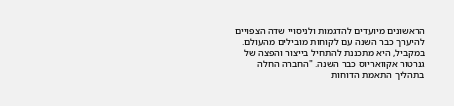הראשונים מיועדים להדגמות ולניסויי שדה הצפויים להיערך כבר השנה עם לקוחות מובילים מהעולם. במקביל, היא מתכננת להתחיל בייצור והפצה של גנרטור אקוואריוס כבר השנה. "החברה החלה בתהליך התאמת הדוחות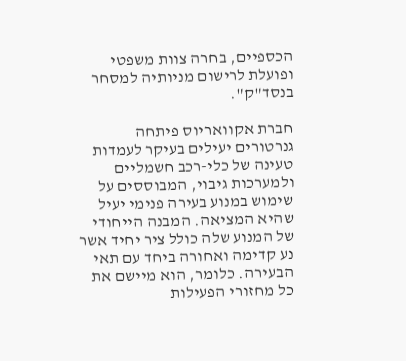הכספיים, בחרה צוות משפטי ופועלת לרישום מניותיה למסחר בנסד"ק".

חברת אקוואריוס פיתחה גנרטורים יעילים בעיקר לעמדות טעינה של כלי-רכב חשמליים ולמערכות גיבוי, המבוססים על שימוש במנוע בעירה פנימי יעיל שהיא המציאה. המבנה הייחודי של המנוע שלה כולל ציר יחיד אשר נע קדימה ואחורה ביחד עם תאי הבעירה. כלומר, הוא מיישם את כל מחזורי הפעילות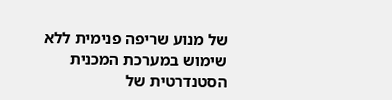של מנוע שריפה פנימית ללא שימוש במערכת המכנית הסטנדרטית של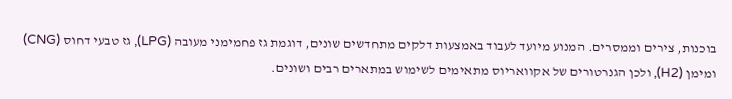בוכנות, צירים וממסרים. המנוע מיועד לעבוד באמצעות דלקים מתחדשים שונים, דוגמת גז פחמימני מעובה (LPG), גז טבעי דחוס (CNG) ומימן (H2), ולכן הגנרטורים של אקוואריוס מתאימים לשימוש במתארים רבים ושונים.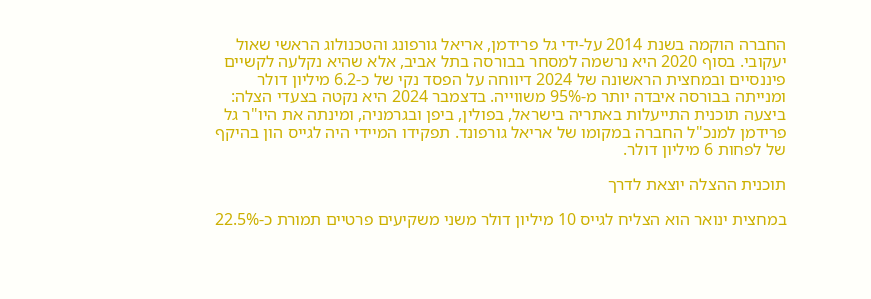החברה הוקמה בשנת 2014 על-ידי גל פרידמן, אריאל גורפונג והטכנולוג הראשי שאול יעקובי. בסוף 2020 היא נרשמה למסחר בבורסה בתל אביב, אלא שהיא נקלעה לקשיים פיננסיים ובמחצית הראשונה של 2024 דיווחה על הפסד נקי של כ-6.2 מיליון דולר ומנייתה בבורסה איבדה יותר מ-95% משווייה. בדצמבר 2024 היא נקטה בצעדי הצלה: ביצעה תוכנית התייעלות באתריה בישראל, בפולין, ביפן ובגרמניה, ומינתה את היו"ר גל פרידמן למנכ"ל החברה במקומו של אריאל גורפונד. תפקידו המיידי היה לגייס הון בהיקף של לפחות 6 מיליון דולר.

תוכנית ההצלה יוצאת לדרך

במחצית ינואר הוא הצליח לגייס 10 מיליון דולר משני משקיעים פרטיים תמורת כ-22.5%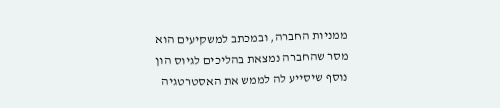ממניות החברה, ובמכתב למשקיעים הוא מסר שהחברה נמצאת בהליכים לגיוס הון נוסף שיסייע לה לממש את האסטרטגיה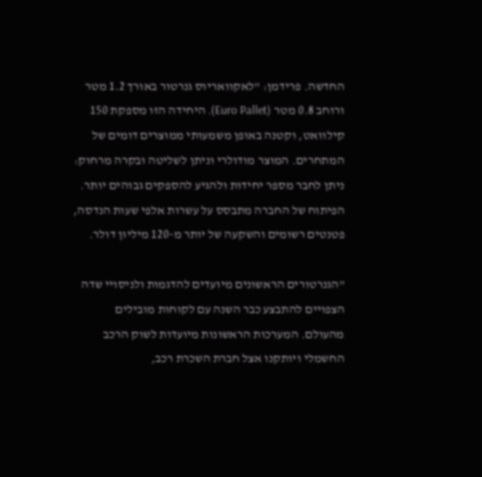החדשה. פרידמן: "לאקוואריוס גנרטור באורך 1.2 מטר ורוחב 0.8 מטר (Euro Pallet). היחידה הזו מספקת 150 קילוואט, וקטנה באופן משמעותי ממוצרים דומים של המתחרים. המוצר מודולרי וניתן לשליטה ובקרה מרחוק: ניתן לחבר מספר יחידות ולהגיע להספקים גבוהים יותר. הפיתוח של החברה מתבסס על עשרות אלפי שעות הנדסה, פטנטים רשומים והשקעה של יותר מ-120 מיליון דולר.

"הגנרטורים הראשונים מיועדים להדגמות ולניסויי שדה הצפויים להתבצע כבר השנה עם לקוחות מובילים מהעולם. המערכות הראשונות מיועדות לשוק הרכב החשמלי ויותקנו אצל חברת השכרת רכב,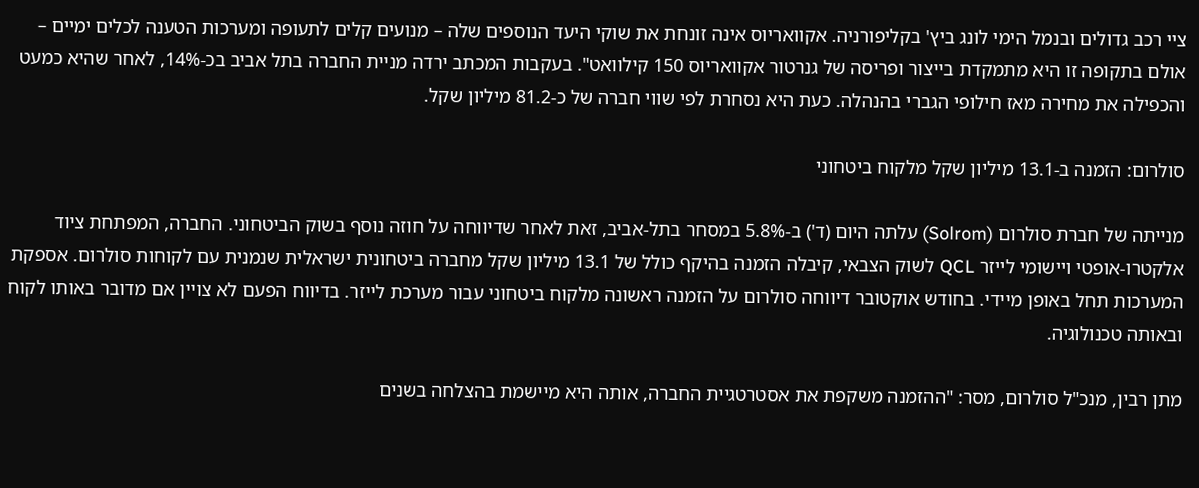ציי רכב גדולים ובנמל הימי לונג ביץ' בקליפורניה. אקוואריוס אינה זונחת את שוקי היעד הנוספים שלה – מנועים קלים לתעופה ומערכות הטענה לכלים ימיים – אולם בתקופה זו היא מתמקדת בייצור ופריסה של גנרטור אקוואריוס 150 קילוואט". בעקבות המכתב ירדה מניית החברה בתל אביב בכ-14%, לאחר שהיא כמעט והכפילה את מחירה מאז חילופי הגברי בהנהלה. כעת היא נסחרת לפי שווי חברה של כ-81.2 מיליון שקל.

סולרום: הזמנה ב-13.1 מיליון שקל מלקוח ביטחוני

מנייתה של חברת סולרום (Solrom) עלתה היום (ד') ב-5.8% במסחר בתל-אביב, זאת לאחר שדיווחה על חוזה נוסף בשוק הביטחוני. החברה, המפתחת ציוד אלקטרו-אופטי ויישומי לייזר QCL לשוק הצבאי, קיבלה הזמנה בהיקף כולל של 13.1 מיליון שקל מחברה ביטחונית ישראלית שנמנית עם לקוחות סולרום. אספקת המערכות תחל באופן מיידי. בחודש אוקטובר דיווחה סולרום על הזמנה ראשונה מלקוח ביטחוני עבור מערכת לייזר. בדיווח הפעם לא צויין אם מדובר באותו לקוח ובאותה טכנולוגיה.

מתן רבין, מנכ"ל סולרום, מסר: "ההזמנה משקפת את אסטרטגיית החברה, אותה היא מיישמת בהצלחה בשנים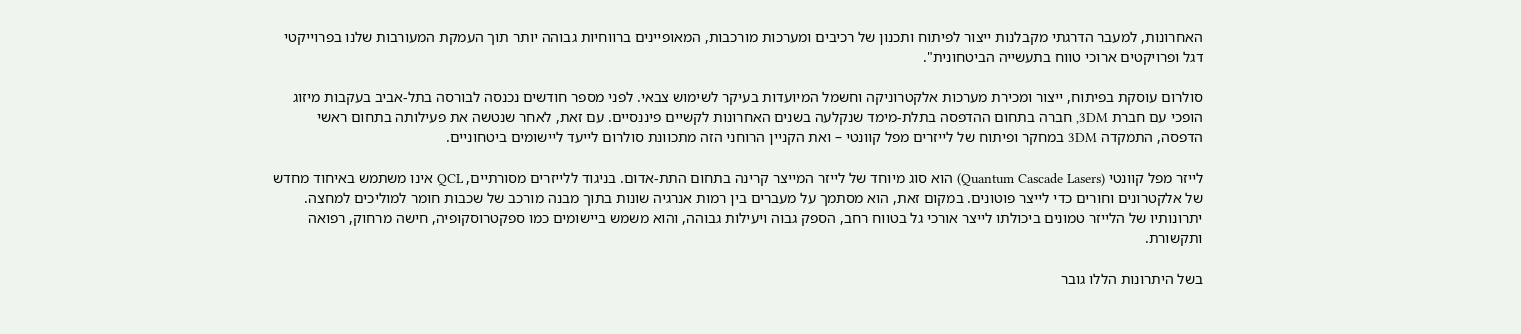האחרונות, למעבר הדרגתי מקבלנות ייצור לפיתוח ותכנון של רכיבים ומערכות מורכבות, המאופיינים ברווחיות גבוהה יותר תוך העמקת המעורבות שלנו בפרוייקטי דגל ופרויקטים ארוכי טווח בתעשייה הביטחונית".

סולרום עוסקת בפיתוח, ייצור ומכירת מערכות אלקטרוניקה וחשמל המיועדות בעיקר לשימוש צבאי. לפני מספר חודשים נכנסה לבורסה בתל-אביב בעקבות מיזוג הופכי עם חברת 3DM, חברה בתחום ההדפסה בתלת-מימד שנקלעה בשנים האחרונות לקשיים פיננסיים. עם זאת, לאחר שנטשה את פעילותה בתחום ראשי הדפסה, התמקדה 3DM במחקר ופיתוח של לייזרים מפל קוונטי – ואת הקניין הרוחני הזה מתכוונת סולרום לייעד ליישומים ביטחוניים.

לייזר מפל קוונטי (Quantum Cascade Lasers) הוא סוג מיוחד של לייזר המייצר קרינה בתחום התת-אדום. בניגוד ללייזרים מסורתיים, QCL אינו משתמש באיחוד מחדש של אלקטרונים וחורים כדי לייצר פוטונים. במקום זאת, הוא מסתמך על מעברים בין רמות אנרגיה שונות בתוך מבנה מורכב של שכבות חומר למוליכים למחצה. יתרונותיו של הלייזר טמונים ביכולתו לייצר אורכי גל בטווח רחב, הספק גבוה ויעילות גבוהה, והוא משמש ביישומים כמו ספקטרוסקופיה, חישה מרחוק, רפואה ותקשורת.

בשל היתרונות הללו גובר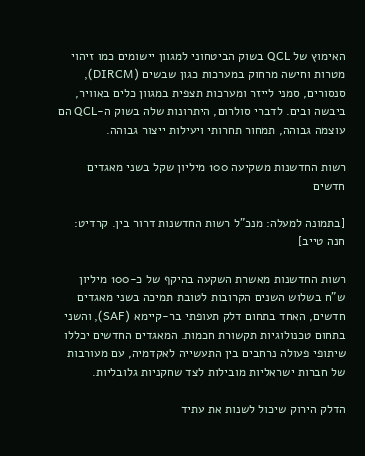האימוץ של QCL בשוק הביטחוני למגוון יישומים כמו זיהוי מטרות וחישה מרחוק במערכות כגון שבשים (DIRCM), סנסורים, סמני לייזר ומערכות תצפית במגוון כלים באוויר, ביבשה ובים. לדברי סולרום, היתרונות שלה בשוק ה-QCL הם עוצמה גבוהה, תמחור תחרותי ויעילות ייצור גבוהה.

רשות החדשנות משקיעה 100 מיליון שקל בשני מאגדים חדשים

[בתמונה למעלה: מנכ"ל רשות החדשנות דרור בין. קרדיט: חנה טייב]

רשות החדשנות מאשרת השקעה בהיקף של כ-100 מיליון ש"ח בשלוש השנים הקרובות לטובת תמיכה בשני מאגדים חדשים, האחד בתחום דלק תעופתי בר-קיימא (SAF), והשני בתחום טכנולוגיות תקשורת חכמות. המאגדים החדשים יכללו שיתופי פעולה נרחבים בין התעשייה לאקדמיה, עם מעורבות של חברות ישראליות מובילות לצד שחקניות גלובליות.

הדלק הירוק שיכול לשנות את עתיד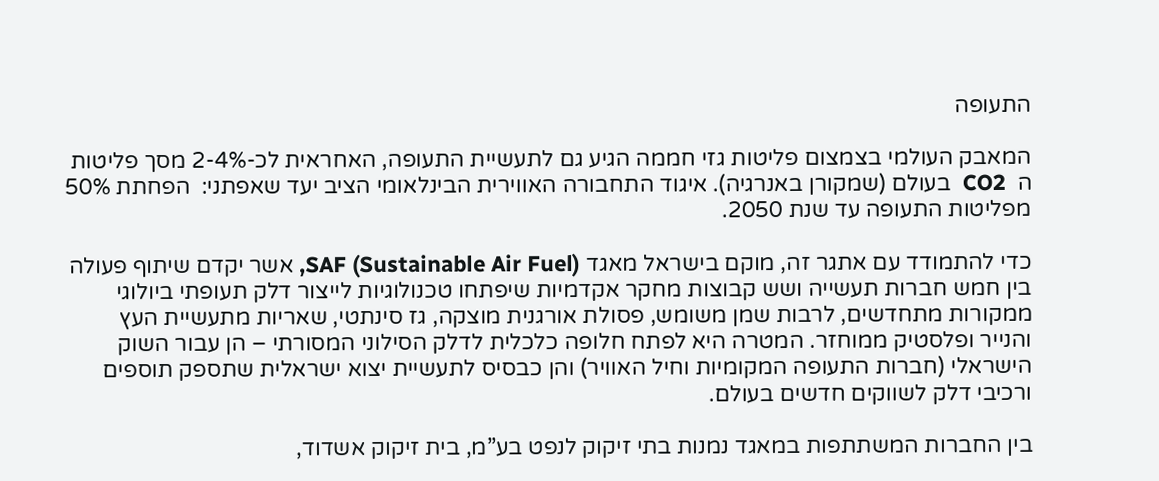התעופה

המאבק העולמי בצמצום פליטות גזי חממה הגיע גם לתעשיית התעופה, האחראית לכ-2-4% מסך פליטות ה  CO2  בעולם (שמקורן באנרגיה). איגוד התחבורה האווירית הבינלאומי הציב יעד שאפתני:  הפחתת 50% מפליטות התעופה עד שנת 2050.

כדי להתמודד עם אתגר זה, מוקם בישראל מאגד SAF (Sustainable Air Fuel), אשר יקדם שיתוף פעולה בין חמש חברות תעשייה ושש קבוצות מחקר אקדמיות שיפתחו טכנולוגיות לייצור דלק תעופתי ביולוגי ממקורות מתחדשים, לרבות שמן משומש, פסולת אורגנית מוצקה, גז סינתטי, שאריות מתעשיית העץ והנייר ופלסטיק ממוחזר. המטרה היא לפתח חלופה כלכלית לדלק הסילוני המסורתי – הן עבור השוק הישראלי (חברות התעופה המקומיות וחיל האוויר) והן כבסיס לתעשיית יצוא ישראלית שתספק תוספים ורכיבי דלק לשווקים חדשים בעולם.

בין החברות המשתתפות במאגד נמנות בתי זיקוק לנפט בע”מ, בית זיקוק אשדוד,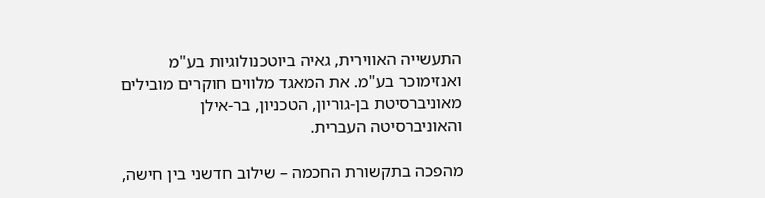התעשייה האווירית, גאיה ביוטכנולוגיות בע"מ ואנזימוכר בע"מ. את המאגד מלווים חוקרים מובילים מאוניברסיטת בן-גוריון, הטכניון, בר-אילן והאוניברסיטה העברית.

מהפכה בתקשורת החכמה – שילוב חדשני בין חישה,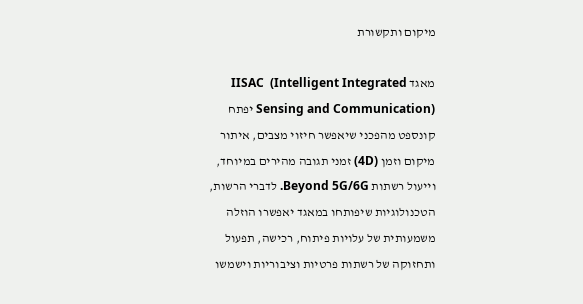מיקום ותקשורת

מאגד IISAC  (Intelligent Integrated Sensing and Communication) יפתח קונספט מהפכני שיאפשר חיזוי מצבים, איתור מיקום וזמן (4D) זמני תגובה מהירים במיוחד, וייעול רשתות Beyond 5G/6G. לדברי הרשות, הטכנולוגיות שיפותחו במאגד יאפשרו הוזלה משמעותית של עלויות פיתוח, רכישה, תפעול ותחזוקה של רשתות פרטיות וציבוריות וישמשו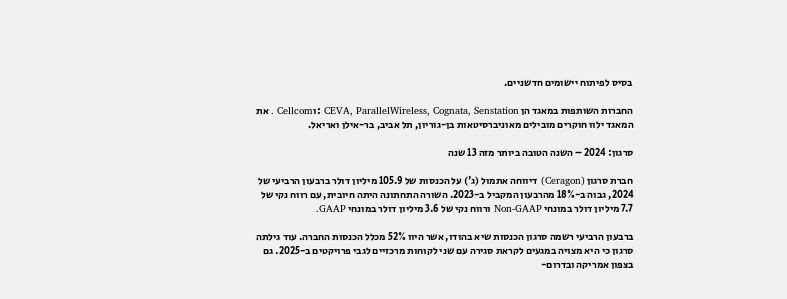בסיס לפיתוח יישומים חדשניים.

החברות השותפות במאגד הן CEVA, ParallelWireless, Cognata, Senstation :וCellcom . את המאגד ילוו חוקרים מובילים מאוניברסיטאות בן-גוריון, תל אביב, בר-אילן ואריאל.

סרגון: 2024 – השנה הטובה ביותר מזה 13 שנה

חברת סרגון (Ceragon) דיווחה אתמול (ג') על הכנסות של 105.9 מיליון דולר ברבעון הרביעי של 2024, גבוה ב-18% מהרבעון המקביל ב-2023. השורה התחתונה היתה חיובית, עם רווח נקי של 7.7 מיליון דולר במונחי Non-GAAP ורווח נקי של 3.6 מיליון דולר במונחי GAAP.

ברבעון הרביעי רשמה סרגון הכנסות שיא בהודו, אשר היוו 52% מכלל הכנסות החברה. עוד גילתה סרגון כי היא מצויה במגעים לקראת סגירה עם שני לקוחות מרכזיים לגבי פרויקטים ב-2025. גם בצפון אמריקה ובדרום-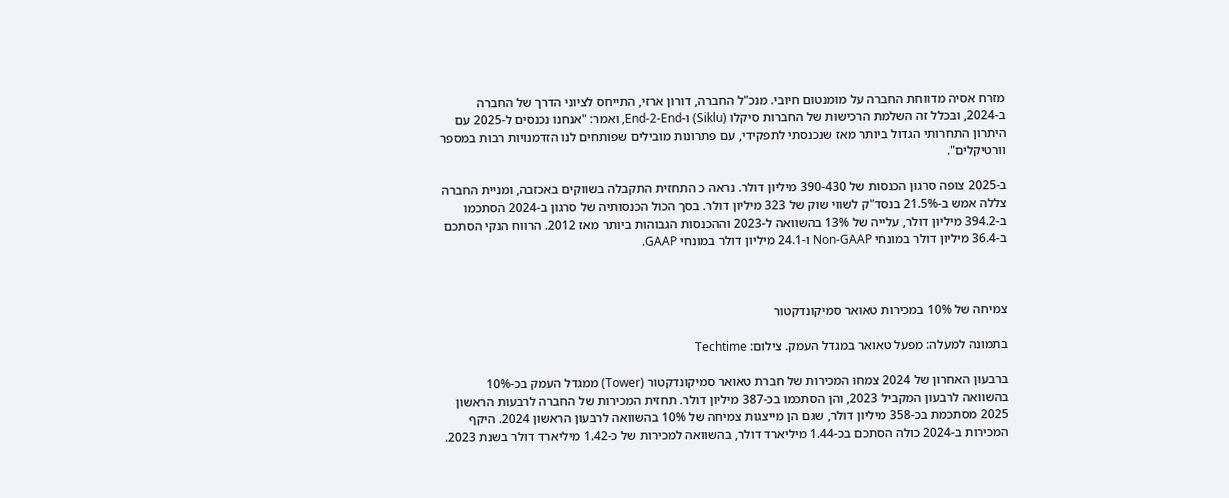מזרח אסיה מדווחת החברה על מומנטום חיובי. מנכ"ל החברה, דורון ארזי, התייחס לציוני הדרך של החברה ב-2024, ובכלל זה השלמת הרכישות של החברות סיקלו (Siklu) ו-End-2-End, ואמר: "אנחנו נכנסים ל-2025 עם היתרון התחרותי הגדול ביותר מאז שנכנסתי לתפקידי, עם פתרונות מובילים שפותחים לנו הזדמנויות רבות במספר וורטיקלים".

ב-2025 צופה סרגון הכנסות של 390-430 מיליון דולר. נראה כ התחזית התקבלה בשווקים באכזבה, ומניית החברה צללה אמש ב-21.5% בנסד"ק לשווי שוק של 323 מיליון דולר. בסך הכול הכנסותיה של סרגון ב-2024 הסתכמו ב-394.2 מיליון דולר, עלייה של 13% בהשוואה ל-2023 וההכנסות הגבוהות ביותר מאז 2012. הרווח הנקי הסתכם ב-36.4 מיליון דולר במונחי Non-GAAP ו-24.1 מיליון דולר במונחי GAAP.



צמיחה של 10% במכירות טאואר סמיקונדקטור

בתמונה למעלה: מפעל טאואר במגדל העמק. צילום: Techtime

ברבעון האחרון של 2024 צמחו המכירות של חברת טאואר סמיקונדקטור (Tower) ממגדל העמק בכ-10% בהשוואה לרבעון המקביל 2023, והן הסתכמו בכ-387 מיליון דולר. תחזית המכירות של החברה לרבעות הראשון 2025 מסתכמת בכ-358 מיליון דולר, שגם הן מייצגות צמיחה של 10% בהשוואה לרבעון הראשון 2024. היקף המכירות ב-2024 כולה הסתכם בכ-1.44 מיליארד דולר, בהשוואה למכירות של כ-1.42 מיליארד דולר בשנת 2023.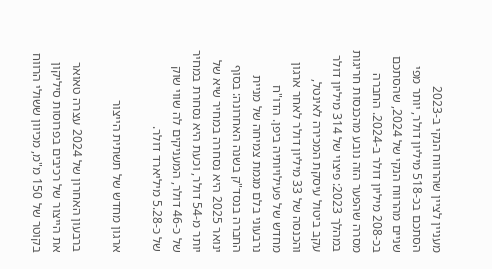מעניין לציין שהרווח הנקי ב-2023 הסתכם בכ-518 מיליון דולר, יותר מפי שניים מהרווח הנקי של 2024, שהסתכם בכ-208 מיליון דולר ב-2024. החברה מסרה שהפער הזה נובע מהכנסות חריגות במהלך 2023: פיצוי של 314 מיליון דולר עקב ביטול עיסקת המכירה לאינטל, והכנסה של 33 מיליון דולר לאחר ארגון מחדש של פעילויותיה ביפן. הדו"ח נרבעוני בלם מגמת צמיחה של מניית החברה בנסד"ק בשנה האחרונה: בסוף ינואר 2025 היא נסחרה במחיר שיא של יותר מ-54 דולר, וכעת היא נסחרת במחיר של כ-46 דולר, המעניקים לה שווי שוק של כ-5.28 מיליארד דולר.

ארגון מחדש של תשתית הייצור

ברבעון האחרון של 2024 עצרה טאואר את הייצור של רכיבים בפרוסות סיליקון בקוטר של 150 מ"מ, מכיוון ששולי הרווח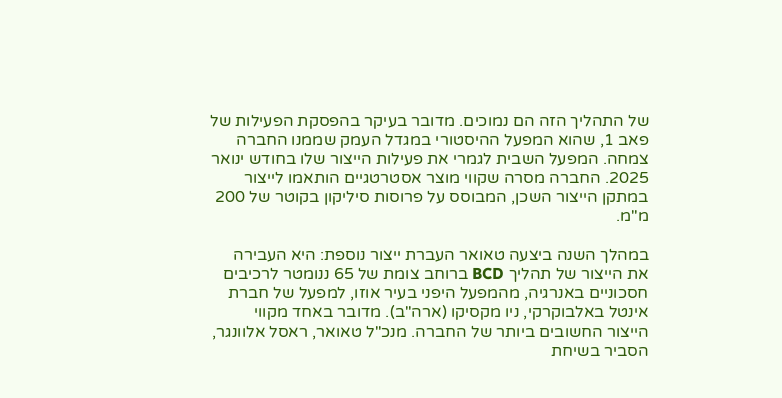של התהליך הזה הם נמוכים. מדובר בעיקר בהפסקת הפעילות של פאב 1, שהוא המפעל ההיסטורי במגדל העמק שממנו החברה צמחה. המפעל השבית לגמרי את פעילות הייצור שלו בחודש ינואר 2025. החברה מסרה שקווי מוצר אסטרטגיים הותאמו לייצור במתקן הייצור השכן, המבוסס על פרוסות סיליקון בקוטר של 200 מ"מ.

במהלך השנה ביצעה טאואר העברת ייצור נוספת: היא העבירה את הייצור של תהליך BCD ברוחב צומת של 65 ננומטר לרכיבים חסכוניים באנרגיה, מהמפעל היפני בעיר אוזו, למפעל של חברת אינטל באלבוקרקי, ניו מקסיקו (ארה"ב). מדובר באחד מקווי הייצור החשובים ביותר של החברה. מנכ"ל טאואר, ראסל אלוונגר, הסביר בשיחת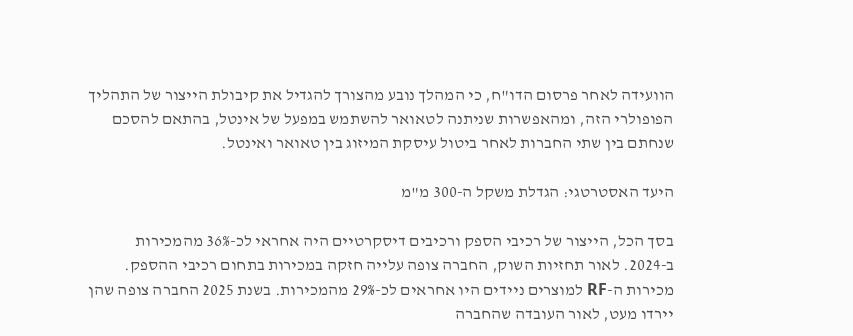הוועידה לאחר פרסום הדו"ח, כי המהלך נובע מהצורך להגדיל את קיבולת הייצור של התהליך הפופולרי הזה, ומהאפשרות שניתנה לטאואר להשתמש במפעל של אינטל, בהתאם להסכם שנחתם בין שתי החברות לאחר ביטול עיסקת המיזוג בין טאואר ואינטל.

היעד האסטרטגי: הגדלת משקל ה-300 מ"מ

בסך הכל, הייצור של רכיבי הספק ורכיבים דיסקרטיים היה אחראי לכ-36% מהמכירות ב-2024. לאור תחזיות השוק, החברה צופה עלייה חזקה במכירות בתחום רכיבי ההספק. מכירות ה-RF למוצרים ניידים היו אחראים לכ-29% מהמכירות. בשנת 2025 החברה צופה שהן יירדו מעט, לאור העובדה שהחברה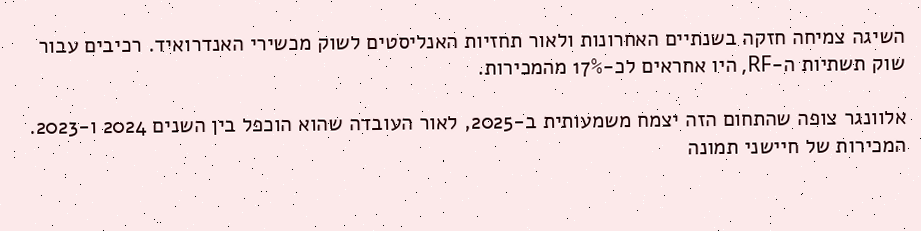השיגה צמיחה חזקה בשנתיים האחרונות ולאור תחזיות האנליסטים לשוק מכשירי האנדרואיד. רכיבים עבור שוק תשתיות ה-RF, היו אחראים לכ-17% מהמכירות.

אלוונגר צופה שהתחום הזה יצמח משמעותית ב-2025, לאור העובדה שהוא הוכפל בין השנים 2024 ו-2023. המכירות של חיישני תמונה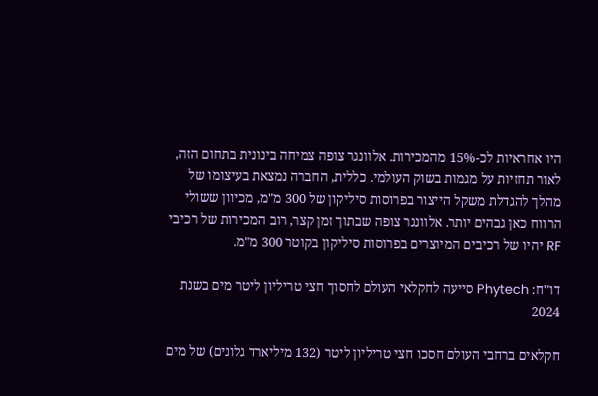היו אחראיות לכ-15% מהמכירות. אלוונגר צופה צמיחה בינונית בתחום הזה, לאור תחזיות על מגמות בשוק העולמי. כללית, החברה נמצאת בעיצומו של מהלך להגדלת משקל הייצור בפרוסות סיליקון של 300 מ"מ, מכיוון ששולי הרווח כאן גבהים יותר. אלוונגר צופה שבתוך זמן קצר, רוב המכירות של רכיבי RF יהיו של רכיבים המיוצרים בפרוסות סיליקון בקוטר 300 מ"מ.

דו"ח: Phytech סייעה לחקלאי העולם לחסוך חצי טריליון ליטר מים בשנת 2024

חקלאים ברחבי העולם חסכו חצי טריליון ליטר (132 מיליארד גלונים) של מים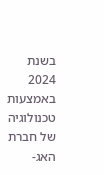בשנת 2024 באמצעות טכנולוגיה של חברת האג-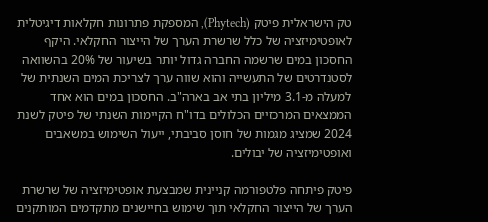טק הישראלית פיטק (Phytech), המספקת פתרונות חקלאות דיגיטלית לאופטימיזציה של כלל שרשרת הערך של הייצור החקלאי. היקף החסכון במים שרשמה החברה גדול יותר בשיעור של 20% בהשוואה לסטנדרטים של התעשייה והוא שווה ערך לצריכת המים השנתית של למעלה מ-3.1 מיליון בתי אב בארה"ב. החסכון במים הוא אחד הממצאים המרכזיים הכלולים בדו"ח הקיימות השנתי של פיטק לשנת 2024 שמציג מגמות של חוסן סביבתי, ייעול השימוש במשאבים ואופטימיזציה של יבולים.

פיטק פיתחה פלטפורמה קניינית שמבצעת אופטימיזציה של שרשרת הערך של הייצור החקלאי תוך שימוש בחיישנים מתקדמים המותקנים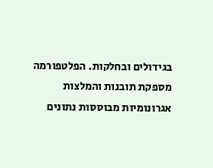בגידולים ובחלקות. הפלטפורמה מספקת תובנות והמלצות אגרונומיות מבוססות נתונים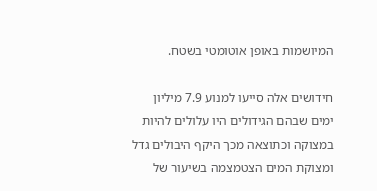המיושמות באופן אוטומטי בשטח.

חידושים אלה סייעו למנוע 7.9 מיליון ימים שבהם הגידולים היו עלולים להיות במצוקה וכתוצאה מכך היקף היבולים גדל ומצוקת המים הצטמצמה בשיעור של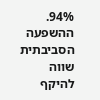94%. ההשפעה הסביבתית שווה להיקף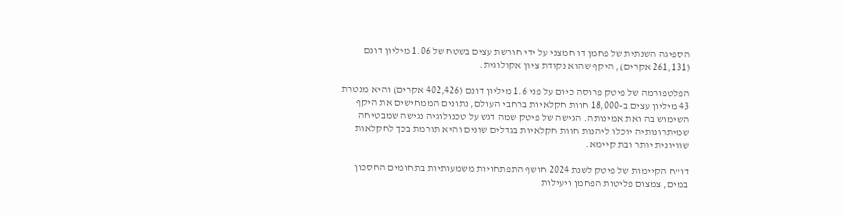הספיגה השנתית של פחמן דו חמצני על ידי חורשת עצים בשטח של 1.06 מיליון דונם (261,131 אקרים), היקף שהוא נקודת ציון אקולוגית.

הפלטפורמה של פיטק פרוסה כיום על פני 1.6 מיליון דונם (402,426 אקרים) והיא מנטרת 43 מיליון עצים ב-18,000 חוות חקלאיות ברחבי העולם, נתונים הממחישים את היקף השימוש בה ואת אמינותה. הגישה של פיטק שמה דגש על טכנולוגיה נגישה שמבטיחה שמיתרונותיה יוכלו ליהנות חוות חקלאיות בגדלים שונים והיא תורמת בכך לחקלאות שוויונית יותר ובת קיימא.

דו"ח הקיימות של פיטק לשנת 2024 חושף התפתחויות משמעותיות בתחומים החסכון במים, צמצום פליטות הפחמן ויעילות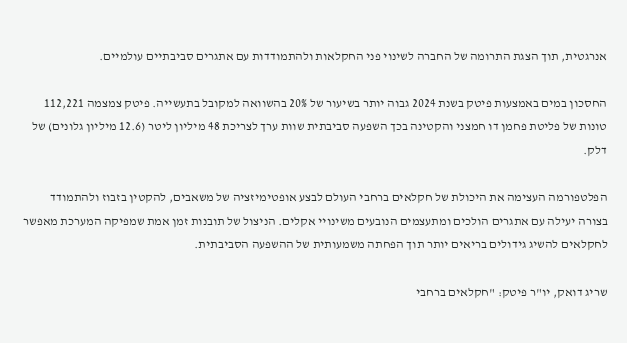אנרגטית, תוך הצגת התרומה של החברה לשינוי פני החקלאות ולהתמודדות עם אתגרים סביבתיים עולמיים.

החסכון במים באמצעות פיטק בשנת 2024 גבוה יותר בשיעור של 20% בהשוואה למקובל בתעשייה. פיטק צמצמה 112,221 טונות של פליטת פחמן דו חמצני והקטינה בכך השפעה סביבתית שוות ערך לצריכת 48 מיליון ליטר (12.6 מיליון גלונים) של דלק.

הפלטפורמה העצימה את היכולת של חקלאים ברחבי העולם לבצע אופטימיזציה של משאבים, להקטין בזבוז ולהתמודד בצורה יעילה עם אתגרים הולכים ומתעצמים הנובעים משינויי אקלים. הניצול של תובנות זמן אמת שמפיקה המערכת מאפשר לחקלאים להשיג גידולים בריאים יותר תוך הפחתה משמעותית של ההשפעה הסביבתית.

שריג דואק, יו"ר פיטק: "חקלאים ברחבי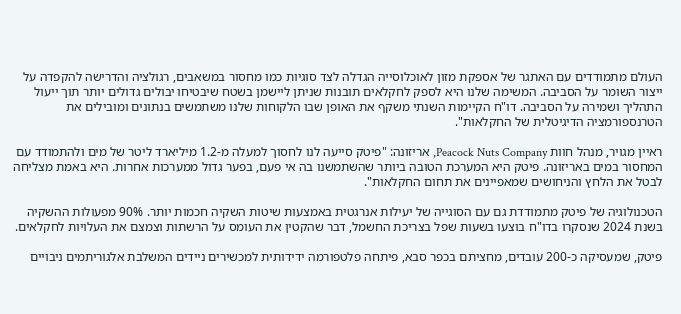העולם מתמודדים עם האתגר של אספקת מזון לאוכלוסייה הגדלה לצד סוגיות כמו מחסור במשאבים, רגולציה והדרישה להקפדה על ייצור השומר על הסביבה. המשימה שלנו היא לספק לחקלאים תובנות שניתן ליישמן בשטח שיבטיחו יבולים גדולים יותר תוך ייעול התהליך ושמירה על הסביבה. דו"ח הקיימות השנתי משקף את האופן שבו הלקוחות שלנו משתמשים בנתונים ומובילים את הטרנספורמציה הדיגיטלית של החקלאות".

ראיין מגויר, מנהל חוות Peacock Nuts Company, אריזונה: "פיטק סייעה לנו לחסוך למעלה מ-1.2 מיליארד ליטר של מים ולהתמודד עם המחסור במים באריזונה. פיטק היא המערכת הטובה ביותר שהשתמשנו בה אי פעם, בפער גדול ממערכות אחרות. היא באמת מצליחה לבטל את הלחץ והניחושים שמאפיינים את תחום החקלאות".

הטכנולוגיה של פיטק מתמודדת גם עם הסוגייה של יעילות אנרגטית באמצעות שיטות השקיה חכמות יותר. 90% מפעולות ההשקיה בשנת 2024 שנסקרו בדו"ח בוצעו בשעות שפל בצריכת החשמל, דבר שהקטין את העומס על הרשתות וצמצם את העלויות לחקלאים.

פיטק, שמעסיקה כ-200 עובדים, מחציתם בכפר סבא, פיתחה פלטפורמה ידידותית למכשירים ניידים המשלבת אלגוריתמים ניבויים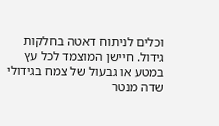וכלים לניתוח דאטה בחלקות גידול. חיישן המוצמד לכל עץ במטע או גבעול של צמח בגידולי שדה מנטר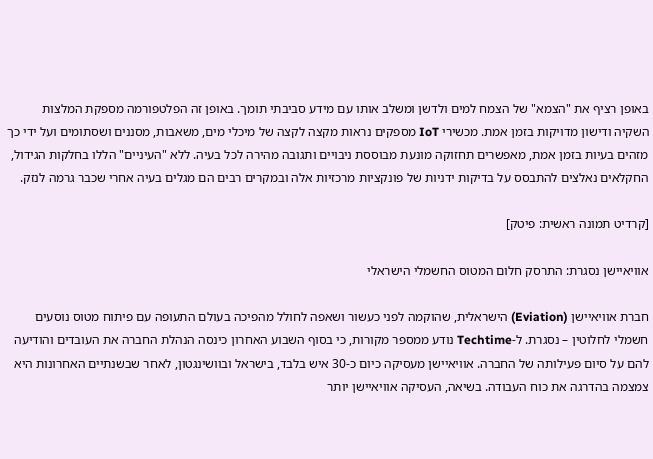באופן רציף את "הצמא" של הצמח למים ולדשן ומשלב אותו עם מידע סביבתי תומך. באופן זה הפלטפורמה מספקת המלצות השקיה ודישון מדויקות בזמן אמת. מכשירי IoT מספקים נראות מקצה לקצה של מיכלי מים, משאבות, מסננים ושסתומים ועל ידי כך מזהים בעיות בזמן אמת, מאפשרים תחזוקה מונעת מבוססת ניבויים ותגובה מהירה לכל בעיה. ללא "העיניים" הללו בחלקות הגידול, החקלאים נאלצים להתבסס על בדיקות ידניות של פונקציות מרכזיות אלה ובמקרים רבים הם מגלים בעיה אחרי שכבר גרמה לנזק.

[קרדיט תמונה ראשית: פיטק]

אוויאיישן נסגרת: התרסק חלום המטוס החשמלי הישראלי

חברת אוויאיישן (Eviation) הישראלית, שהוקמה לפני כעשור ושאפה לחולל מהפיכה בעולם התעופה עם פיתוח מטוס נוסעים חשמלי לחלוטין – נסגרת. ל-Techtime נודע ממספר מקורות, כי בסוף השבוע האחרון כינסה הנהלת החברה את העובדים והודיעה להם על סיום פעילותה של החברה. אוויאיישן מעסיקה כיום כ-30 איש בלבד, בישראל ובוושינגטון, לאחר שבשנתיים האחרונות היא צמצמה בהדרגה את כוח העבודה. בשיאה, העסיקה אוויאיישן יותר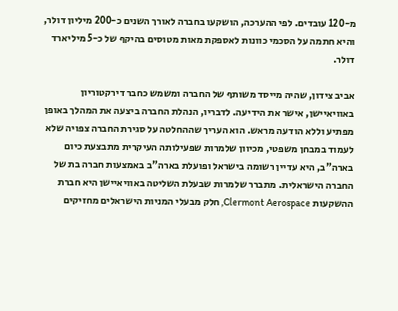מ-120 עובדים. לפי ההערכה, הושקעו בחברה לאורך השנים כ-200 מיליון דולר, והיא חתמה על הסכמי כוונות לאספקת מאות מטוסים בהיקף של כ-5 מיליארד דולר.

אביב צידון, שהיה מייסד משותף של החברה ומשמש כחבר דירקטוריון באוויאיישן, אישר את הידיעה. לדבריו, הנהלת החברה ביצעה את המהלך באופן מפתיע וללא הודעה מראש. הוא העריך שההחלטה על סגירת החברה צפויה שלא לעמוד במבחן משפטי, מכיוון שלמרות שפעילותה העיקרית מתבצעת כיום בארה"ב, היא עדיין רשומה בישראל ופועלת בארה"ב באמצעות חברה בת של החברה הישראלית. מתברר שלמרות שבעלת השליטה באוויאיישן היא חברת ההשקעות Clermont Aerospace, חלק מבעלי המניות הישראלים מחזיקים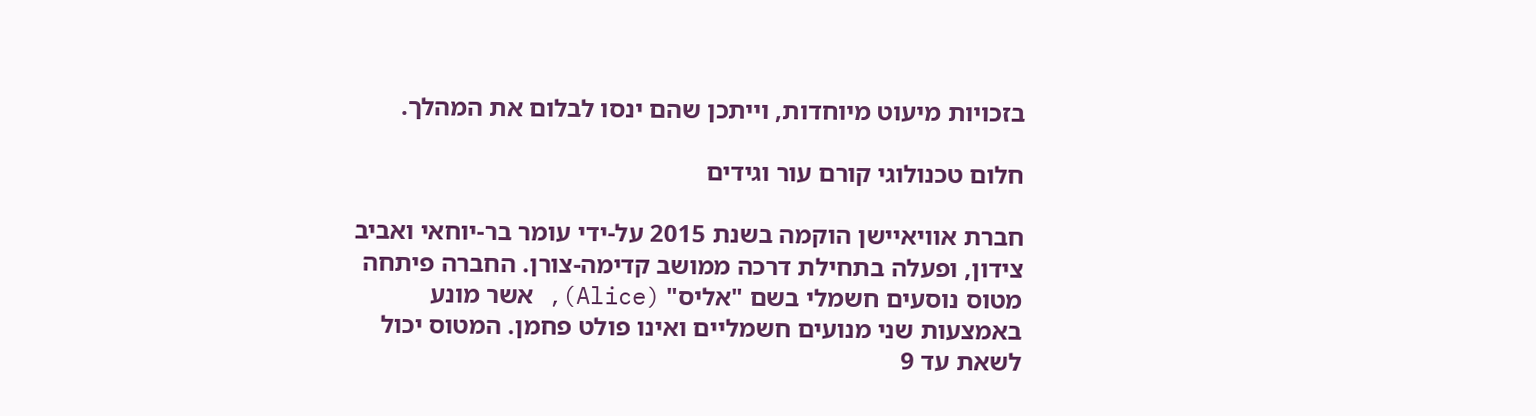בזכויות מיעוט מיוחדות, וייתכן שהם ינסו לבלום את המהלך.

חלום טכנולוגי קורם עור וגידים

חברת אוויאיישן הוקמה בשנת 2015 על-ידי עומר בר-יוחאי ואביב צידון, ופעלה בתחילת דרכה ממושב קדימה-צורן. החברה פיתחה מטוס נוסעים חשמלי בשם "אליס" (Alice), אשר מונע באמצעות שני מנועים חשמליים ואינו פולט פחמן. המטוס יכול לשאת עד 9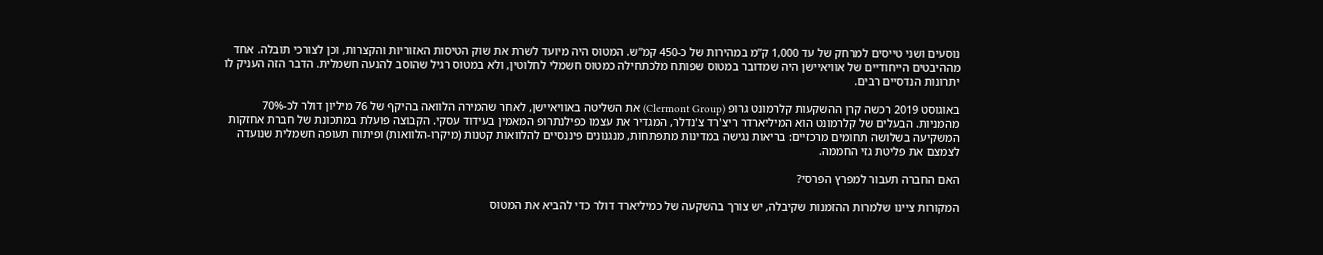נוסעים ושני טייסים למרחק של עד 1,000 ק”מ במהירות של כ-450 קמ”ש. המטוס היה מיועד לשרת את שוק הטיסות האזוריות והקצרות, וכן לצורכי תובלה. אחד מההיבטים הייחודיים של אוויאיישן היה שמדובר במטוס שפותח מלכתחילה כמטוס חשמלי לחלוטין, ולא במטוס רגיל שהוסב להנעה חשמלית. הדבר הזה העניק לו יתרונות הנדסיים רבים.

באוגוסט 2019 רכשה קרן ההשקעות קלרמונט גרופ (Clermont Group) את השליטה באוויאיישן, לאחר שהמירה הלוואה בהיקף של 76 מיליון דולר לכ-70% מהמניות. הבעלים של קלרמונט הוא המיליארדר ריצ'רד צ'נדלר, המגדיר את עצמו כפילנתרופ המאמין בעידוד עסקי. הקבוצה פועלת במתכונת של חברת אחזקות המשקיעה בשלושה תחומים מרכזיים: בריאות נגישה במדינות מתפתחות, מנגנונים פיננסיים להלוואות קטנות (מיקרו-הלוואות) ופיתוח תעופה חשמלית שנועדה לצמצם את פליטת גזי החממה.

האם החברה תעבור למפרץ הפרסי?

המקורות ציינו שלמרות ההזמנות שקיבלה, יש צורך בהשקעה של כמיליארד דולר כדי להביא את המטוס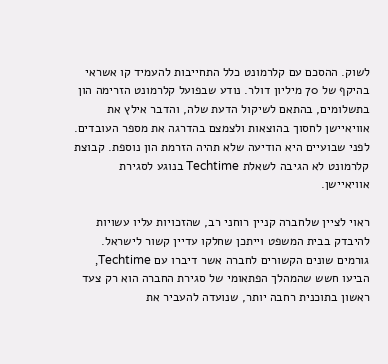לשוק. ההסכם עם קלרמונט כלל התחייבות להעמיד קו אשראי בהיקף של 70 מיליון דולר. נודע שבפועל קלרמונט הזרימה הון בתשלומים, בהתאם לשיקול הדעת שלה, והדבר אילץ את אוויאיישן לחסוך בהוצאות ולצמצם בהדרגה את מספר העובדים. לפני שבועיים היא הודיעה שלא תהיה הזרמת הון נוספת. קבוצת קלרמונט לא הגיבה לשאלת Techtime בנוגע לסגירת אוויאיישן.

ראוי לציין שלחברה קניין רוחני רב, שהזכויות עליו עשויות להיבדק בבית המשפט וייתכן שחלקו עדיין קשור לישראל. גורמים שונים הקשורים לחברה אשר דיברו עם Techtime, הביעו חשש שהמהלך הפתאומי של סגירת החברה הוא רק צעד ראשון בתוכנית רחבה יותר, שנועדה להעביר את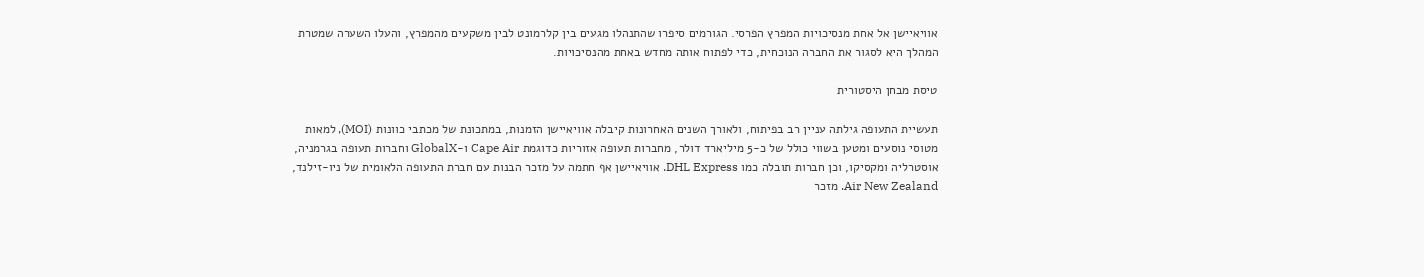אוויאיישן אל אחת מנסיכויות המפרץ הפרסי. הגורמים סיפרו שהתנהלו מגעים בין קלרמונט לבין משקעים מהמפרץ, והעלו השערה שמטרת המהלך היא לסגור את החברה הנוכחית, כדי לפתוח אותה מחדש באחת מהנסיכויות.

טיסת מבחן היסטורית

תעשיית התעופה גילתה עניין רב בפיתוח, ולאורך השנים האחרונות קיבלה אוויאיישן הזמנות, במתכונת של מכתבי כוונות (MOI), למאות מטוסי נוסעים ומטען בשווי כולל של כ-5 מיליארד דולר, מחברות תעופה אזוריות כדוגמת Cape Air ו-GlobalX וחברות תעופה בגרמניה, אוסטרליה ומקסיקו, וכן חברות תובלה כמו DHL Express. אוויאיישן אף חתמה על מזכר הבנות עם חברת התעופה הלאומית של ניו-זילנד, Air New Zealand. מזכר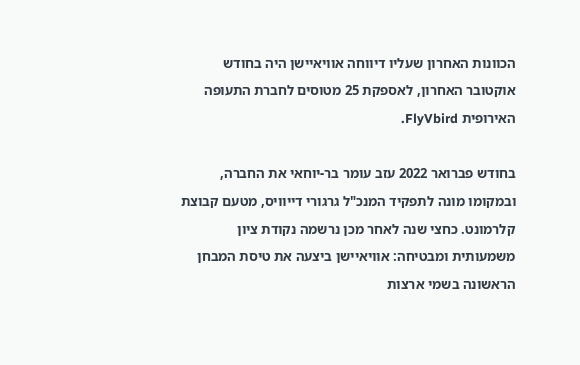הכוונות האחרון שעליו דיווחה אוויאיישן היה בחודש אוקטובר האחרון, לאספקת 25 מטוסים לחברת התעופה האירופית FlyVbird.

בחודש פברואר 2022 עזב עומר בר-יוחאי את החברה, ובמקומו מונה לתפקיד המנכ"ל גרגורי דייוויס, מטעם קבוצת קלרמונט. כחצי שנה לאחר מכן נרשמה נקודת ציון משמעותית ומבטיחה: אוויאיישן ביצעה את טיסת המבחן הראשונה בשמי ארצות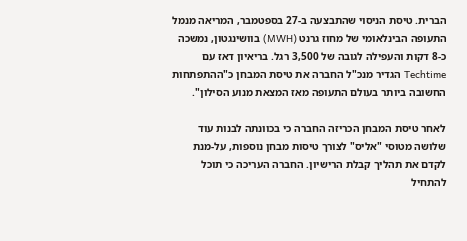הברית. טיסת הניסוי שהתבצעה ב-27 בספטמבר, המריאה מנמל התעופה הבינלאומי של מחוז גרנט (MWH) בוושינגטון, נמשכה כ-8 דקות והעפילה לגובה של 3,500 רגל. בריאיון דאז עם Techtime הגדיר מנכ"ל החברה את טיסת המבחן כ"ההתפתחות החשובה ביותר בעולם התעופה מאז המצאת מנוע הסילון".

לאחר טיסת המבחן הכריזה החברה כי בכוונתה לבנות עוד שלושה מטוסי "אליס" לצורך טיסות מבחן נוספות, על-מנת לקדם את תהליך קבלת הרישיון. החברה העריכה כי תוכל להתחיל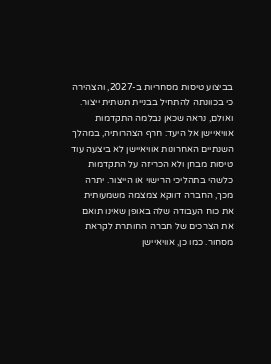בביצוע טיסות מסחריות ב-2027, והצהירה כי בכוונתה להתחיל בבניית תשתית ייצור. ואולם, נראה שכאן נבלמה התקדמות אוויאיישן אל היעד: חרף הצהרותיה, במהלך השנתיים האחרונות אוויאיישן לא ביצעה עוד טיסות מבחן ולא הכריזה על התקדמות כלשהי בתהליכי הרישוי או הייצור. יתרה מכך, החברה דווקא צמצמה משמעותית את כוח העבודה שלה באופן שאינו תואם את הצרכים של חברה החותרת לקראת מסחור. כמו כן, אוויאיישן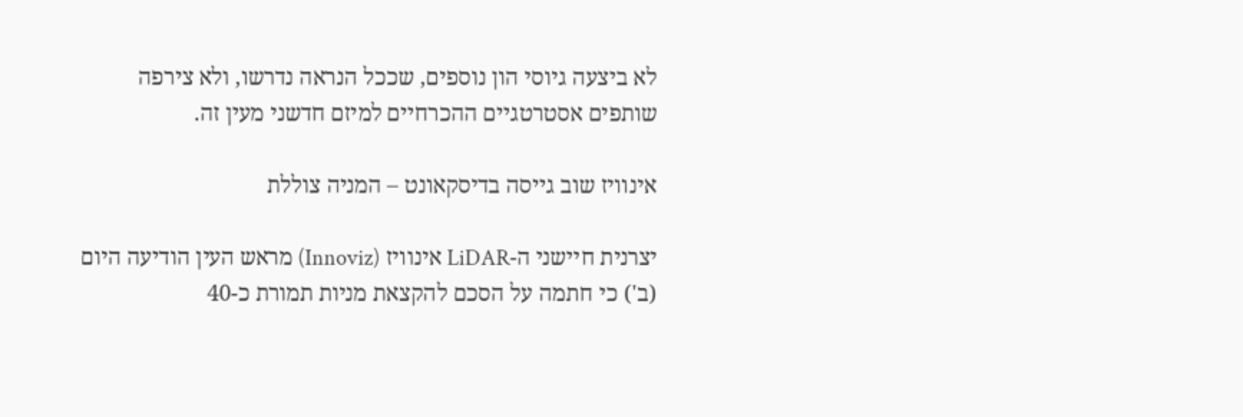לא ביצעה גיוסי הון נוספים, שככל הנראה נדרשו, ולא צירפה שותפים אסטרטגיים ההכרחיים למיזם חדשני מעין זה.

אינוויז שוב גייסה בדיסקאונט – המניה צוללת

יצרנית חיישני ה-LiDAR אינוויז (Innoviz) מראש העין הודיעה היום (ב') כי חתמה על הסכם להקצאת מניות תמורת כ-40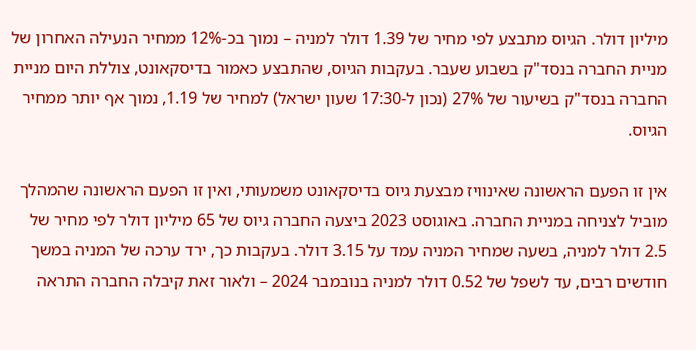מיליון דולר. הגיוס מתבצע לפי מחיר של 1.39 דולר למניה – נמוך בכ-12% ממחיר הנעילה האחרון של מניית החברה בנסד"ק בשבוע שעבר. בעקבות הגיוס, שהתבצע כאמור בדיסקאונט, צוללת היום מניית החברה בנסד"ק בשיעור של 27% (נכון ל-17:30 שעון ישראל) למחיר של 1.19, נמוך אף יותר ממחיר הגיוס.

אין זו הפעם הראשונה שאינוויז מבצעת גיוס בדיסקאונט משמעותי, ואין זו הפעם הראשונה שהמהלך מוביל לצניחה במניית החברה. באוגוסט 2023 ביצעה החברה גיוס של 65 מיליון דולר לפי מחיר של 2.5 דולר למניה, בשעה שמחיר המניה עמד על 3.15 דולר. בעקבות כך, ירד ערכה של המניה במשך חודשים רבים, עד לשפל של 0.52 דולר למניה בנובמבר 2024 – ולאור זאת קיבלה החברה התראה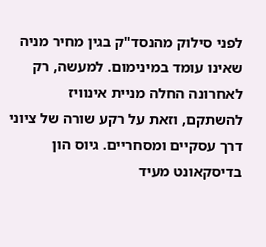לפני סילוק מהנסד"ק בגין מחיר מניה שאינו עומד במינימום. למעשה, רק לאחרונה החלה מניית אינוויז להשתקם, וזאת על רקע שורה של ציוני דרך עסקיים ומסחריים. גיוס הון בדיסקאונט מעיד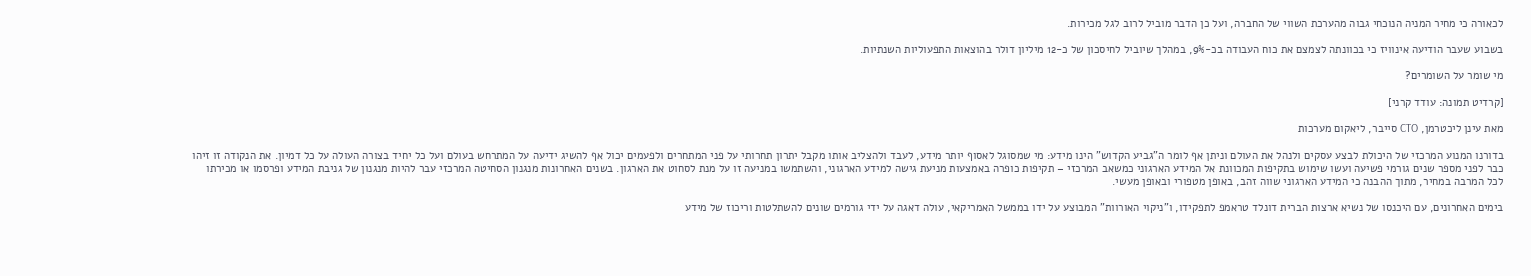לכאורה כי מחיר המניה הנוכחי גבוה מהערכת השווי של החברה, ועל כן הדבר מוביל לרוב לגל מכירות.

בשבוע שעבר הודיעה אינוויז כי בכוונתה לצמצם את כוח העבודה בכ-9%, במהלך שיוביל לחיסכון של כ-12 מיליון דולר בהוצאות התפעוליות השנתיות.

מי שומר על השומרים?

[קרדיט תמונה: עודד קרני]

מאת עינן ליכטרמן, CTO סייבר, ליאקום מערכות

בדורנו המנוע המרכזי של היכולת לבצע עסקים ולנהל את העולם וניתן אף לומר ה"גביע הקדוש" הינו מידע: מי שמסוגל לאסוף יותר מידע, לעבד ולהצליב אותו מקבל יתרון תחרותי על פני המתחרים ולפעמים יכול אף להשיג ידיעה על המתרחש בעולם ועל כל יחיד בצורה העולה על כל דמיון. את הנקודה זו זיהו כבר לפני מספר שנים גורמי פשיעה ועשו שימוש בתקיפות המכוונת אל המידע הארגוני כמשאב המרכזי – תקיפות כופרה באמצעות מניעת גישה למידע הארגוני, והשתמשו במניעה זו על מנת לסחוט את הארגון. בשנים האחרונות מנגנון הסחיטה המרכזי עבר להיות מנגנון של גניבת המידע ופרסמו או מכירתו לכל המרבה במחיר, מתוך ההבנה כי המידע הארגוני שווה זהב, באופן מטפורי ובאופן מעשי.

בימים האחרונים, עם היכנסו של נשיא ארצות הברית דונלד טראמפ לתפקידו, ו"ניקוי האורוות" המבוצע על ידו בממשל האמריקאי, עולה דאגה על ידי גורמים שונים להשתלטות וריכוז של מידע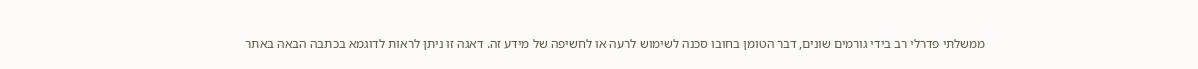ממשלתי פדרלי רב בידי גורמים שונים, דבר הטומן בחובו סכנה לשימוש לרעה או לחשיפה של מידע זה. דאגה זו ניתן לראות לדוגמא בכתבה הבאה באתר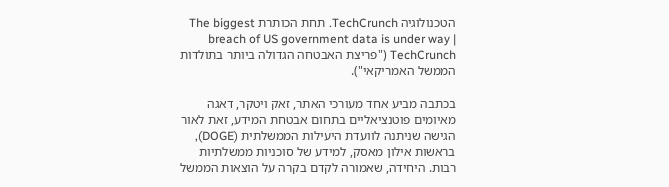הטכנולוגיה TechCrunch. תחת הכותרת The biggest breach of US government data is under way | TechCrunch ("פריצת האבטחה הגדולה ביותר בתולדות הממשל האמריקאי").

בכתבה מביע אחד מעורכי האתר, זאק ויטקר, דאגה מאיומים פוטנציאליים בתחום אבטחת המידע, זאת לאור הגישה שניתנה לוועדת היעילות הממשלתית (DOGE), בראשות אילון מאסק, למידע של סוכניות ממשלתיות רבות. היחידה, שאמורה לקדם בקרה על הוצאות הממשל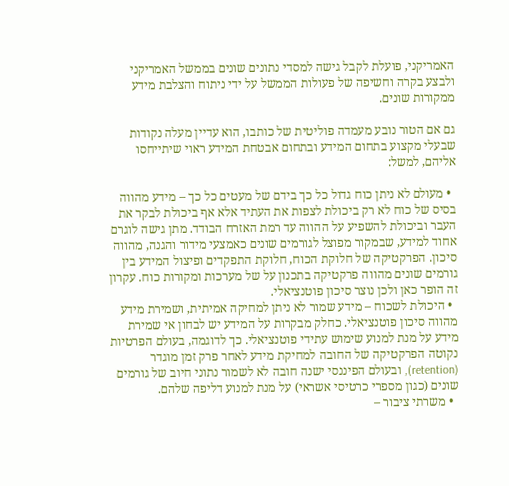האמריקני, פועלת לקבל גישה למסדי נתונים שונים בממשל האמריקני ולבצע בקרה וחשיפה של פעולות הממשל על ידי ניתוח והצלבת מידע ממקורות שונים.

גם אם הטור נובע מעמדה פוליטית של כותבו, הוא עדיין מעלה נקודות שבעלי מקצוע בתחום המידע ובתחום אבטחת המידע ראוי שיתייחסו אליהם, למשל:

  • מעולם לא ניתן כוח גדול כל כך בידם של מעטים כל כך – מידע מהווה בסיס של כוח לא רק ביכולת לצפות את העתיד אלא אף ביכולת לבקר את העבר וביכולת להשפיע על ההווה עד רמת האזרח הבודד. מתן גישה לוגרם אחוד למידע, שבמקור מפוצל לגורמים שונים כאמצעי מידור והגנה, מהווה סיכון. הפרקטיקה של חלוקת הכוח, חלוקת התפקדים ופיצול המידע בין גורמים שונים מהווה פרקטיקה בתכנון על של מערכות ומקורות כוח. עקרון זה הופר כאן ולכן נוצר סיכון פוטנציאלי.
  • היכולת לשכוח – מידע שמור לא ניתן למחיקה אמיתית, ושמירת מידע מהווה סיכון פוטנציאלי. כחלק מבקרות על המידע יש לבחון אי שמירת מידע על מנת למנוע שימוש עתידי פוטנציאלי. כך לדוגמה, בעולם הפרטיות נקוטה הפרקטיקה של החובה למחיקת מידע לאחר פרק זמן מוגדר (retention), ובעולם הפיננסי ישנה חובה לא לשמור נתוני חיוב של גורמים שונים (כגון מספרי כרטיסי אשראי) על מנת למנוע דליפה שלהם.
  • משרתי ציבור –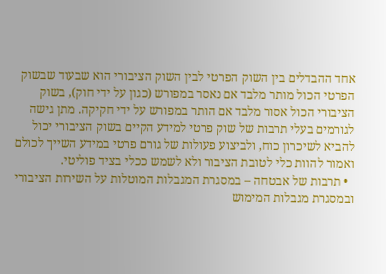אחד ההבדלים בין השוק הפרטי לבין השוק הציבורי הוא שבעוד שבשוק הפרטי הכול מותר מלבד אם נאסר במפורש (כגון על ידי חוק), בשוק הציבורי הכול אסור מלבד אם הותר במפורש על ידי חקיקה. מתן גישה לגורמים בעלי תרבות של שוק פרטי למידע הקיים בשוק הציבורי יכול להביא לשיכרון כוח, ולביצוע פעולות של גורם פרטי במידע השייך לכולם ואמור להוות כלי לטובת הציבור ולא לשמש ככלי בציד פוליטי.
  • תרבות של אבטחה – במסגרת המגבלות המוטלות על השירות הציבורי ובמסגרת מגבלות המימוש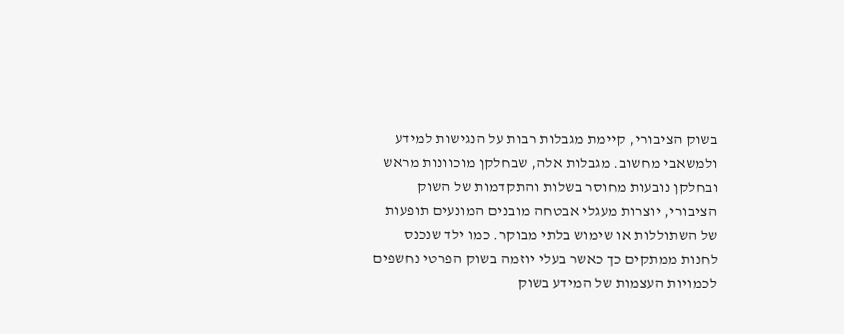בשוק הציבורי, קיימת מגבלות רבות על הנגישות למידע ולמשאבי מחשוב. מגבלות אלה, שבחלקן מוכוונות מראש ובחלקן נובעות מחוסר בשלות והתקדמות של השוק הציבורי, יוצרות מעגלי אבטחה מובנים המונעים תופעות של השתוללות או שימוש בלתי מבוקר. כמו ילד שנכנס לחנות ממתקים כך כאשר בעלי יוזמה בשוק הפרטי נחשפים לכמויות העצמות של המידע בשוק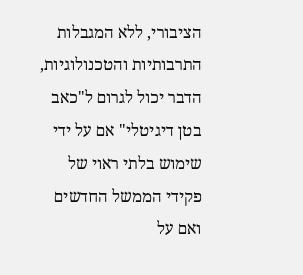הציבורי, ללא המגבלות התרבותיות והטכנולוגיות, הדבר יכול לגרום ל"כאב בטן דיגיטלי" אם על ידי שימוש בלתי ראוי של פקידי הממשל החדשים ואם על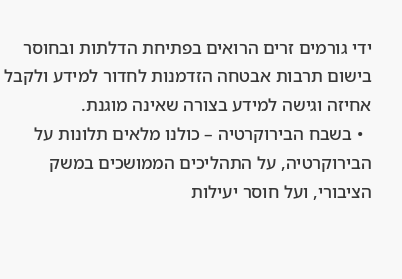ידי גורמים זרים הרואים בפתיחת הדלתות ובחוסר בישום תרבות אבטחה הזדמנות לחדור למידע ולקבל אחיזה וגישה למידע בצורה שאינה מוגנת.
  • בשבח הבירוקרטיה – כולנו מלאים תלונות על הבירוקרטיה, על התהליכים הממושכים במשק הציבורי, ועל חוסר יעילות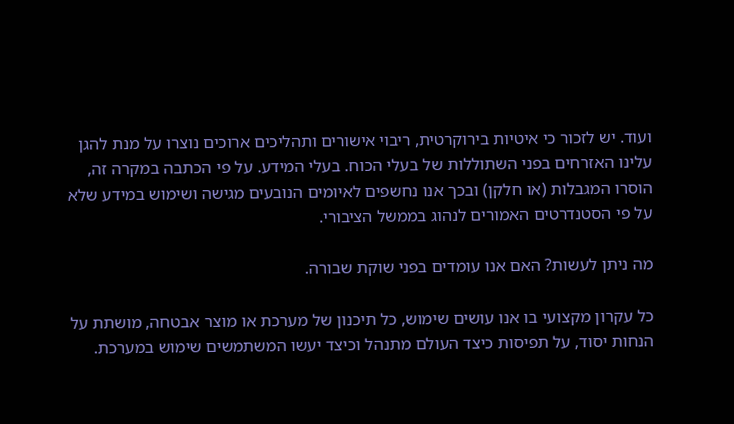ועוד. יש לזכור כי איטיות בירוקרטית, ריבוי אישורים ותהליכים ארוכים נוצרו על מנת להגן עלינו האזרחים בפני השתוללות של בעלי הכוח. בעלי המידע. על פי הכתבה במקרה זה, הוסרו המגבלות (או חלקן) ובכך אנו נחשפים לאיומים הנובעים מגישה ושימוש במידע שלא על פי הסטנדרטים האמורים לנהוג בממשל הציבורי.

מה ניתן לעשות? האם אנו עומדים בפני שוקת שבורה.

כל עקרון מקצועי בו אנו עושים שימוש, כל תיכנון של מערכת או מוצר אבטחה, מושתת על הנחות יסוד, על תפיסות כיצד העולם מתנהל וכיצד יעשו המשתמשים שימוש במערכת.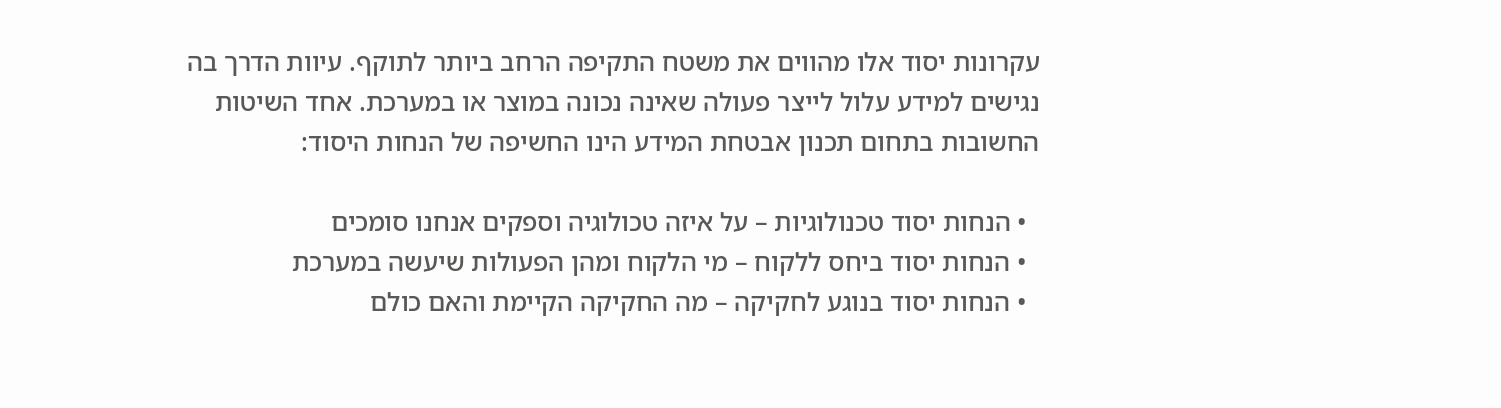עקרונות יסוד אלו מהווים את משטח התקיפה הרחב ביותר לתוקף. עיוות הדרך בה נגישים למידע עלול לייצר פעולה שאינה נכונה במוצר או במערכת. אחד השיטות החשובות בתחום תכנון אבטחת המידע הינו החשיפה של הנחות היסוד:

  • הנחות יסוד טכנולוגיות – על איזה טכולוגיה וספקים אנחנו סומכים
  • הנחות יסוד ביחס ללקוח – מי הלקוח ומהן הפעולות שיעשה במערכת
  • הנחות יסוד בנוגע לחקיקה – מה החקיקה הקיימת והאם כולם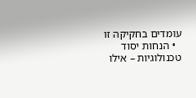עומדים בחקיקה זו
  • הנחות יסוד טכנולוגיות – אילו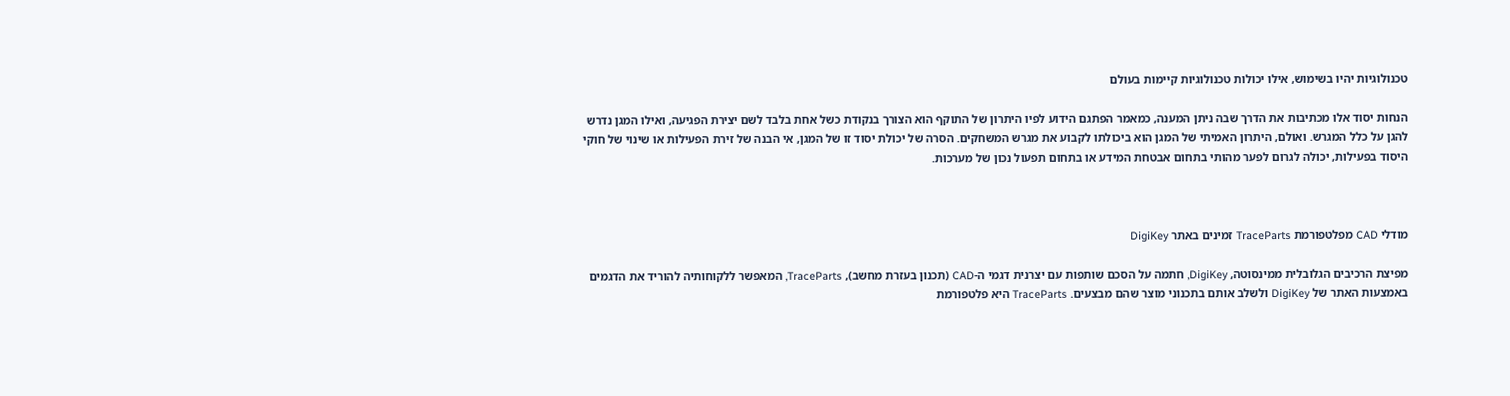טכנולוגיות יהיו בשימוש, אילו יכולות טכנולוגיות קיימות בעולם

הנחות יסוד אלו מכתיבות את הדרך שבה ניתן המענה, כמאמר הפתגם הידוע לפיו היתרון של התוקף הוא הצורך בנקודת כשל אחת בלבד לשם יצירת הפגיעה, ואילו המגן נדרש להגן על כלל המגרש. ואולם, היתרון האמיתי של המגן הוא ביכולתו לקבוע את מגרש המשחקים. הסרה של יכולת יסוד זו של המגן, אי הבנה של זירת הפעילות או שינוי של חוקי היסוד בפעילות, יכולה לגרום לפער מהותי בתחום אבטחת המידע או בתחום תפעול נכון של מערכות.



מודלי CAD מפלטפורמת TraceParts זמינים באתר DigiKey

מפיצת הרכיבים הגלובלית ממינסוטה, DigiKey, חתמה על הסכם שותפות עם יצרנית דגמי ה-CAD (תכנון בעזרת מחשב), TraceParts, המאפשר ללקוחותיה להוריד את הדגמים באמצעות האתר של DigiKey ולשלב אותם בתכנוני מוצר שהם מבצעים. TraceParts היא פלטפורמת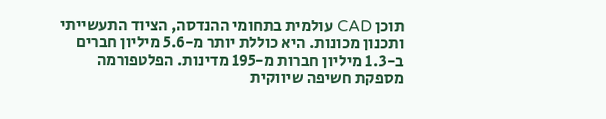תוכן CAD עולמית בתחומי ההנדסה, הציוד התעשייתי ותכנון מכונות. היא כוללת יותר מ-5.6 מיליון חברים ב-1.3 מיליון חברות מ-195 מדינות. הפלטפורמה מספקת חשיפה שיווקית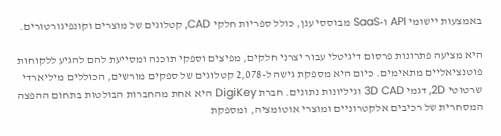באמצעות יישומי API ו-SaaS מבוססי ענן, כולל ספריות חלקי CAD, קטלוגים של מוצרים וקונפיגורטורים.

היא מציעה פתרונות פרסום דיגיטלי עבור יצרני חלקים, מפיצים וספקי תוכנה ומסייעת להם להגיע ללקוחות פוטנציאליים מתאימים. כיום היא מספקת גישה ל-2,078 קטלוגים של ספקים מורשים, הכוללים מיליארדי שרטוטי 2D, דגמי 3D CAD וגיליונות נתונים. חברת DigiKey היא אחת מהחברות הבולטות בתחום ההפצה המסחרית של רכיבים אלקטרוניים ומוצרי אוטומציה, ומספקת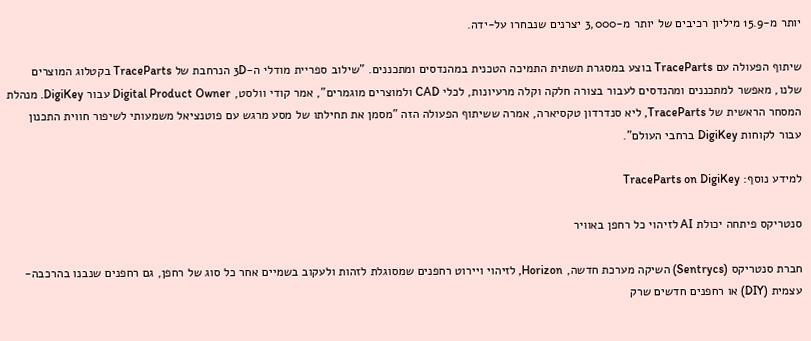יותר מ-15.9 מיליון רכיבים של יותר מ-3,000 יצרנים שנבחרו על-ידה.

שיתוף הפעולה עם TraceParts בוצע במסגרת תשתית התמיכה הטכנית במהנדסים ומתכננים. "שילוב ספריית מודלי ה-3D הנרחבת של TraceParts בקטלוג המוצרים שלנו, מאפשר למתכננים ומהנדסים לעבור בצורה חלקה וקלה מרעיונות, לכלי CAD ולמוצרים מוגמרים", אמר קודי וולסט, Digital Product Owner עבור DigiKey. מנהלת המסחר הראשית של TraceParts, ליא סנדרדון טקסיארה, אמרה ששיתוף הפעולה הזה "מסמן את תחילתו של מסע מרגש עם פוטנציאל משמעותי לשיפור חווית התכנון עבור לקוחות DigiKey ברחבי העולם".

למידע נוסף: TraceParts on DigiKey

סנטריקס פיתחה יכולת AI לזיהוי כל רחפן באוויר

חברת סנטריקס (Sentrycs) השיקה מערכת חדשה, Horizon, לזיהוי ויירוט רחפנים שמסוגלת לזהות ולעקוב בשמיים אחר כל סוג של רחפן, גם רחפנים שנבנו בהרכבה-עצמית (DIY) או רחפנים חדשים שרק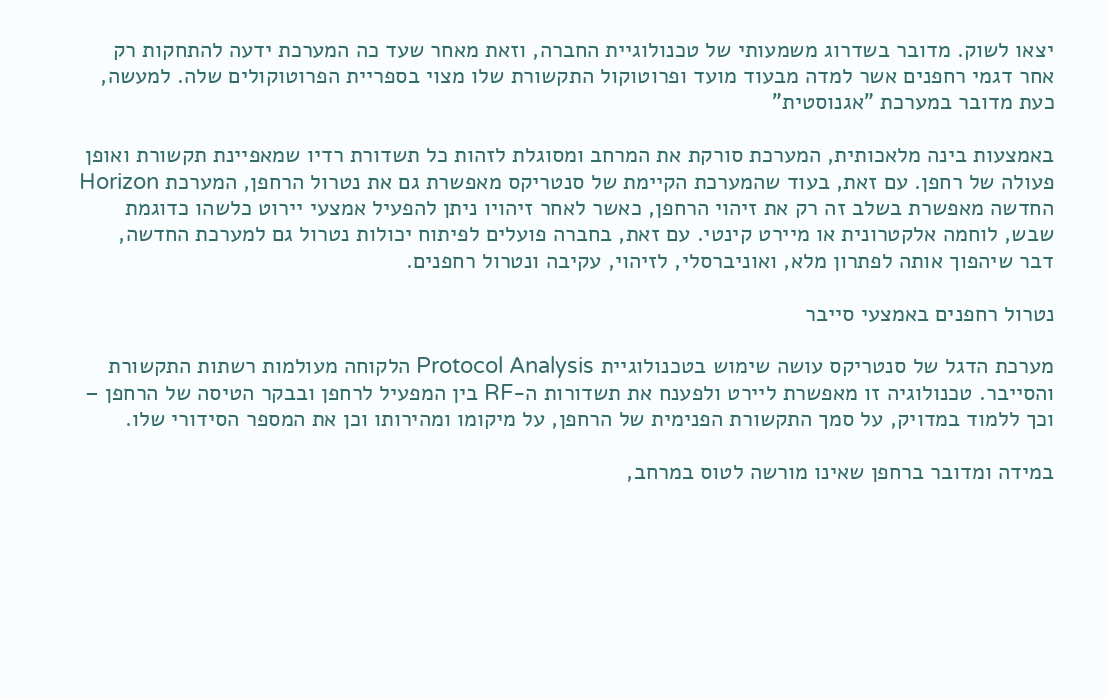יצאו לשוק. מדובר בשדרוג משמעותי של טכנולוגיית החברה, וזאת מאחר שעד כה המערכת ידעה להתחקות רק אחר דגמי רחפנים אשר למדה מבעוד מועד ופרוטוקול התקשורת שלו מצוי בספריית הפרוטוקולים שלה. למעשה, כעת מדובר במערכת "אגנוסטית"

באמצעות בינה מלאכותית, המערכת סורקת את המרחב ומסוגלת לזהות כל תשדורת רדיו שמאפיינת תקשורת ואופן פעולה של רחפן. עם זאת, בעוד שהמערכת הקיימת של סנטריקס מאפשרת גם את נטרול הרחפן, המערכת Horizon החדשה מאפשרת בשלב זה רק את זיהוי הרחפן, כאשר לאחר זיהויו ניתן להפעיל אמצעי יירוט כלשהו כדוגמת שבש, לוחמה אלקטרונית או מיירט קינטי. עם זאת, בחברה פועלים לפיתוח יכולות נטרול גם למערכת החדשה, דבר שיהפוך אותה לפתרון מלא, ואוניברסלי, לזיהוי, עקיבה ונטרול רחפנים.

נטרול רחפנים באמצעי סייבר

מערכת הדגל של סנטריקס עושה שימוש בטכנולוגיית Protocol Analysis הלקוחה מעולמות רשתות התקשורת והסייבר. טכנולוגיה זו מאפשרת ליירט ולפענח את תשדורות ה-RF בין המפעיל לרחפן ובבקר הטיסה של הרחפן – וכך ללמוד במדויק, על סמך התקשורת הפנימית של הרחפן, על מיקומו ומהירותו וכן את המספר הסידורי שלו.

במידה ומדובר ברחפן שאינו מורשה לטוס במרחב,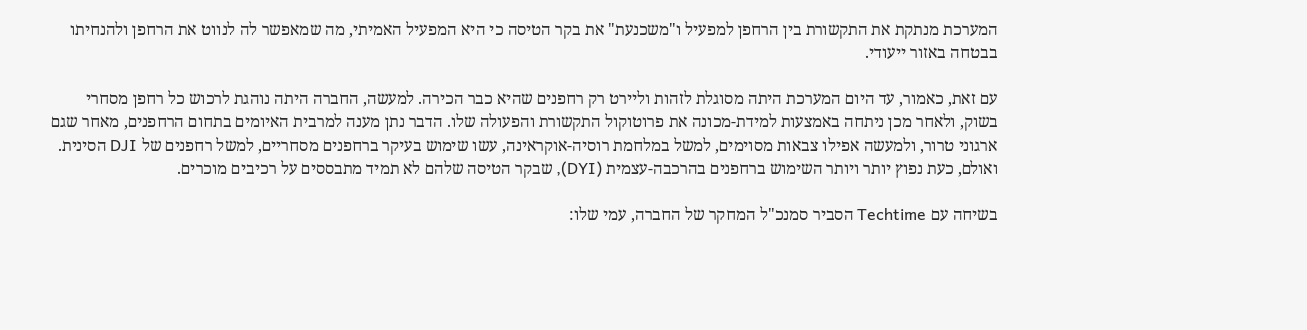המערכת מנתקת את התקשורת בין הרחפן למפעיל ו"משכנעת" את בקר הטיסה כי היא המפעיל האמיתי, מה שמאפשר לה לנווט את הרחפן ולהנחיתו בבטחה באזור ייעודי.

עם זאת, כאמור, עד היום המערכת היתה מסוגלת לזהות וליירט רק רחפנים שהיא כבר הכירה. למעשה, החברה היתה נוהגת לרכוש כל רחפן מסחרי בשוק, ולאחר מכן ניתחה באמצעות למידת-מכונה את פרוטוקול התקשורת והפעולה שלו. הדבר נתן מענה למרבית האיומים בתחום הרחפנים, מאחר שגם ארגוני טרור, ולמעשה אפילו צבאות מסוימים, למשל במלחמת רוסיה-אוקראינה, עשו שימוש בעיקר ברחפנים מסחריים, למשל רחפנים של DJI הסינית. ואולם, כעת נפוץ יותר ויותר השימוש ברחפנים בהרכבה-עצמית (DYI), שבקר הטיסה שלהם לא תמיד מתבססים על רכיבים מוכרים.

בשיחה עם Techtime הסביר סמנכ"ל המחקר של החברה, עמי שלו: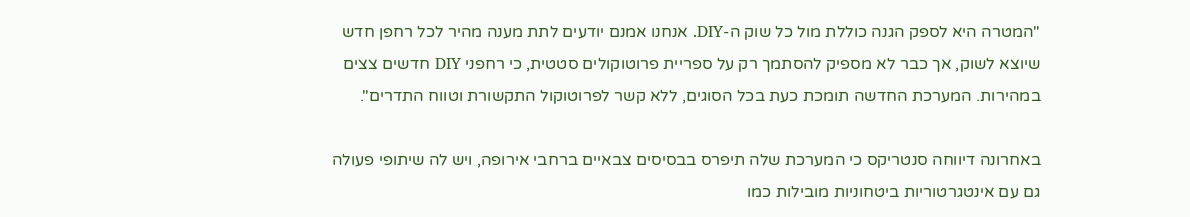"המטרה היא לספק הגנה כוללת מול כל שוק ה-DIY. אנחנו אמנם יודעים לתת מענה מהיר לכל רחפן חדש שיוצא לשוק, אך כבר לא מספיק להסתמך רק על ספריית פרוטוקולים סטטית, כי רחפני DIY חדשים צצים במהירות. המערכת החדשה תומכת כעת בכל הסוגים, ללא קשר לפרוטוקול התקשורת וטווח התדרים".

באחרונה דיווחה סנטריקס כי המערכת שלה תיפרס בבסיסים צבאיים ברחבי אירופה, ויש לה שיתופי פעולה גם עם אינטגרטוריות ביטחוניות מובילות כמו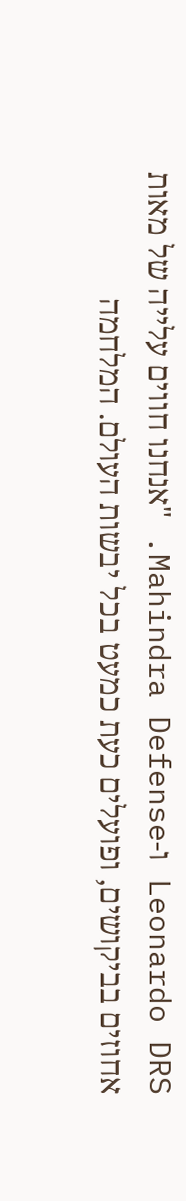Leonardo DRS ו-Mahindra Defense. "אנחנו חווים עלייה של מאות אחוזים בביקושים, ופועלים כעת כמעט בכל יבשות העולם. המלחמה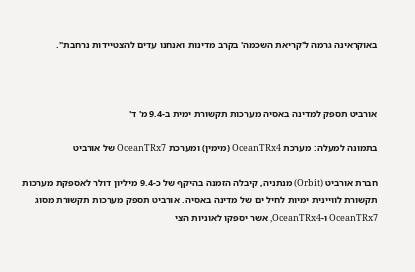באוקראינה גרמה ל'קריאת השכמה' בקרב מדינות ואנחנו עדים להצטיידות נרחבת".



אורביט תספק למדינה באסיה מערכות תקשורת ימית ב-9.4 מ' ד'

בתמונה למעלה: מערכת OceanTRx4 (מימין) ומערכת OceanTRx7 של אורביט

חברת אורביט (Orbit) מנתניה, קיבלה הזמנה בהיקף של כ-9.4 מיליון דולר לאספקת מערכות תקשורת לוויינית ימיות לחיל ים של מדינה באסיה. אורביט תספק מערכות תקשורת מסוג OceanTRx7 ו-OceanTRx4, אשר יספקו לאוניות הצי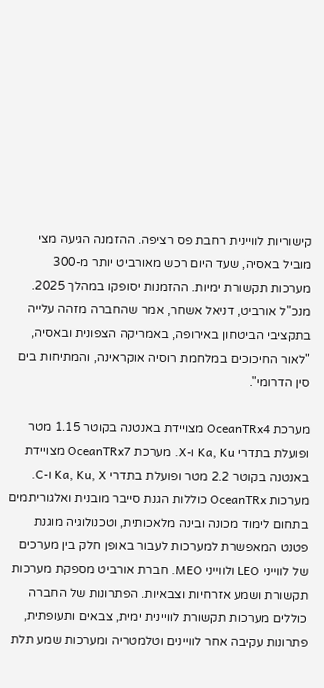קישוריות לוויינית רחבת פס רציפה. ההזמנה הגיעה מצי מוביל באסיה, שעד היום רכש מאורביט יותר מ-300 מערכות תקשורת ימיות. ההזמנות יסופקו במהלך 2025. מנכ"ל אורביט, דניאל אשחר, אמר שהחברה מזהה עלייה בתקציבי הביטחון באירופה, באמריקה הצפונית ובאסיה, "לאור החיכוכים במלחמת רוסיה אוקראינה, והמתיחות בים סין הדרומי".

מערכת OceanTRx4 מצויידת באנטנה בקוטר 1.15 מטר ופועלת בתדרי Ka, Ku ו-X. מערכת OceanTRx7 מצויידת באנטנה בקוטר 2.2 מטר ופועלת בתדרי Ka, Ku, X ו-C. מערכות OceanTRx כוללות הגנת סייבר מובנית ואלגוריתמים בתחום לימוד מכונה ובינה מלאכותית, וטכנולוגיה מוגנת פטנט המאפשרת למערכות לעבור באופן חלק בין מערכים של לווייני LEO ולווייני MEO. חברת אורביט מספקת מערכות תקשורת ושמע אזרחיות וצבאיות. הפתרונות של החברה כוללים מערכות תקשורת לוויינית ימית, צבאים ותעופתית, פתרונות עקיבה אחר לוויינים וטלמטריה ומערכות שמע תלת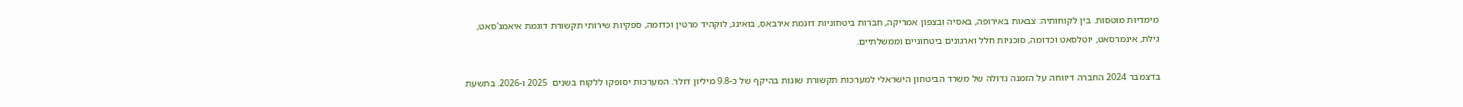מימדיות מוטסות. בין לקוחותיה: צבאות באירופה, באסיה ובצפון אמריקה, חברות ביטחוניות דוגמת אירבאס, בואינג, לוקהיד מרטין וכדומה, ספקיות שירותי תקשורת דוגמת איאמג'סאט, גילת, אינמרסאט, יוטלסאט וכדומה, סוכניות חלל וארגונים ביטחוניים וממשלתיים.

בדצמבר 2024 החברה דיווחה על הזמנה גדולה של משרד הביטחון הישראלי למערכות תקשורת שונות בהיקף של כ-9.8 מיליון דולר. המערכות יסופקו ללקוח בשנים  2025 ו-2026. בתשעת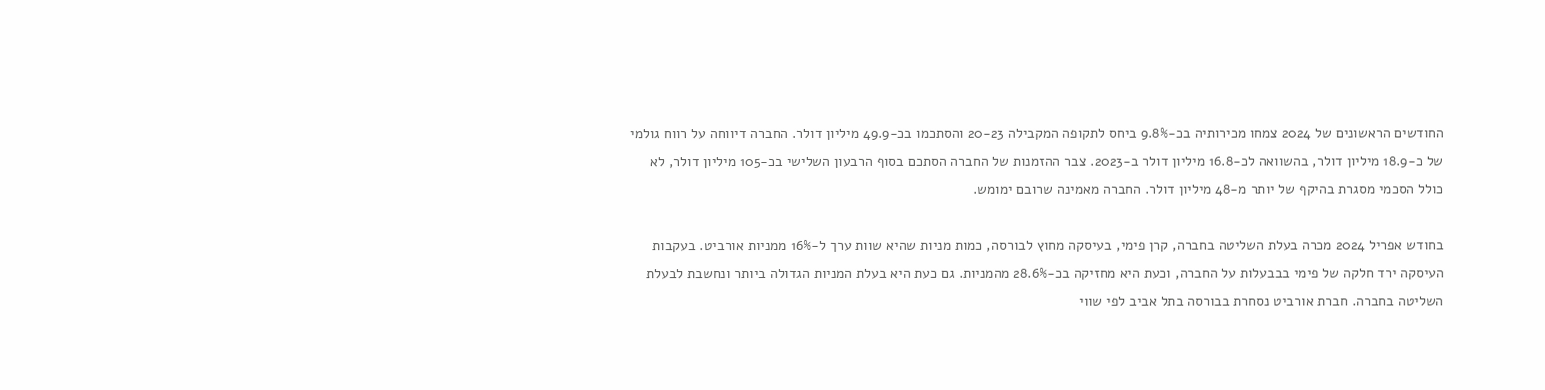החודשים הראשונים של 2024 צמחו מכירותיה בכ-9.8% ביחס לתקופה המקבילה 20-23 והסתכמו בכ-49.9 מיליון דולר. החברה דיווחה על רווח גולמי של כ-18.9 מיליון דולר, בהשוואה לכ-16.8 מיליון דולר ב-2023. צבר ההזמנות של החברה הסתכם בסוף הרבעון השלישי בכ-105 מיליון דולר, לא כולל הסכמי מסגרת בהיקף של יותר מ-48 מיליון דולר. החברה מאמינה שרובם ימומש.

בחודש אפריל 2024 מכרה בעלת השליטה בחברה, קרן פימי, בעיסקה מחוץ לבורסה, כמות מניות שהיא שוות ערך ל-16% ממניות אורביט. בעקבות העיסקה ירד חלקה של פימי בבבעלות על החברה, וכעת היא מחזיקה בכ-28.6% מהמניות. גם כעת היא בעלת המניות הגדולה ביותר ונחשבת לבעלת השליטה בחברה. חברת אורביט נסחרת בבורסה בתל אביב לפי שווי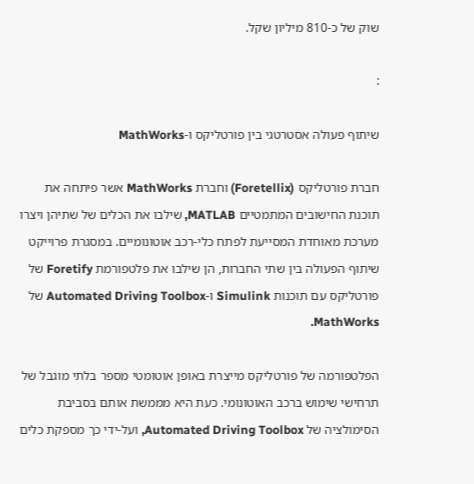שוק של כ-810 מיליון שקל.

:

שיתוף פעולה אסטרטגי בין פורטליקס ו-MathWorks

חברת פורטליקס (Foretellix) וחברת MathWorks אשר פיתחה את תוכנת החישובים המתמטיים MATLAB, שילבו את הכלים של שתיהן ויצרו מערכת מאוחדת המסייעת לפתח כלי-רכב אוטונומיים. במסגרת פרוייקט שיתוף הפעולה בין שתי החברות, הן שילבו את פלטפורמת Foretify של פורטליקס עם תוכנות Simulink ו-Automated Driving Toolbox של MathWorks.

הפלטפורמה של פורטליקס מייצרת באופן אוטומטי מספר בלתי מוגבל של תרחישי שימוש ברכב האוטונומי. כעת היא מממשת אותם בסביבת הסימולציה של Automated Driving Toolbox, ועל-ידי כך מספקת כלים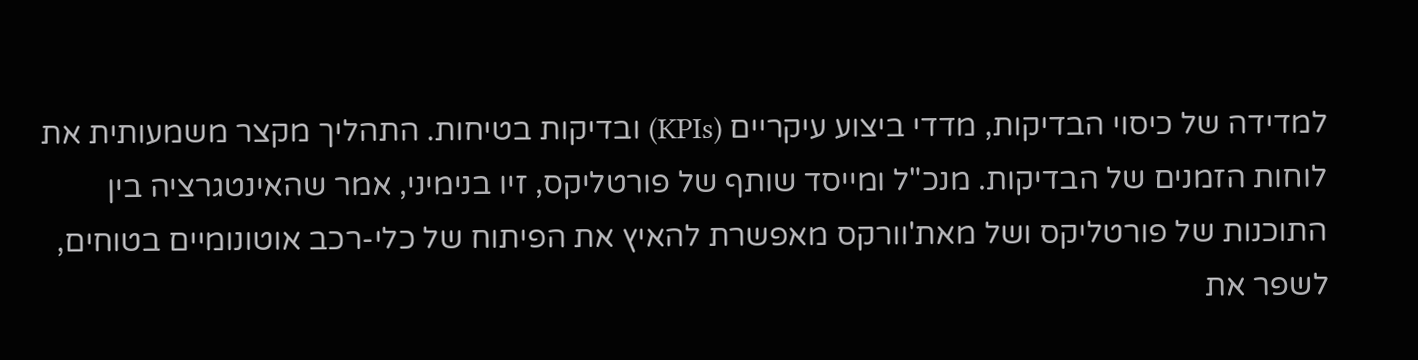למדידה של כיסוי הבדיקות, מדדי ביצוע עיקריים (KPIs) ובדיקות בטיחות. התהליך מקצר משמעותית את לוחות הזמנים של הבדיקות. מנכ"ל ומייסד שותף של פורטליקס, זיו בנימיני, אמר שהאינטגרציה בין התוכנות של פורטליקס ושל מאת'וורקס מאפשרת להאיץ את הפיתוח של כלי-רכב אוטונומיים בטוחים, לשפר את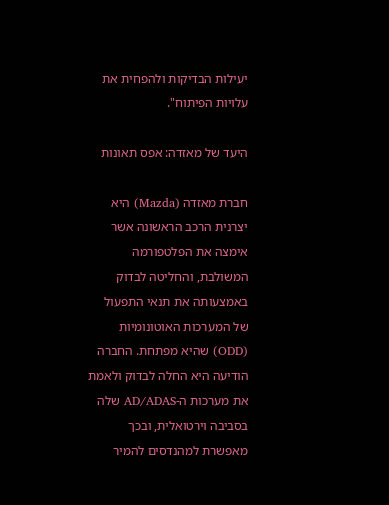יעילות הבדיקות ולהפחית את עלויות הפיתוח".

היעד של מאזדה: אפס תאונות

חברת מאזדה (Mazda) היא יצרנית הרכב הראשונה אשר אימצה את הפלטפורמה המשולבת, והחליטה לבדוק באמצעותה את תנאי התפעול של המערכות האוטונומיות (ODD) שהיא מפתחת. החברה הודיעה היא החלה לבדוק ולאמת את מערכות ה-AD/ADAS שלה בסביבה וירטואלית, ובכך מאפשרת למהנדסים להמיר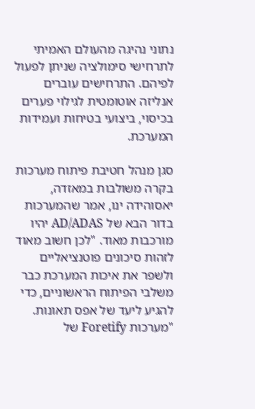נתוני נהיגה מהעולם האמיתי לתרחישי סימולציה שניתן לפעול לפיהם. התרחישים עוברים אנליזה אוטומטית לגילוי פערים בכיסוי, ביצועי בטיחות ועמידות המערכת.

סגן מנהל חטיבת פיתוח מערכות בקרה משולבות במאזדה, יאסוהידה ינו, אמר שהמערכות בדור הבא של AD/ADAS יהיו מורכבות מאוד. "לכן חשוב מאוד לזהות סיכונים פוטנציאליים ולשפר את איכות המערכת כבר משלבי הפיתוח הראשוניים, כדי להגיע ליעד של אפס תאונות. "מערכות Foretify של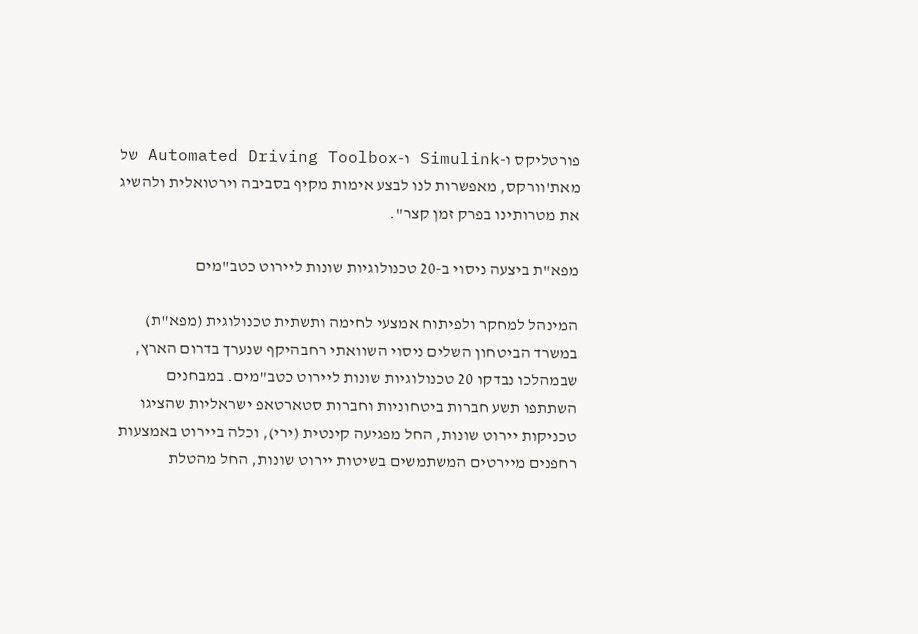פורטליקס ו-Simulink ו-Automated Driving Toolbox של מאת'וורקס, מאפשרות לנו לבצע אימות מקיף בסביבה וירטואלית ולהשיג את מטרותינו בפרק זמן קצר".

מפא"ת ביצעה ניסוי ב-20 טכנולוגיות שונות ליירוט כטב"מים

המינהל למחקר ולפיתוח אמצעי לחימה ותשתית טכנולוגית (מפא"ת) במשרד הביטחון השלים ניסוי השוואתי רחבהיקף שנערך בדרום הארץ, שבמהלכו נבדקו 20 טכנולוגיות שונות ליירוט כטב"מים. במבחנים השתתפו תשע חברות ביטחוניות וחברות סטארטאפ ישראליות שהציגו טכניקות יירוט שונות, החל מפגיעה קינטית (ירי), וכלה ביירוט באמצעות רחפנים מיירטים המשתמשים בשיטות יירוט שונות, החל מהטלת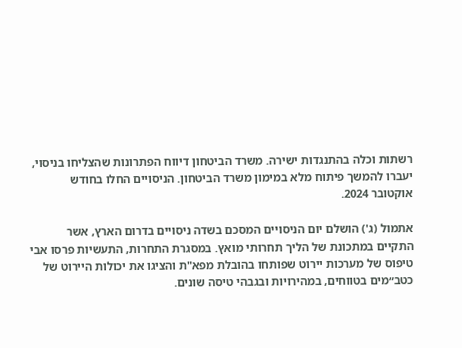רשתות וכלה בהתנגדות ישירה. משרד הביטחון דיווח הפתרונות שהצליחו בניסוי, יעברו להמשך פיתוח מלא במימון משרד הביטחון. הניסויים החלו בחודש אוקטובר 2024.

אתמול (ג') הושלם יום הניסויים המסכם בשדה ניסויים בדרום הארץ, אשר התקיים במתכונת של הליך תחרותי מואץ. במסגרת התחרות, התעשיות פרסו אבי טיפוס של מערכות יירוט שפותחו בהובלת מפא"ת והציגו את יכולות היירוט של כטב״מים בטווחים, במהירויות ובגבהי טיסה שונים.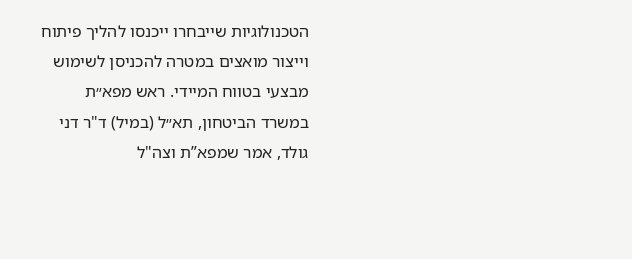הטכנולוגיות שייבחרו ייכנסו להליך פיתוח וייצור מואצים במטרה להכניסן לשימוש מבצעי בטווח המיידי. ראש מפא״ת במשרד הביטחון, תא״ל (במיל) ד"ר דני גולד, אמר שמפא”ת וצה"ל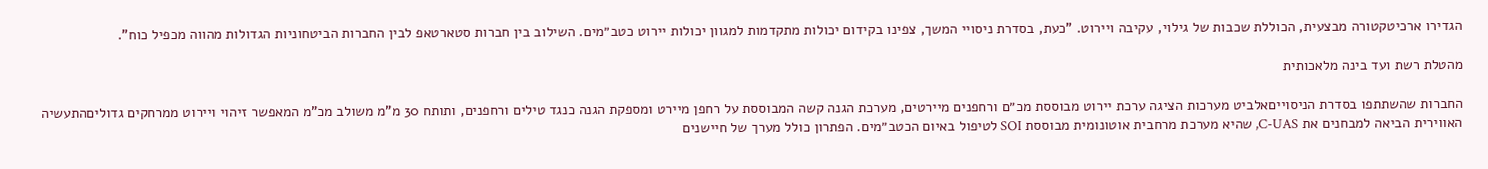הגדירו ארכיטקטורה מבצעית, הכוללת שכבות של גילוי, עקיבה ויירוט. "כעת, בסדרת ניסויי המשך, צפינו בקידום יכולות מתקדמות למגוון יכולות יירוט כטב״מים. השילוב בין חברות סטארטאפ לבין החברות הביטחוניות הגדולות מהווה מכפיל כוח".

מהטלת רשת ועד בינה מלאכותית

החברות שהשתתפו בסדרת הניסוייםאלביט מערכות הציגה ערכת יירוט מבוססת מכ״ם ורחפנים מיירטים, מערכת הגנה קשה המבוססת על רחפן מיירט ומספקת הגנה כנגד טילים ורחפנים, ותותח 30 מ"מ משולב מכ"מ המאפשר זיהוי ויירוט ממרחקים גדוליםהתעשיה האווירית הביאה למבחנים את C-UAS, שהיא מערכת מרחבית אוטונומית מבוססת SOI לטיפול באיום הכטב״מים. הפתרון כולל מערך של חיישנים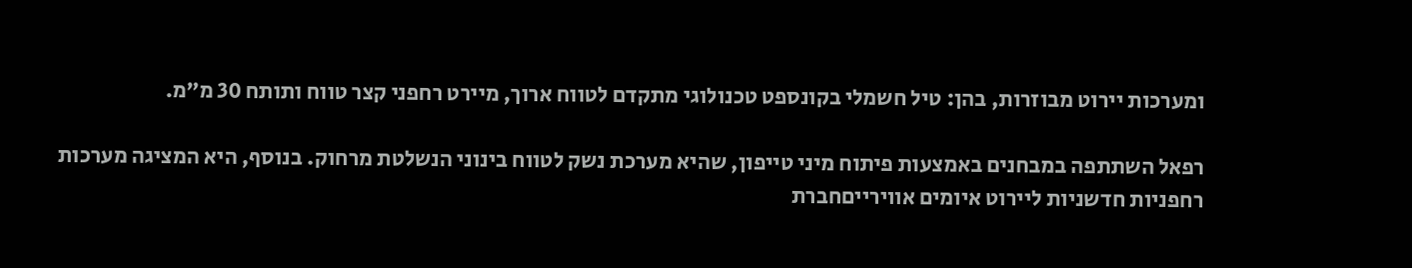ומערכות יירוט מבוזרות, בהן: טיל חשמלי בקונספט טכנולוגי מתקדם לטווח ארוך, מיירט רחפני קצר טווח ותותח 30 מ״מ.

רפאל השתתפה במבחנים באמצעות פיתוח מיני טייפון, שהיא מערכת נשק לטווח בינוני הנשלטת מרחוק. בנוסף, היא המציגה מערכות רחפניות חדשניות ליירוט איומים אווירייםחברת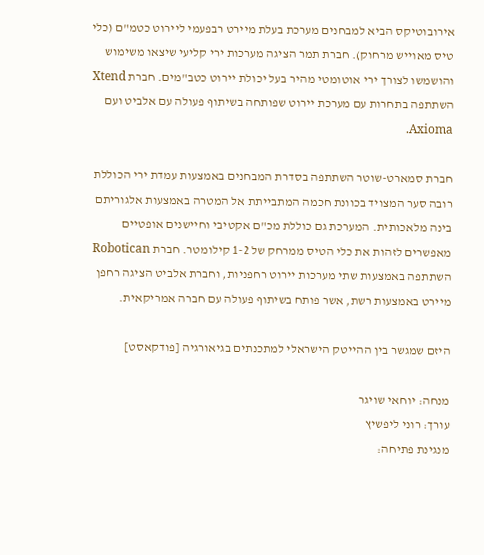אירובוטיקס הביא למבחנים מערכת בעלת מיירט רבפעמי ליירוט כטמ"ם (כלי טיס מאוייש מרחוק). חברת תמר הציגה מערכות ירי קליעי שיצאו משימוש והושמשו לצורך ירי אוטומטי מהיר בעל יכולת יירוט כטב"מים. חברת Xtend השתתפה בתחרות עם מערכת יירוט שפותחה בשיתוף פעולה עם אלביט ועם Axioma.

חברת סמארט-שוטר השתתפה בסדרת המבחנים באמצעות עמדת ירי הכוללת רובה סער המצויד בכוונת חכמה המתבייתת אל המטרה באמצעות אלגוריתם בינה מלאכותית. המערכת גם כוללת מכ"ם אקטיבי וחיישנים אופטיים מאפשרים לזהות את כלי הטיס ממרחק של 1-2 קילומטר. חברת Robotican השתתפה באמצעות שתי מערכות יירוט רחפניות, וחברת אלביט הציגה רחפן מיירט באמצעות רשת, אשר פותח בשיתוף פעולה עם חברה אמריקאית.

היזם שמגשר בין ההייטק הישראלי למתכנתים בגיאורגיה [פודקאסט]

מנחה: יוחאי שויגר
עורך: רוני ליפשיץ
מנגינת פתיחה: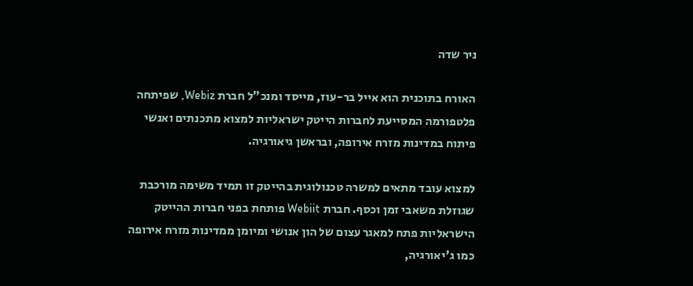ניר שדה

האורח בתוכנית הוא אייל בר-עוז, מייסד ומנכ"ל חברת Webiz, שפיתחה פלטפורמה המסייעת לחברות הייטק ישראליות למצוא מתכנתים ואנשי פיתוח במדינות מזרח אירופה, ובראשן גיאורגיה.

למצוא עובד מתאים למשרה טכנולוגית בהייטק זו תמיד משימה מורכבת שגוזלת משאבי זמן וכסף. חברת Webiit פותחת בפני חברות ההייטק הישראליות פתח למאגר עצום של הון אנושי ומיומן ממדינות מזרח אירופה כמו ג'יאורגיה,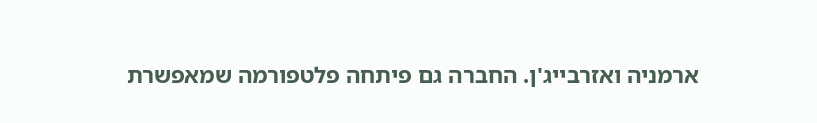ארמניה ואזרבייג'ן. החברה גם פיתחה פלטפורמה שמאפשרת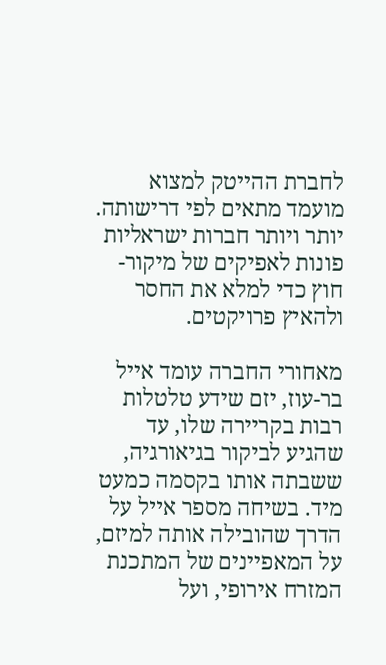לחברת ההייטק למצוא מועמד מתאים לפי דרישותה. יותר ויותר חברות ישראליות פונות לאפיקים של מיקור-חוץ כדי למלא את החסר ולהאיץ פרויקטים.

מאחורי החברה עומד אייל בר-עוז, יזם שידע טלטלות רבות בקריירה שלו, עד שהגיע לביקור בגיאורגיה, ששבתה אותו בקסמה כמעט מיד. בשיחה מספר אייל על הדרך שהובילה אותה למיזם, על המאפיינים של המתכנת המזרח אירופי, ועל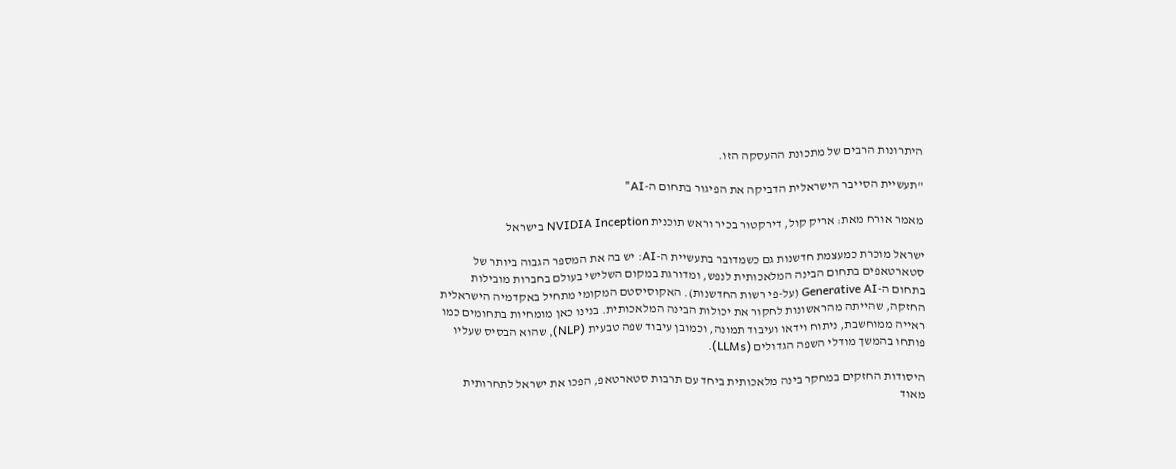היתרונות הרבים של מתכונת ההעסקה הזו.

"תעשיית הסייבר הישראלית הדביקה את הפיגור בתחום ה-AI"

מאמר אורח מאת: אריק קול, דירקטור בכיר וראש תוכנית NVIDIA Inception בישראל

ישראל מוכרת כמעצמת חדשנות גם כשמדובר בתעשיית ה-AI: יש בה את המספר הגבוה ביותר של סטארטאפים בתחום הבינה המלאכותית לנפש, ומדורגת במקום השלישי בעולם בחברות מובילות בתחום ה-Generative AI (על-פי רשות החדשנות). האקוסיסטם המקומי מתחיל באקדמיה הישראלית החזקה, שהייתה מהראשונות לחקור את יכולות הבינה המלאכותית. בנינו כאן מומחיות בתחומים כמו ראייה ממוחשבת, ניתוח וידאו ועיבוד תמונה, וכמובן עיבוד שפה טבעית (NLP), שהוא הבסיס שעליו פותחו בהמשך מודלי השפה הגדולים (LLMs).

היסודות החזקים במחקר בינה מלאכותית ביחד עם תרבות סטארטאפ, הפכו את ישראל לתחרותית מאוד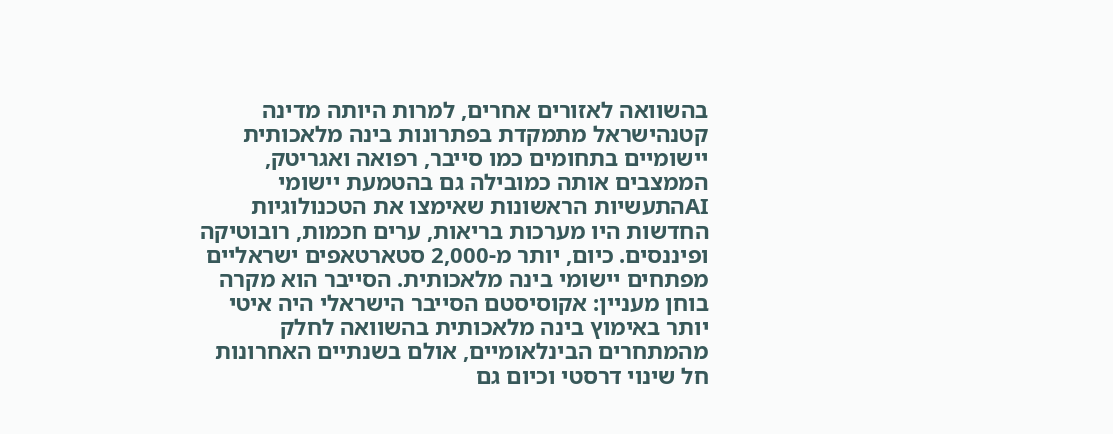בהשוואה לאזורים אחרים, למרות היותה מדינה קטנהישראל מתמקדת בפתרונות בינה מלאכותית יישומיים בתחומים כמו סייבר, רפואה ואגריטק, הממצבים אותה כמובילה גם בהטמעת יישומי AIהתעשיות הראשונות שאימצו את הטכנולוגיות החדשות היו מערכות בריאות, ערים חכמות, רובוטיקה ופיננסים. כיום, יותר מ-2,000 סטארטאפים ישראליים מפתחים יישומי בינה מלאכותית. הסייבר הוא מקרה בוחן מעניין: אקוסיסטם הסייבר הישראלי היה איטי יותר באימוץ בינה מלאכותית בהשוואה לחלק מהמתחרים הבינלאומיים, אולם בשנתיים האחרונות חל שינוי דרסטי וכיום גם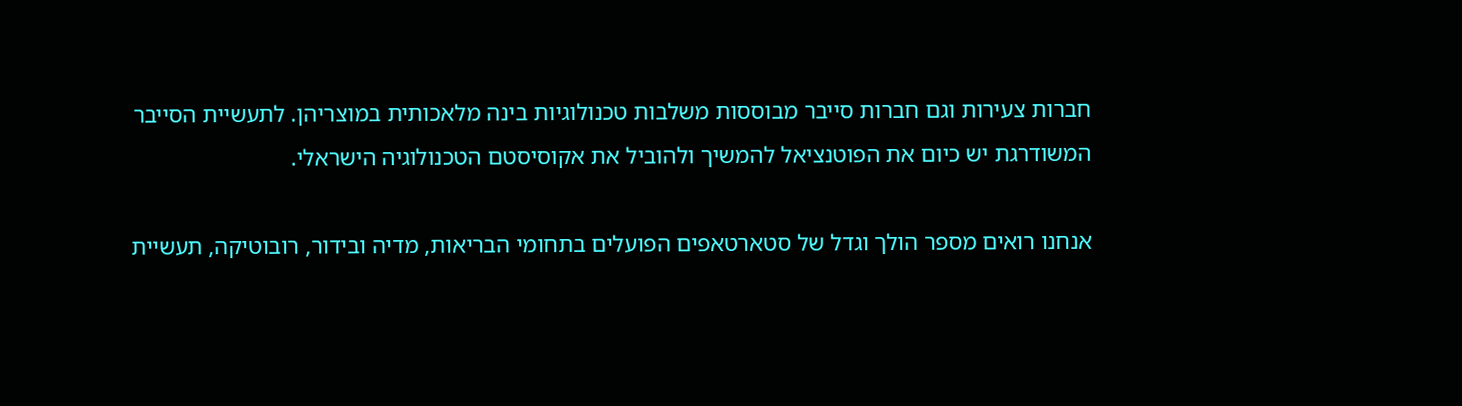חברות צעירות וגם חברות סייבר מבוססות משלבות טכנולוגיות בינה מלאכותית במוצריהן. לתעשיית הסייבר המשודרגת יש כיום את הפוטנציאל להמשיך ולהוביל את אקוסיסטם הטכנולוגיה הישראלי.

אנחנו רואים מספר הולך וגדל של סטארטאפים הפועלים בתחומי הבריאות, מדיה ובידור, רובוטיקה, תעשיית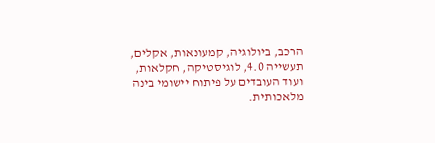הרכב, ביולוגיה, קמעונאות, אקלים, תעשייה 4.0, לוגיסטיקה, חקלאות, ועוד העובדים על פיתוח יישומי בינה מלאכותית.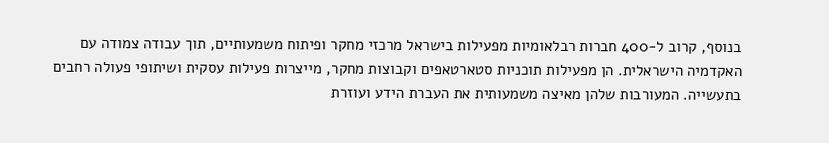בנוסף, קרוב ל-400 חברות רבלאומיות מפעילות בישראל מרכזי מחקר ופיתוח משמעותיים, תוך עבודה צמודה עם האקדמיה הישראלית. הן מפעילות תוכניות סטארטאפים וקבוצות מחקר, מייצרות פעילות עסקית ושיתופי פעולה רחבים בתעשייה. המעורבות שלהן מאיצה משמעותית את העברת הידע ועוזרת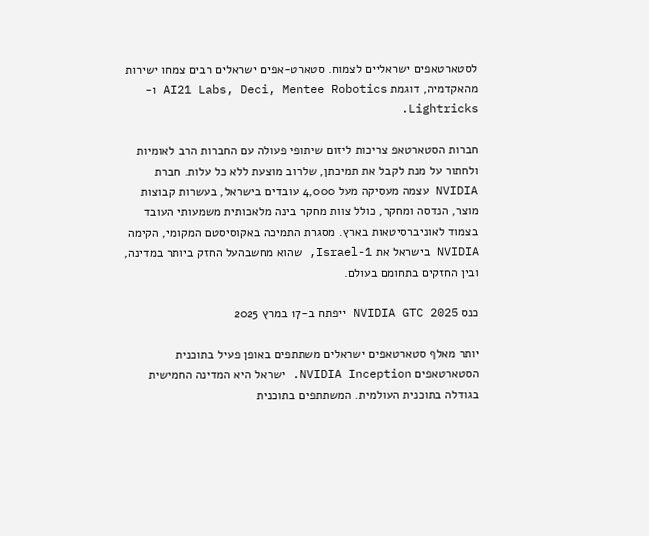לסטארטאפים ישראליים לצמוח. סטארט-אפים ישראלים רבים צמחו ישירות מהאקדמיה, דוגמת AI21 Labs, Deci, Mentee Robotics ו-Lightricks.

חברות הסטארטאפ צריכות ליזום שיתופי פעולה עם החברות הרב לאומיות ולחתור על מנת לקבל את תמיכתן, שלרוב מוצעת ללא כל עלות. חברת NVIDIA עצמה מעסיקה מעל 4,000 עובדים בישראל, בעשרות קבוצות מוצר, הנדסה ומחקר, כולל צוות מחקר בינה מלאכותית משמעותי העובד בצמוד לאוניברסיטאות בארץ. מסגרת התמיכה באקוסיסטם המקומי, הקימה NVIDIA בישראל את Israel-1, שהוא מחשבהעל החזק ביותר במדינה, ובין החזקים בתחומם בעולם.

כנס NVIDIA GTC 2025 ייפתח ב-17 במרץ 2025

יותר מאלף סטארטאפים ישראלים משתתפים באופן פעיל בתוכנית הסטארטאפים NVIDIA Inception. ישראל היא המדינה החמישית בגודלה בתוכנית העולמית. המשתתפים בתוכנית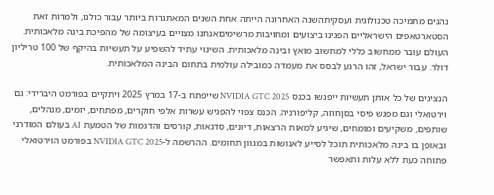נהנים מתמיכה טכנולוגית ועסקיתהשנה האחרונה הייתה אחת השנים המאתגרות ביותר עבור כולנו, ולמרות זאת הסטארטאפים הישראליים הפגינו ביצועים ומחויבות מרשימיםאנחנו מצויים בעיצומה של מהפיכת בינה מלאכותית. העולם עובר ממחשוב כללי למחשוב מואץ ובינה מלאכותית. השינוי עתיד להשפיע על תעשיות בהיקף של 100 טריליון דולר. עבור ישראל, זהו הרגע לבסס את מעמדה כמובילה עולמית בתחום הבינה המלאכותית.

הנציגים של כל אותן תעשיות ייפגשו בכנס NVIDIA GTC 2025 שייפתח ב-17 במרץ 2025 ויתקיים בפורמט היברידי: גם וירטואלי וגם מפגש פיסי בסןחוזה, קליפורניה. הכנס צפוי להפגיש עשרות אלפי חוקרים, מפתחים, יזמים, מנהלים, שותפים, משקיעים ומומחים, שיגיע למאות הרצאות, דיונים, סדנאות, קורסים והדגמות של הטמעת AI בעולם המודרני ובאופן בו בינה מלאכותית תוכל לסייע לאנושות במגוון תחומים. ההרשמה ל-NVIDIA GTC 2025 בפורמט הוירטואלי פתוחה כעת ללא עלות ותאפשר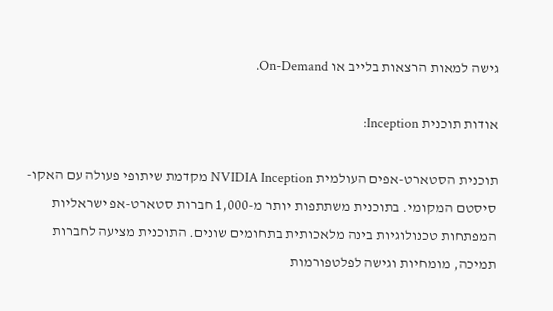גישה למאות הרצאות בלייב או On-Demand.

אודות תוכנית Inception:

תוכנית הסטארט-אפים העולמית NVIDIA Inception מקדמת שיתופי פעולה עם האקו-סיסטם המקומי. בתוכנית משתתפות יותר מ-1,000 חברות סטארט-אפ ישראליות המפתחות טכנולוגיות בינה מלאכותית בתחומים שונים. התוכנית מציעה לחברות תמיכה, מומחיות וגישה לפלטפורמות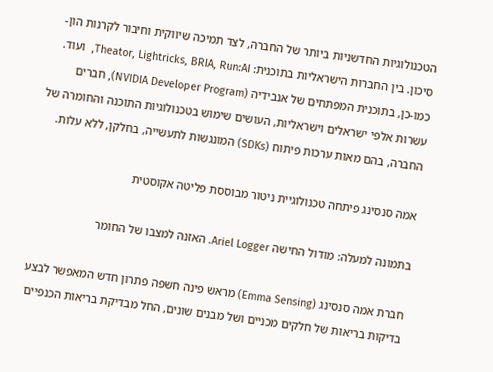הטכנולוגיות החדשניות ביותר של החברה, לצד תמיכה שיווקית וחיבור לקרנות הון-סיכון. בין החברות הישראליות בתוכנית: Theator, Lightricks, BRIA, Run:AI,  ועוד. כמו-כן, בתוכנית המפתחים של אנבידיה (NVIDIA Developer Program), חברים עשרות אלפי ישראלים וישראליות, העושים שימוש בטכנולוגיות התוכנה והחומרה של החברה, בהם מאות ערכות פיתוח (SDKs) המונגשות לתעשייה, בחלקן, ללא עלות.

אמה סנסינג פיתחה טכנולוגיית ניטור מבוססת פליטה אקוסטית

בתמונה למעלה: מודול החישה Ariel Logger. האזנה למצבו של החומר

חברת אמה סנסינג (Emma Sensing) מראש פינה חשפה פתרון חדש המאפשר לבצע בדיקות בריאות של חלקים מכניים ושל מבנים שונים, החל מבדיקת בריאות הכנפיים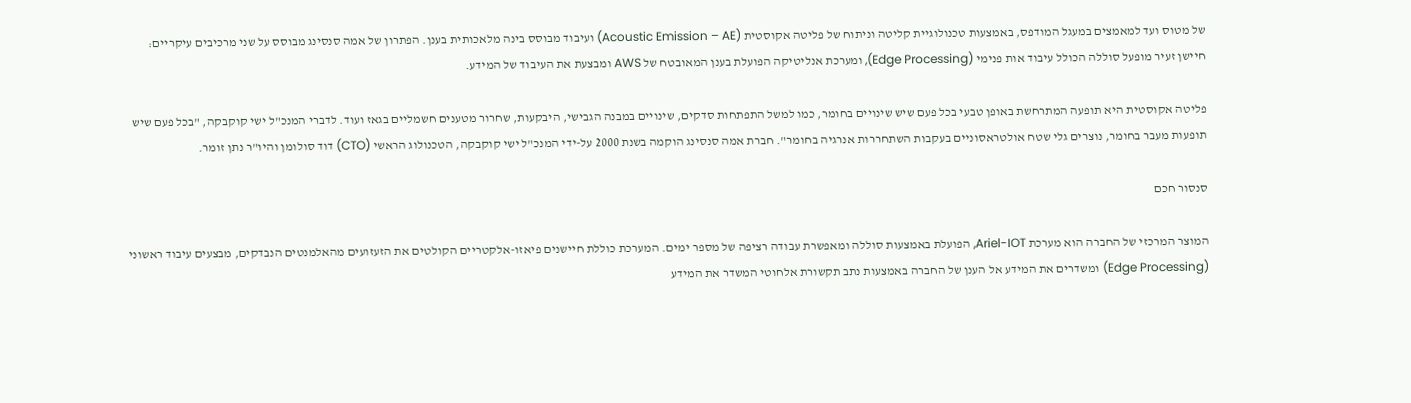של מטוס ועד למאמצים במעגל המודפס, באמצעות טכנולוגיית קליטה וניתוח של פליטה אקוסטית (Acoustic Emission – AE) ועיבוד מבוסס בינה מלאכותית בענן. הפתרון של אמה סנסינג מבוסס על שני מרכיבים עיקריים: חיישן זעיר מופעל סוללה הכולל עיבוד אות פנימי (Edge Processing), ומערכת אנליטיקה הפועלת בענן המאובטח של AWS ומבצעת את העיבוד של המידע.

פליטה אקוסטית היא תופעה המתרחשת באופן טבעי בכל פעם שיש שינויים בחומר, כמו למשל התפתחות סדקים, שינויים במבנה הגבישי, היבקעות, שחרור מטענים חשמליים בגאז ועוד. לדברי המנכ"ל ישי קוקבקה, "בכל פעם שיש תופעות מעבר בחומר, נוצרים גלי שטח אולטראסוניים בעקבות השתחררות אנרגיה בחומר". חברת אמה סנסינג הוקמה בשנת 2000 על-ידי המנכ"ל ישי קוקבקה, הטכנולוג הראשי (CTO) דוד סולומן והיו"ר נתן זומר.

סנסור חכם

המוצר המרכזי של החברה הוא מערכת Ariel-IOT, הפועלת באמצעות סוללה ומאפשרת עבודה רציפה של מספר ימים. המערכת כוללת חיישנים פיאזו-אלקטריים הקולטים את הזעזועים מהאלמנטים הנבדקים, מבצעים עיבוד ראשוני (Edge Processing) ומשדרים את המידע אל הענן של החברה באמצעות נתב תקשורת אלחוטי המשדר את המידע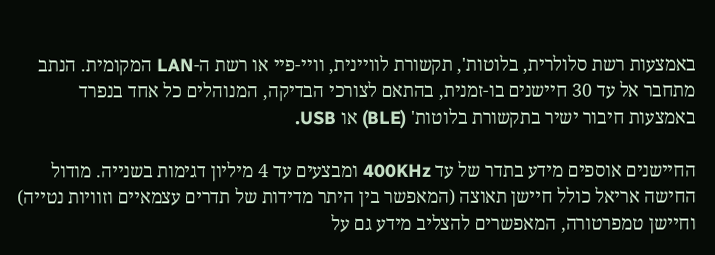באמצעות רשת סלולרית, בלוטות', תקשורת לוויינית, וויי-פיי או רשת ה-LAN המקומית. הנתב מתחבר אל עד 30 חיישנים בו-זמנית, בהתאם לצורכי הבדיקה, המנוהלים כל אחד בנפרד באמצעות חיבור ישיר בתקשורת בלוטות' (BLE) או USB.

החיישנים אוספים מידע בתדר של עד 400KHz ומבצעים עד 4 מיליון דגימות בשנייה. מודול החישה אריאל כולל חיישן תאוצה (המאפשר בין היתר מדידות של תדרים עצמאיים וזוויות נטייה) וחיישן טמפרטורה, המאפשרים להצליב מידע גם על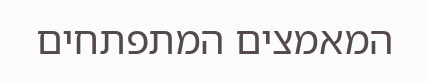המאמצים המתפתחים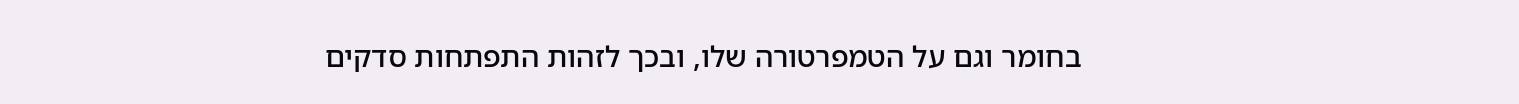בחומר וגם על הטמפרטורה שלו, ובכך לזהות התפתחות סדקים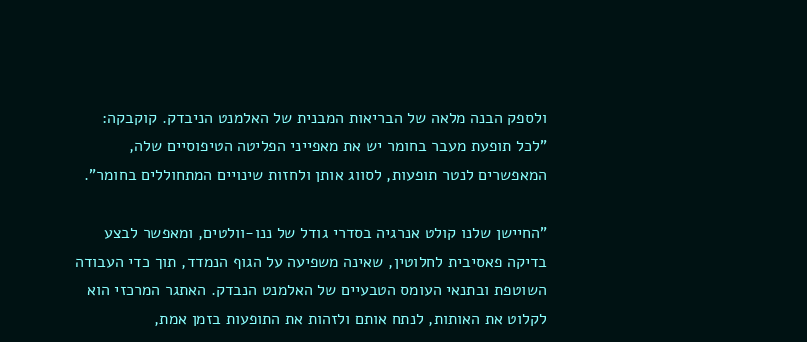ולספק הבנה מלאה של הבריאות המבנית של האלמנט הניבדק. קוקבקה: "לכל תופעת מעבר בחומר יש את מאפייני הפליטה הטיפוסיים שלה, המאפשרים לנטר תופעות, לסווג אותן ולחזות שינויים המתחוללים בחומר".

"החיישן שלנו קולט אנרגיה בסדרי גודל של ננו-וולטים, ומאפשר לבצע בדיקה פאסיבית לחלוטין, שאינה משפיעה על הגוף הנמדד, תוך כדי העבודה השוטפת ובתנאי העומס הטבעיים של האלמנט הנבדק. האתגר המרכזי הוא לקלוט את האותות, לנתח אותם ולזהות את התופעות בזמן אמת,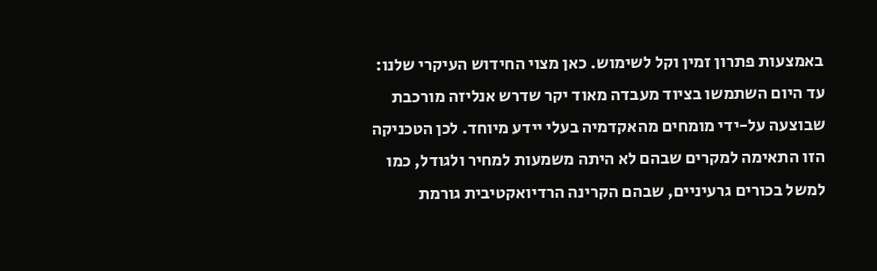באמצעות פתרון זמין וקל לשימוש. כאן מצוי החידוש העיקרי שלנו: עד היום השתמשו בציוד מעבדה מאוד יקר שדרש אנליזה מורכבת שבוצעה על-ידי מומחים מהאקדמיה בעלי יידע מיוחד. לכן הטכניקה הזו התאימה למקרים שבהם לא היתה משמעות למחיר ולגודל, כמו למשל בכורים גרעיניים, שבהם הקרינה הרדיואקטיבית גורמת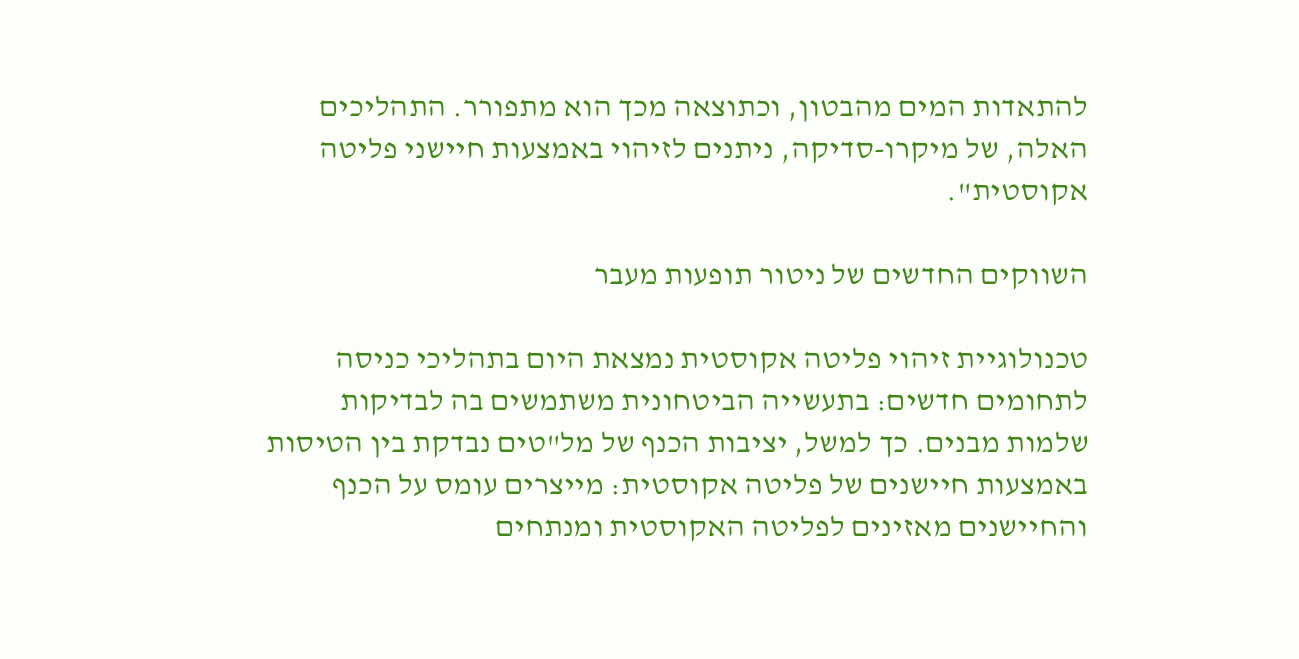להתאדות המים מהבטון, וכתוצאה מכך הוא מתפורר. התהליכים האלה, של מיקרו-סדיקה, ניתנים לזיהוי באמצעות חיישני פליטה אקוסטית".

השווקים החדשים של ניטור תופעות מעבר

טכנולוגיית זיהוי פליטה אקוסטית נמצאת היום בתהליכי כניסה לתחומים חדשים: בתעשייה הביטחונית משתמשים בה לבדיקות שלמות מבנים. כך למשל, יציבות הכנף של מל"טים נבדקת בין הטיסות באמצעות חיישנים של פליטה אקוסטית: מייצרים עומס על הכנף והחיישנים מאזינים לפליטה האקוסטית ומנתחים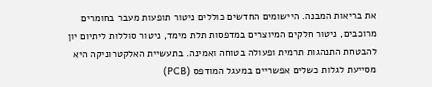את בריאות המבנה. היישומים החדשים כוללים ניטור תופעות מעבר בחומרים מרוכבים, ניטור חלקים המיוצרים במדפסות תלת מימד, ניטור סוללות ליתיום יון להבטחת התנהגות תרמית ופעולה בטוחה ואמינה. בתעשיית האלקטרוניקה היא מסייעת לגלות כשלים אפשריים במעגל המודפס (PCB)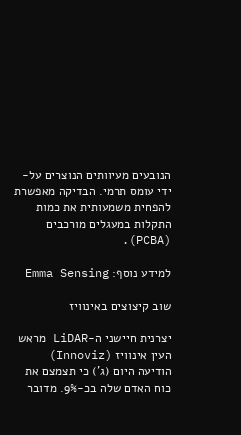הנובעים מעיוותים הנוצרים על-ידי עומס תרמי. הבדיקה מאפשרת להפחית משמעותית את כמות התקלות במעגלים מורכבים (PCBA).

למידע נוסף: Emma Sensing

שוב קיצוצים באינוויז

יצרנית חיישני ה-LiDAR מראש העין אינוויז (Innoviz) הודיעה היום (ג') כי תצמצם את כוח האדם שלה בכ-9%. מדובר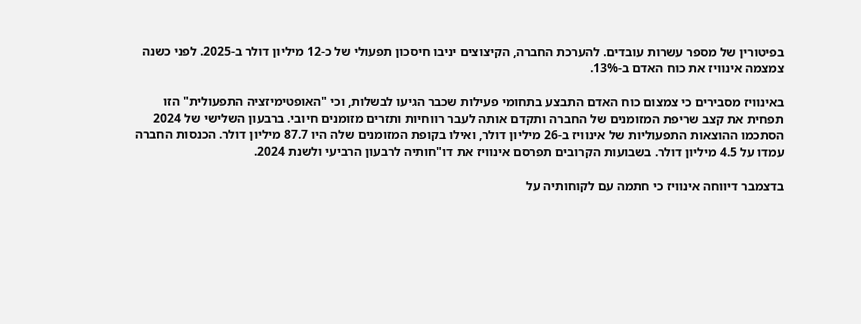בפיטורין של מספר עשרות עובדים. להערכת החברה, הקיצוצים יניבו חיסכון תפעולי של כ-12 מיליון דולר ב-2025. לפני כשנה צמצמה אינוויז את כוח האדם ב-13%.

באינוויז מסבירים כי צמצום כוח האדם התבצע בתחומי פעילות שכבר הגיעו לבשלות, וכי "האופטימיזציה התפעולית" הזו תפחית את קצב שריפת המזומנים של החברה ותקדם אותה לעבר רווחיות ותזרים מזומנים חיובי. ברבעון השלישי של 2024 הסתכמו ההוצאות התפעוליות של אינוויז ב-26 מיליון דולר, ואילו בקופת המזומנים שלה היו 87.7 מיליון דולר. הכנסות החברה עמדו על 4.5 מיליון דולר. בשבועות הקרובים תפרסם אינוויז את דו"חותיה לרבעון הרביעי ולשנת 2024.

בדצמבר דיווחה אינוויז כי חתמה עם לקוחותיה על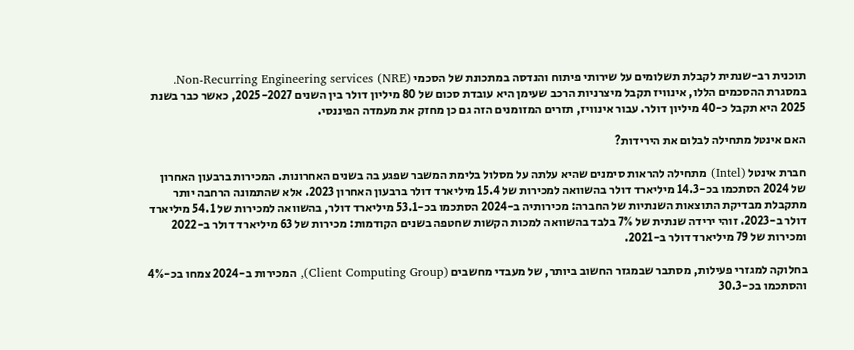תוכנית רב-שנתית לקבלת תשלומים על שירותי פיתוח והנדסה במתכונת של הסכמי Non-Recurring Engineering services (NRE). במסגרת ההסכמים הללו, אינוויז תקבל מיצרניות הרכב שעימן היא עובדת סכום של 80 מיליון דולר בין השנים 2025-2027, כאשר כבר בשנת 2025 היא תקבל כ-40 מיליון דולר. עבור אינוויז, תזרים המזומנים הזה גם כן מחזק את מעמדה הפיננסי.

האם אינטל מתחילה לבלום את הירידות?

חברת אינטל (Intel) מתחילה להראות סימנים שהיא עלתה על מסלול בלימת המשבר שפגע בה בשנים האחרונות. המכירות ברבעון האחרון של 2024 הסתכמו בכ-14.3 מיליארד דולר בהשוואה למכירות של 15.4 מיליארד דולר ברבעון האחרון 2023. אלא שהתמונה הרחבה יותר מתקבלת מבדיקת התוצאות השנתיות של החברה: מכירותיה ב-2024 הסתכמו בכ-53.1 מיליארד דולר, בהשוואה למכירות של 54.1 מיליארד דולר ב-2023. זוהי ירידה שנתית של 7% בלבד בהשוואה למכות הקשות שחטפה בשנים הקודמות: מכירות של 63 מיליארד דולר ב-2022 ומכירות של 79 מיליארד דולר ב-2021.

בחלוקה למגזרי פעילות, מסתבר שבמגזר החשוב ביותר, של מעבדי מחשבים (Client Computing Group), המכירות ב-2024 צמחו בכ-4% והסתכמו בכ-30.3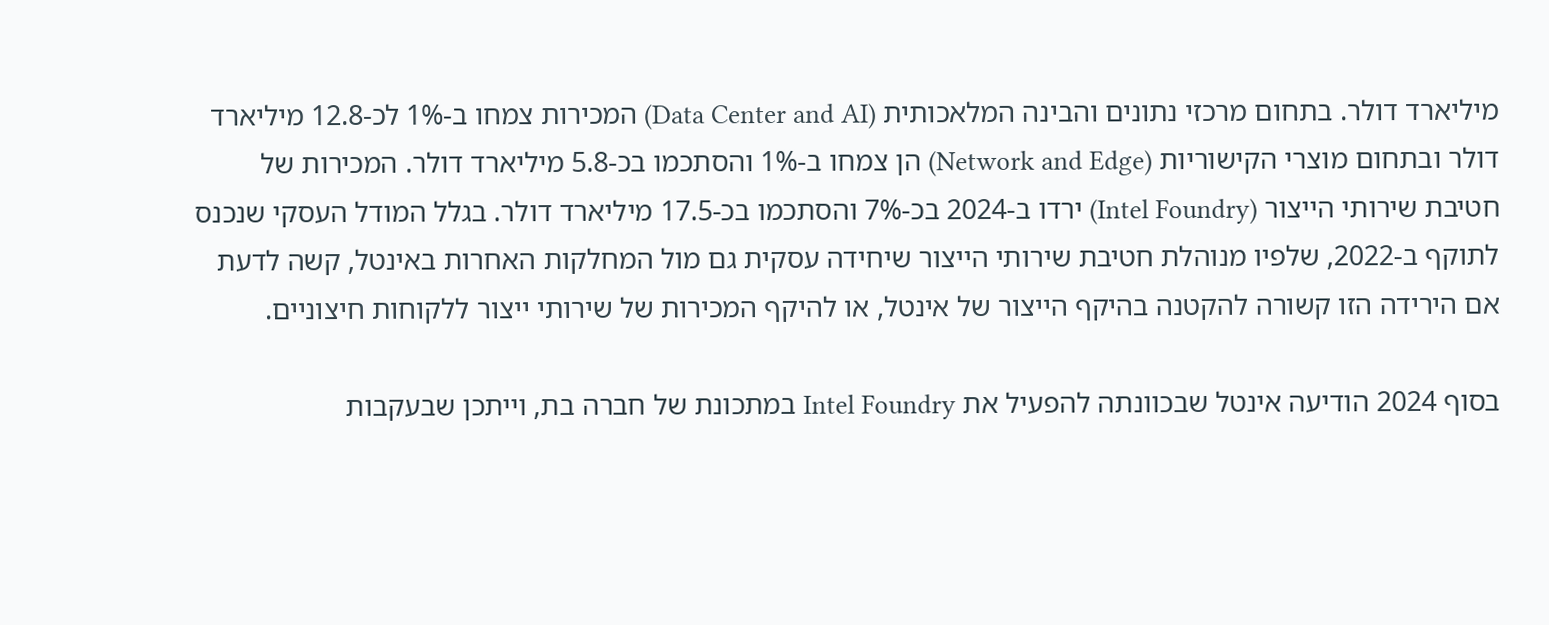מיליארד דולר. בתחום מרכזי נתונים והבינה המלאכותית (Data Center and AI) המכירות צמחו ב-1% לכ-12.8 מיליארד דולר ובתחום מוצרי הקישוריות (Network and Edge) הן צמחו ב-1% והסתכמו בכ-5.8 מיליארד דולר. המכירות של חטיבת שירותי הייצור (Intel Foundry) ירדו ב-2024 בכ-7% והסתכמו בכ-17.5 מיליארד דולר. בגלל המודל העסקי שנכנס לתוקף ב-2022, שלפיו מנוהלת חטיבת שירותי הייצור שיחידה עסקית גם מול המחלקות האחרות באינטל, קשה לדעת אם הירידה הזו קשורה להקטנה בהיקף הייצור של אינטל, או להיקף המכירות של שירותי ייצור ללקוחות חיצוניים.

בסוף 2024 הודיעה אינטל שבכוונתה להפעיל את Intel Foundry במתכונת של חברה בת, וייתכן שבעקבות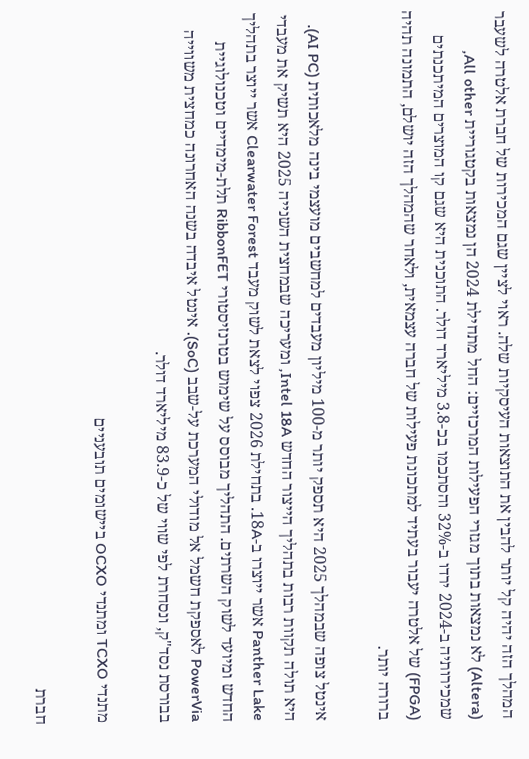המהלך הזה יהיה קל יותר להבין את התוצאות העיסקיות שלה. ראוי לציין שגם המכירות של חברת אלטרה לשעבר (Altera) לא נמצאות בתוך מגזרי הפעילות המרכזיים: החל מתחילת 2024 הן נמצאות בקטגוריית All other, שמכירותיה ב-2024 ירדו ב-32% והסתכמו בכ-3.8 מיליארד דולר. התוכנית היא שגם קו המוצרים המיתכנתים (FPGA) של אלטרה יעבור בעתיד למתכונת פעילות של חברה עצמאית, ולאחר שהמהלך הזה יושלם, התמונה תהיה ברורה יותר.

אינטל צופה שבמהלך 2025 היא תספק יותר מ-100 מיליון מעבדים למחשבים מועצמי בינה מלאכותית (AI PC). היא תולה תקוות רבות בתהליך הייצור החדש Intel 18A, ומעריכה שבמחצית השנייה 2025 היא תשיק את מעבדי Panther Lake אשר ייוצרו ב-18A. בתחילת 2026 צפוי לצאת לשוק מעבד Clearwater Forest אשר ייוצר בתהליך החדש ומיועד לשוק השרתים. התהליך מבוסס על שימוש בטרנזיסטורי RibbonFET תלת-מימדיים וטכנולוגיית PowerVia לאספקת חשמל אל מודולי המערכת על-שבב (SoC). אינטל איבדה בשנה האחרונה כמחצית משווייה בבורסת נסד"ק, ונסחרת לפי שווי של כ-83.9 מיליארד דולר.

מתנדי TCXO ומתנדי OCXO ביישומים תובעניים

חברת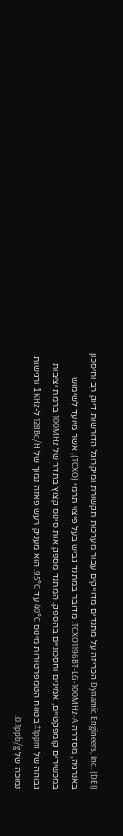Dynamic Engineers, Inc. (DEI) הכריזה על מתנדים מדוייקים עבור מערכות תקשורת ומיקרוגל הדורשות דיוק רב וחיסכון באנרגיה, מסדרה TCXO1196BT-LG-100MHz-A. מדובר במתנד גביש בעל פיצוי תרמי (TCXO), אשר מיועד לשימוש במכשירים קומפקטיים, אמינים וחסכוניים בהספק. המתנד מספק אות סינוס קצוץ בתדר של 100MHz ברמת יציבות גבוהה של ±1ppm בטווח הטמפרטורות מינוס 40°C עד 95°C. הוא מעניק רעש פאזה נמוך של 128Bc/H ל-1KHz ורגישות נמוכה של 0.1ppb/g.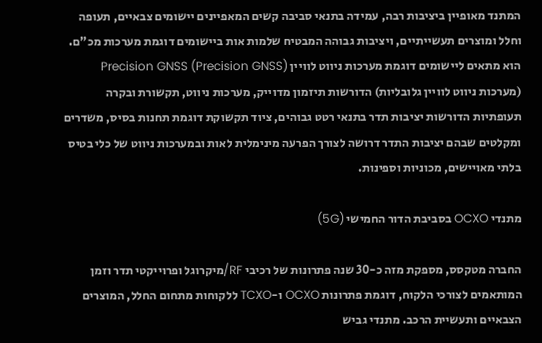המתנד מאופיין ביציבות רבה, עמידה בתנאי סביבה קשים המאפיינים יישומים צבאיים, תעופה וחלל ומוצרים תעשייתיים, ויציבות גבוהה המבטיח שלמות אות ביישומים דוגמת מערכות מכ"ם. הוא מתאים ליישומים דוגמת מערכות ניווט לוויין (Precision GNSS) Precision GNSS (מערכות ניווט לוויין גלובליות) הדורשות תיזמון מדוייק, מערכות ניווט, תקשורת ובקרה תעופתיות הדורשות יציבות תדר בתנאי רטט גבוהים, ציוד תקשוקת דוגמת תחנות בסיס, משדרים ומקלטים שבהם יציבות התדר דרושה לצורך הפרעה מינימלית לאות ובמערכות ניווט של כלי בטיס בלתי מאויישים, מכוניות וספינות.

מתנדי OCXO בסביבת הדור החמישי (5G)

החברה מטקסס, מספקת מזה כ-30 שנה פתרונות של רכיבי RF/מיקרוגל ופרוייקטי תדר וזמן המותאמים לצורכי הלקוח, דוגמת פתרונות OCXO ו-TCXO ללקוחות מתחום החלל, המוצרים הצבאיים ותעשיית הרכב. מתנדי גביש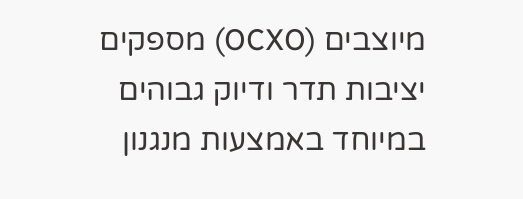מיוצבים (OCXO) מספקים יציבות תדר ודיוק גבוהים במיוחד באמצעות מנגנון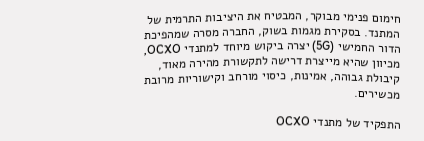חימום פנימי מבוקר, המבטיח את היציבות התרמית של המתנד. בסקירת מגמות בשוק, החברה מסרה שמהפיכת הדור החמישי (5G) יצרה ביקוש מיוחד למתנדי OCXO, מכיוון שהיא מייצרת דרישה לתקשורת מהירה מאוד, קיבולת גבוהה, אמינות, כיסוי מורחב וקישוריות מרובת מכשירים.

התפקיד של מתנדי OCXO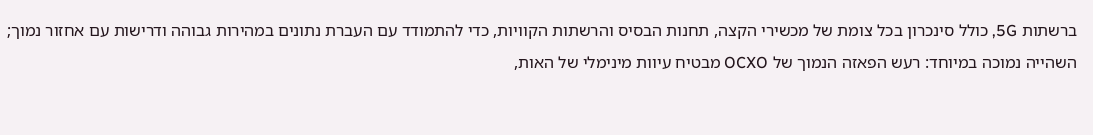ברשתות 5G, כולל סינכרון בכל צומת של מכשירי הקצה, תחנות הבסיס והרשתות הקוויות, כדי להתמודד עם העברת נתונים במהירות גבוהה ודרישות עם אחזור נמוך; השהייה נמוכה במיוחד: רעש הפאזה הנמוך של OCXO מבטיח עיוות מינימלי של האות,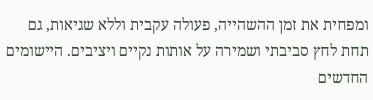ומפחית את זמן ההשהייה, פעולה עקבית וללא שגיאות, גם תחת לחץ סביבתי ושמירה על אותות נקיים ויציבים. היישומים החדשים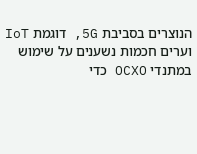הנוצרים בסביבת 5G, דוגמת IoT וערים חכמות נשענים על שימוש במתנדי OCXO כדי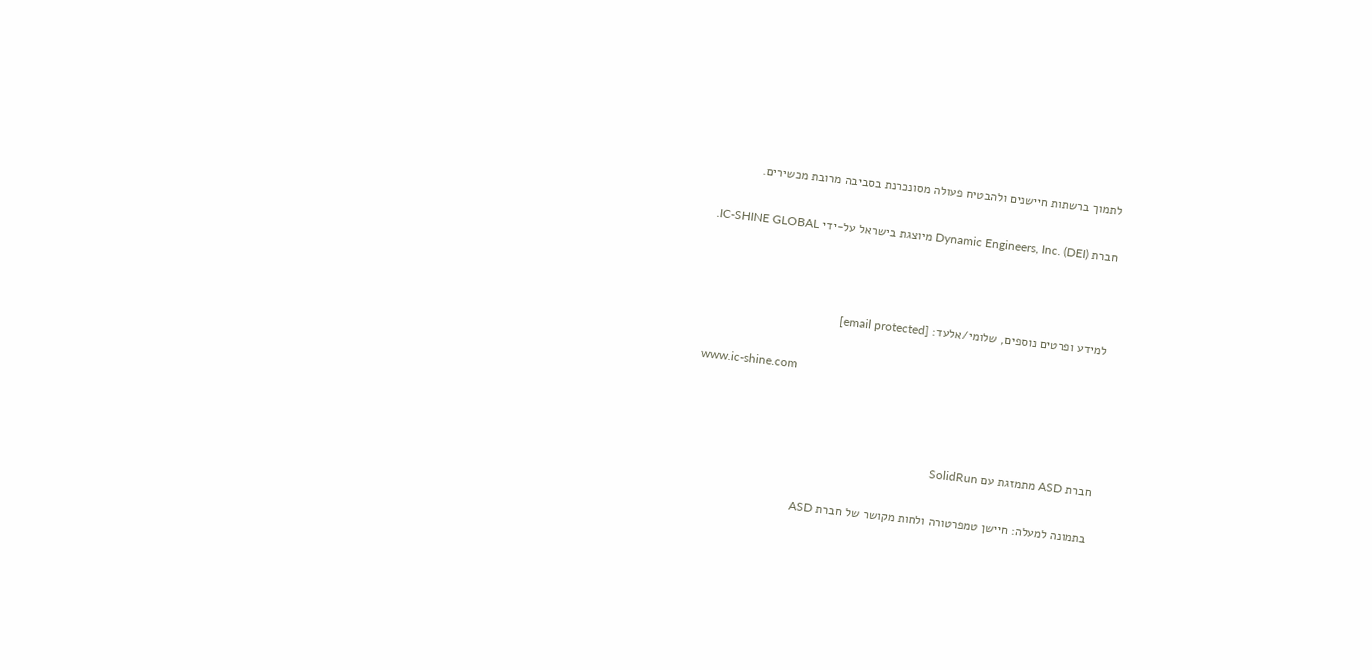לתמוך ברשתות חיישנים ולהבטיח פעולה מסונכרנת בסביבה מרובת מכשירים.

חברת Dynamic Engineers, Inc. (DEI) מיוצגת בישראל על-ידי IC-SHINE GLOBAL.



למידע ופרטים נוספים, שלומי/אלעד: [email protected]

www.ic-shine.com



חברת ASD מתמזגת עם SolidRun

בתמונה למעלה: חיישן טמפרטורה ולחות מקושר של חברת ASD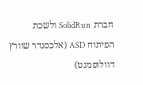חברת SolidRun ולשכת הפיתוח ASD (אלכסנדר שוורץ דוולופמנט)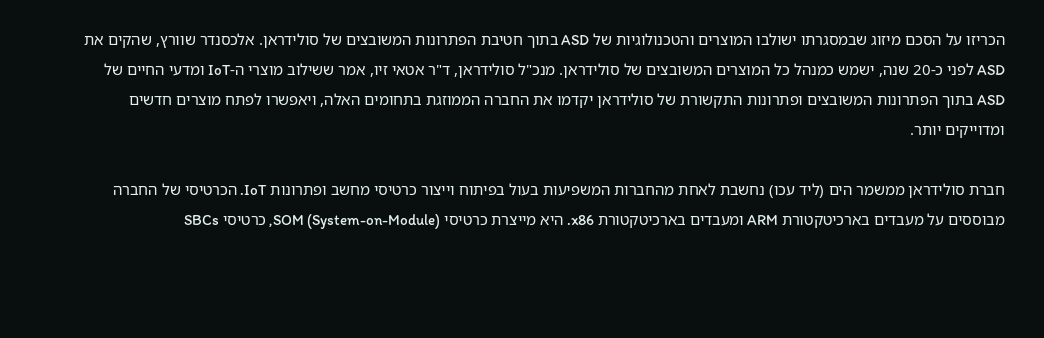הכריזו על הסכם מיזוג שבמסגרתו ישולבו המוצרים והטכנולוגיות של ASD בתוך חטיבת הפתרונות המשובצים של סולידראן. אלכסנדר שוורץ, שהקים את ASD לפני כ-20 שנה, ישמש כמנהל כל המוצרים המשובצים של סולידראן. מנכ"ל סולידראן, ד"ר אטאי זיו, אמר ששילוב מוצרי ה-IoT ומדעי החיים של ASD בתוך הפתרונות המשובצים ופתרונות התקשורת של סולידראן יקדמו את החברה הממוזגת בתחומים האלה, ויאפשרו לפתח מוצרים חדשים ומדוייקים יותר.

חברת סולידראן ממשמר הים (ליד עכו) נחשבת לאחת מהחברות המשפיעות בעול בפיתוח וייצור כרטיסי מחשב ופתרונות IoT. הכרטיסי של החברה מבוססים על מעבדים בארכיטקטורת ARM ומעבדים בארכיטקטורת x86. היא מייצרת כרטיסי SOM (System-on-Module), כרטיסי SBCs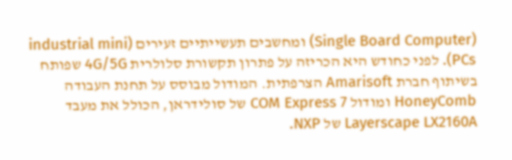(Single Board Computer) ומחשבים תעשייתיים זעירים (industrial mini PCs). לפני כחודש היא הכריזה על פתרון תקשורת סלולרית 4G/5G שפותח בשיתוף חברת Amarisoft הצרפתית. המודול מבוסס על תחנת העבודה HoneyComb ומודול COM Express 7 של סולידראן, הכולל את מעבד Layerscape LX2160A של NXP.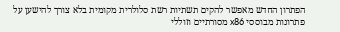הפתרון החדש מאפשר להקים תשתיות רשת סלולרית מקומית בלא צורך להישען על פתרונות מבוססי x86 מסורתיים וזוללי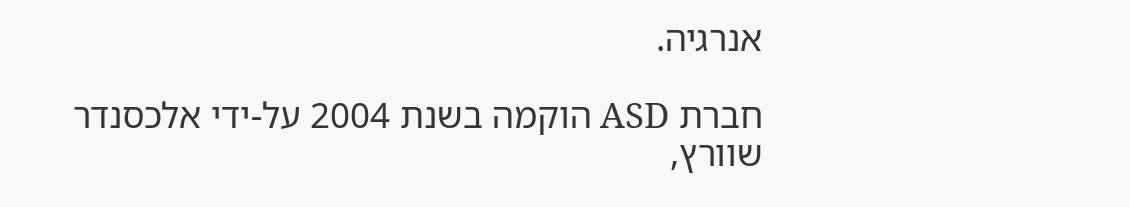אנרגיה.

חברת ASD הוקמה בשנת 2004 על-ידי אלכסנדר שוורץ,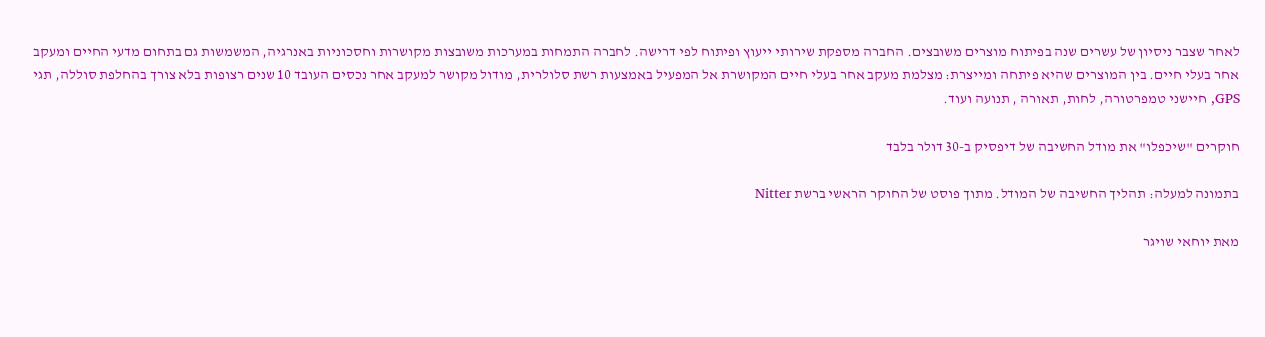לאחר שצבר ניסיון של עשרים שנה בפיתוח מוצרים משובצים. החברה מספקת שירותי ייעוץ ופיתוח לפי דרישה. לחברה התמחות במערכות משובצות מקושרות וחסכוניות באנרגיה, המשמשות גם בתחום מדעי החיים ומעקב אחר בעלי חיים. בין המוצרים שהיא פיתחה ומייצרת: מצלמת מעקב אחר בעלי חיים המקושרת אל המפעיל באמצעות רשת סלולרית, מודול מקושר למעקב אחר נכסים העובד 10 שנים רצופות בלא צורך בהחלפת סוללה, תגי GPS, חיישני טמפרטורה, לחות, תאורה , תנועה ועוד.

חוקרים "שיכפלו" את מודל החשיבה של דיפסיק ב-30 דולר בלבד

בתמונה למעלה: תהליך החשיבה של המודל. מתוך פוסט של החוקר הראשי ברשת Nitter

מאת יוחאי שויגר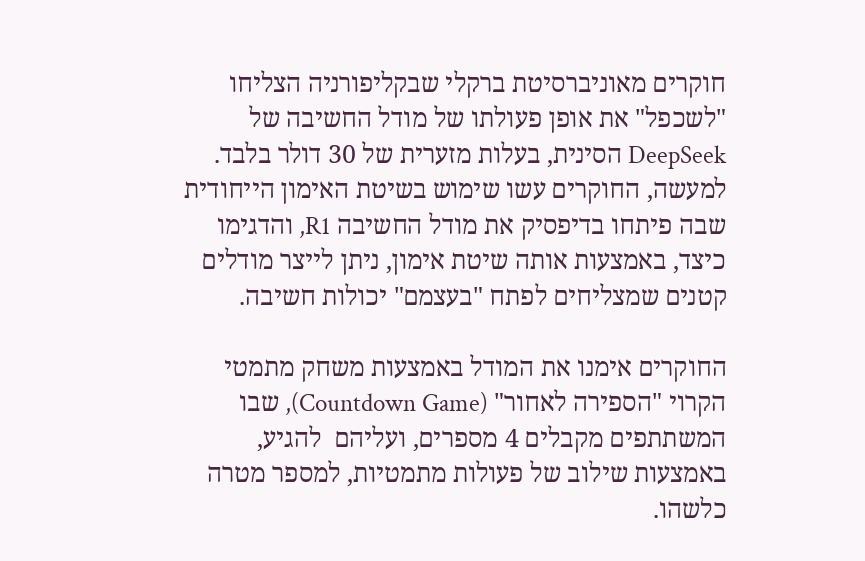חוקרים מאוניברסיטת ברקלי שבקליפורניה הצליחו "לשכפל" את אופן פעולתו של מודל החשיבה של DeepSeek הסינית, בעלות מזערית של 30 דולר בלבד. למעשה, החוקרים עשו שימוש בשיטת האימון הייחודית שבה פיתחו בדיפסיק את מודל החשיבה R1, והדגימו כיצד, באמצעות אותה שיטת אימון, ניתן לייצר מודלים קטנים שמצליחים לפתח "בעצמם" יכולות חשיבה.

החוקרים אימנו את המודל באמצעות משחק מתמטי הקרוי "הספירה לאחור" (Countdown Game), שבו המשתתפים מקבלים 4 מספרים, ועליהם  להגיע, באמצעות שילוב של פעולות מתמטיות, למספר מטרה כלשהו.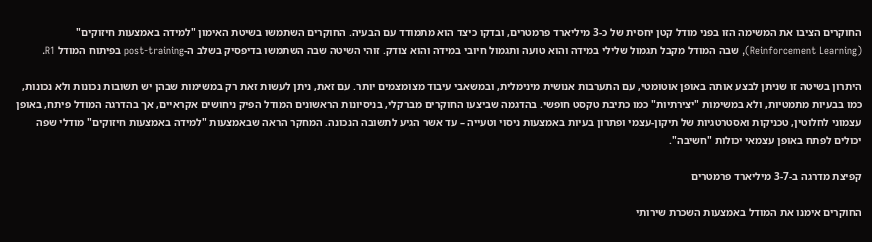החוקרים הציבו את המשימה הזו בפני מודל קטן יחסית של כ-3 מיליארד פרמטרים, ובדקו כיצד הוא מתמודד עם הבעיה. החוקרים השתמשו בשיטת האימון "למידה באמצעות חיזוקים" (Reinforcement Learning), שבה המודל מקבל תגמול שלילי במידה והוא טועה ותגמול חיובי במידה והוא צודק. זוהי השיטה שבה השתמשו בדיפסיק בשלב ה-post-training בפיתוח המודל R1.

היתרון בשיטה זו שניתן לבצע אותה באופן אוטומטי, עם התערבות אנושית מינימלית, ובמשאבי עיבוד מצומצמים יותר. עם זאת, ניתן לעשות זאת רק במשימות שבהן יש תשובות נכונות ולא נכונות, כמו בבעיות מתמטיות, ולא במשימות "יצירתיות" כמו כתיבת טקסט חופשי. בהדגמה שביצעו החוקרים מברקלי, בניסיונות הראשונים המודל הפיק ניחושים אקראיים, אך בהדרגה המודל פיתח, באופן עצמוני לחלוטין, טכניקות ואסטרטגיות של תיקון-עצמי ופתרון בעיות באמצעות ניסוי וטעייה – עד אשר הגיע לתשובה הנכונה. המחקר הראה שבאמצעות "למידה באמצעות חיזוקים" מודלי שפה יכולים לפתח באופן עצמאי יכולות "חשיבה".

קפיצת מדרגה ב-3-7 מיליארד פרמטרים

החוקרים אימנו את המודל באמצעות השכרת שירותי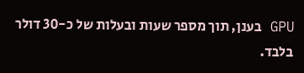GPU בענן, תוך מספר שעות ובעלות של כ-30 דולר בלבד.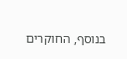בנוסף, החוקרים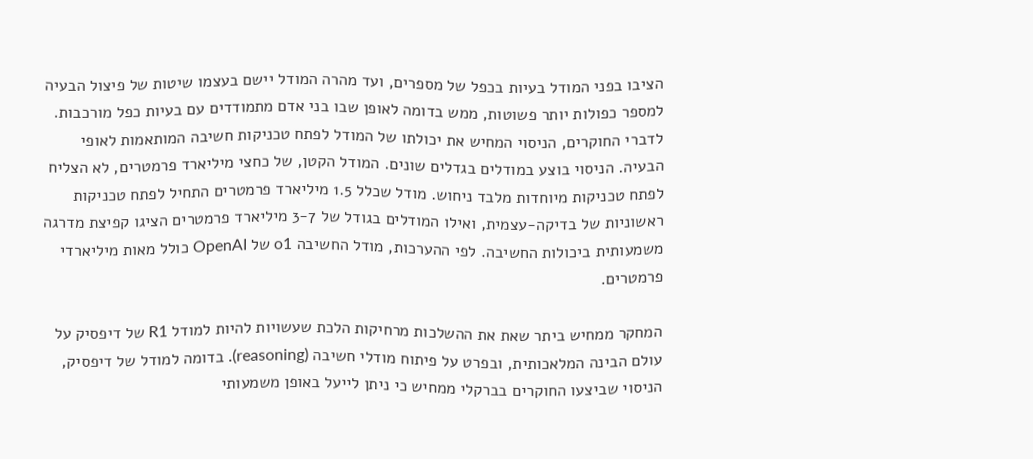הציבו בפני המודל בעיות בכפל של מספרים, ועד מהרה המודל יישם בעצמו שיטות של פיצול הבעיה למספר כפולות יותר פשוטות, ממש בדומה לאופן שבו בני אדם מתמודדים עם בעיות כפל מורכבות. לדברי החוקרים, הניסוי המחיש את יכולתו של המודל לפתח טכניקות חשיבה המותאמות לאופי הבעיה. הניסוי בוצע במודלים בגדלים שונים. המודל הקטן, של כחצי מיליארד פרמטרים, לא הצליח לפתח טכניקות מיוחדות מלבד ניחוש. מודל שכלל 1.5 מיליארד פרמטרים התחיל לפתח טכניקות ראשוניות של בדיקה-עצמית, ואילו המודלים בגודל של 3-7 מיליארד פרמטרים הציגו קפיצת מדרגה משמעותית ביכולות החשיבה. לפי ההערכות, מודל החשיבה o1 של OpenAI כולל מאות מיליארדי פרמטרים.

המחקר ממחיש ביתר שאת את ההשלכות מרחיקות הלכת שעשויות להיות למודל R1 של דיפסיק על עולם הבינה המלאכותית, ובפרט על פיתוח מודלי חשיבה (reasoning). בדומה למודל של דיפסיק, הניסוי שביצעו החוקרים בברקלי ממחיש כי ניתן לייעל באופן משמעותי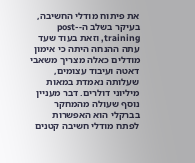את פיתוח מודלי החשיבה, בעיקר בשלב ה-post-training, וזאת בעוד שעד עתה ההנחה היתה כי אימון מודלים כאלה מצריך משאבי דאטה ועיבוד עצומים, שעלותה נאמדת במאות מיליוני דולרים. דבר מעניין נוסף שעולה מהמחקר בברקלי הוא האפשרות לפתח מודלי חשיבה קטנים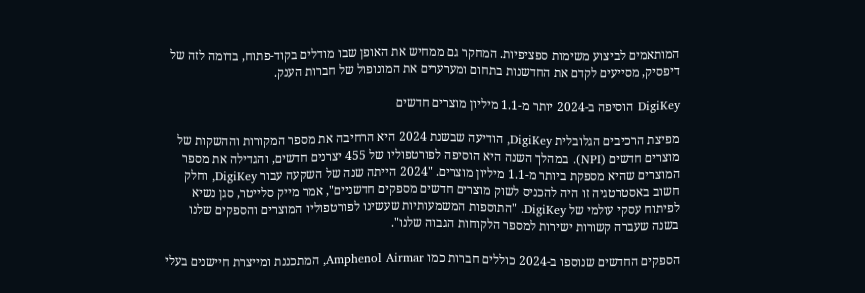המותאמים לביצוע משימות ספציפיות. המחקר גם ממחיש את האופן שבו מודלים בקוד-פתוח, בדומה לזה של דיפסיק, מסייעים לקדם את החדשנות בתחום ומערערים את המונופול של חברות הענק.

DigiKey הוסיפה ב-2024 יותר מ-1.1 מיליון מוצרים חדשים

מפיצת הרכיבים הגלובלית DigiKey, הודיעה שבשנת 2024 היא הרחיבה את מספר המקורות וההשקות של מוצרים חדשים (NPI). במהלך השנה היא הוסיפה לפורטפוליו של 455 יצרנים חדשים, והגדילה את מספר המוצרים שהיא מספקת ביותר מ-1.1 מיליון מוצרים. "2024 הייתה שנה של השקעה עבור DigiKey, וחלק חשוב באסטרטגיה זו היה להכניס לשוק מוצרים חדשים מספקים חדשניים", אמר מייק סלייטר, סגן נשיא לפיתוח עסקי עולמי של DigiKey. "התוספות המשמעותיות שעשינו לפורטפוליו המוצרים והספקים שלנו בשנה שעברה קשורות ישירות למספר הלקוחות הגבוה שלנו".

הספקים החדשים שנוספו ב-2024 כוללים חברות כמו Amphenol Airmar, המתכננת ומייצרת חיישנים בעלי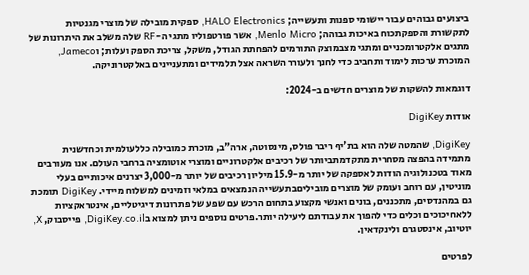ביצועים גבוהים עבור יישומי ספנות ותעשייה; HALO Electronics, ספקית מובילה של מוצרי מגנטיות לתקשורת והספקתכוח באיכות גבוהה; Menlo Micro, אשר פורטפוליו מתגי ה-RF שלה משלב את היתרונות של מתגים אלקטרומכניים ומתגי מצבמוצק התורמים להפחתת הגודל, משקל, צריכת הספק ועלות; וJameco, המוכרת ערכות לימוד ותחביב כדי לחנך ולעורר השראה אצל תלמידים ומתעניינים באלקטרוניקה.

דוגמאות להשקות של מוצרים חדשים ב-2024:

אודות DigiKey

DigiKey, שהמטה שלה הוא בת'יף ריבר פולס, מינסוטה, ארה"ב, מוכרת כמובילה כללעולמית וכחדשנית מתמידה בהפצה מסחרית מתקדמתביותר של רכיבים אלקטרוניים ומוצרי אוטומציה ברחבי העולם. אנו מעורבים מאוד בטכנולוגיה הודות לאספקה של יותר מ-15.9 מיליון רכיבים של יותר מ-3,000 יצרנים איכותיים בעלי מוניטין, עם רוחב ועומק של מוצרים מוביליםבתעשייה הנמצאים במלאי וזמינים למשלוח מיידי. DigiKey תומכת גם במהנדסים, מתכננים, בונים ואנשי מקצוע בתחום הרכש עם שפע של פתרונות דיגיטליים, אינטראקציות ללאחיכוכים וכלים כדי להפוך את עבודתם ליעילה יותר.פרטים נוספים ניתן למצוא בDigiKey.co.il, פייסבוק, X, יוטיוב, אינסטגרם ולינקדאין.

לפרטים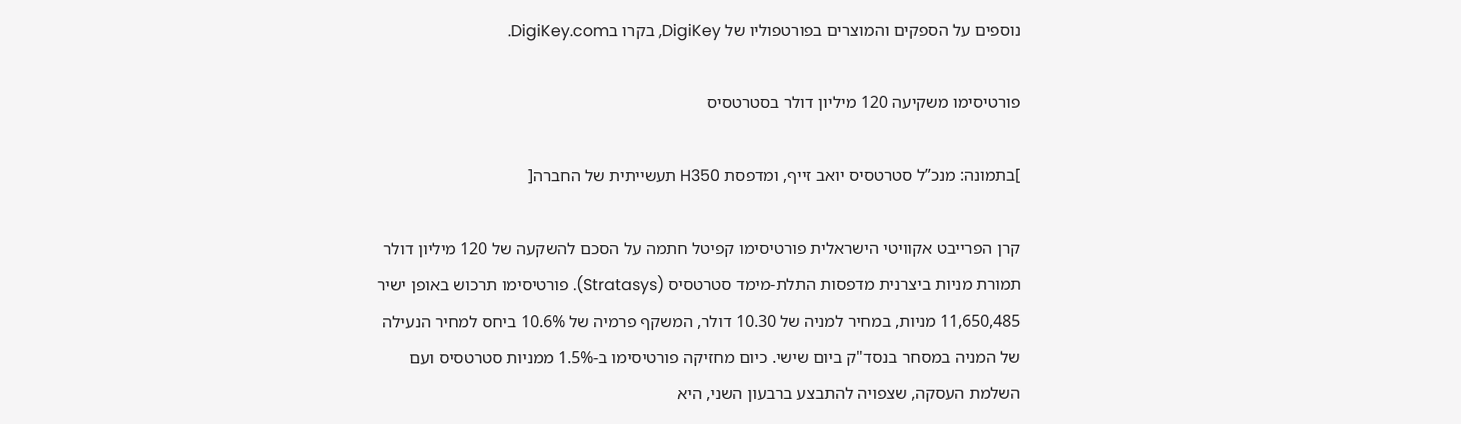נוספים על הספקים והמוצרים בפורטפוליו של DigiKey, בקרו בDigiKey.com.

פורטיסימו משקיעה 120 מיליון דולר בסטרטסיס

]בתמונה: מנכ”ל סטרטסיס יואב זייף, ומדפסת H350 תעשייתית של החברה[

קרן הפרייבט אקוויטי הישראלית פורטיסימו קפיטל חתמה על הסכם להשקעה של 120 מיליון דולר תמורת מניות ביצרנית מדפסות התלת-מימד סטרטסיס (Stratasys). פורטיסימו תרכוש באופן ישיר 11,650,485 מניות, במחיר למניה של 10.30 דולר, המשקף פרמיה של 10.6% ביחס למחיר הנעילה של המניה במסחר בנסד"ק ביום שישי. כיום מחזיקה פורטיסימו ב-1.5% ממניות סטרטסיס ועם השלמת העסקה, שצפויה להתבצע ברבעון השני, היא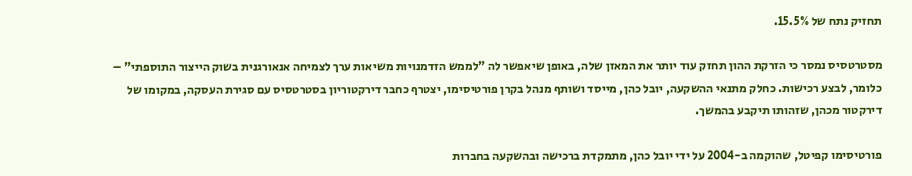תחזיק נתח של 15.5%.

מסטרטסיס נמסר כי הזרקת ההון תחזק עוד יותר את המאזן שלה, באופן שיאפשר לה "לממש הזדמנויות משיאות ערך לצמיחה אנאורגנית בשוק הייצור התוספתי" – כלומר, לבצע רכישות. כחלק מתנאי ההשקעה, יובל כהן, מייסד ושותף מנהל בקרן פורטיסימו, יצטרף כחבר דירקטוריון בסטרטסיס עם סגירת העסקה, במקומו של דירקטור מכהן, שזהותו תיקבע בהמשך.

פורטיסימו קפיטל, שהוקמה ב-2004 על ידי יובל כהן, מתמקדת ברכישה ובהשקעה בחברות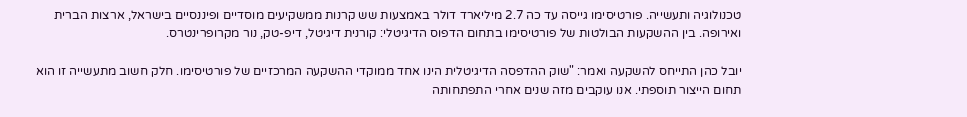טכנולוגיה ותעשייה. פורטיסימו גייסה עד כה 2.7 מיליארד דולר באמצעות שש קרנות ממשקיעים מוסדיים ופיננסיים בישראל, ארצות הברית ואירופה. בין ההשקעות הבולטות של פורטיסימו בתחום הדפוס הדיגיטלי: קורנית דיגיטל, דיפ-טק, נור מקרופרינטרס.

יובל כהן התייחס להשקעה ואמר: "שוק ההדפסה הדיגיטלית הינו אחד ממוקדי ההשקעה המרכזיים של פורטיסימו. חלק חשוב מתעשייה זו הוא תחום הייצור תוספתי. אנו עוקבים מזה שנים אחרי התפתחותה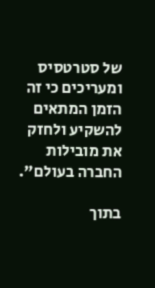של סטרטסיס ומעריכים כי זה הזמן המתאים להשקיע ולחזק את מובילות החברה בעולם".

בתוך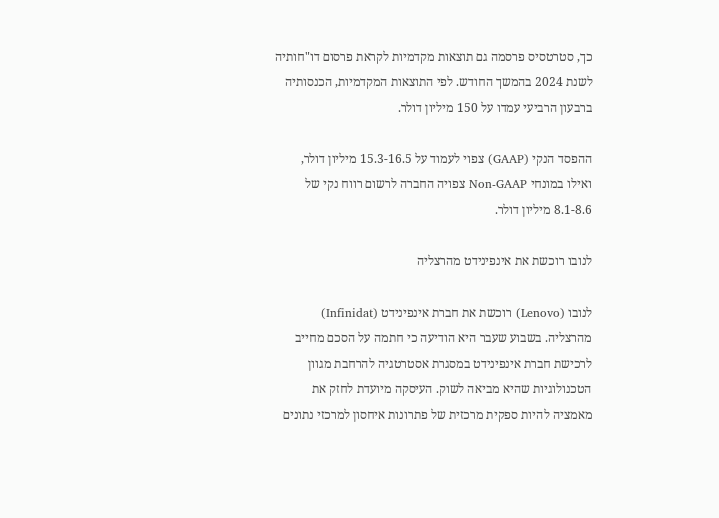כך, סטרטסיס פרסמה גם תוצאות מקדמיות לקראת פרסום דו"חותיה לשנת 2024 בהמשך החודש. לפי התוצאות המקדמיות, הכנסותיה ברבעון הרביעי עמדו על 150 מיליון דולר.

ההפסד הנקי (GAAP) צפוי לעמוד על 15.3-16.5 מיליון דולר, ואילו במונחי Non-GAAP צפויה החברה לרשום רווח נקי של 8.1-8.6 מיליון דולר.

לנובו רוכשת את אינפינידט מהרצליה

לנובו (Lenovo) רוכשת את חברת אינפינידט (Infinidat) מהרצליה. בשבוע שעבר היא הודיעה כי חתמה על הסכם מחייב לרכישת חברת אינפינידט במסגרת אסטרטגיה להרחבת מגוון הטכנולוגיות שהיא מביאה לשוק. העיסקה מיועדת לחזק את מאמציה להיות ספקית מרכזית של פתרונות איחסון למרכזי נתונים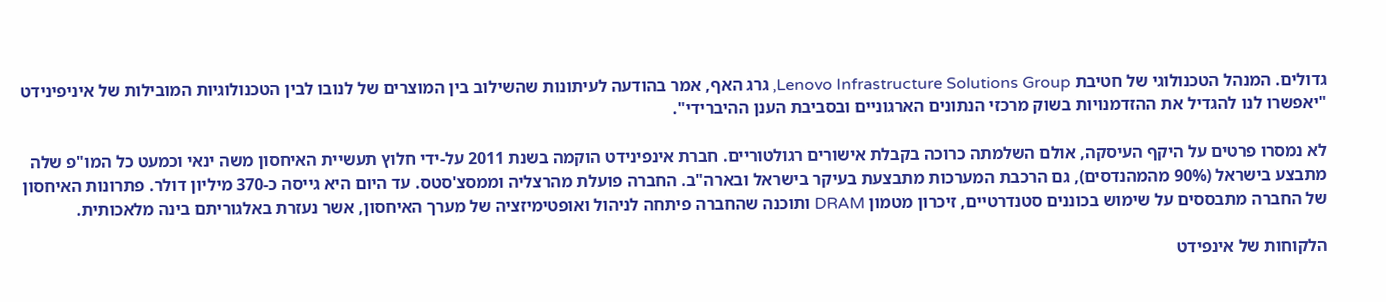גדולים. המנהל הטכנולוגי של חטיבת Lenovo Infrastructure Solutions Group, גרג האף, אמר בהודעה לעיתונות שהשילוב בין המוצרים של לנובו לבין הטכנולוגיות המובילות של איניפינידט "יאפשרו לנו להגדיל את ההזדמנויות בשוק מרכזי הנתונים הארגוניים ובסביבת הענן ההיברידי".

לא נמסרו פרטים על היקף העיסקה, אולם השלמתה כרוכה בקבלת אישורים רגולטוריים. חברת אינפינידט הוקמה בשנת 2011 על-ידי חלוץ תעשיית האיחסון משה ינאי וכמעט כל המו"פ שלה מתבצע בישראל (90% מהמהנדסים), גם הרכבת המערכות מתבצעת בעיקר בישראל ובארה"ב. החברה פועלת מהרצליה וממסצ'סטס. עד היום היא גייסה כ-370 מיליון דולר. פתרונות האיחסון של החברה מתבססים על שימוש בכוננים סטנדרטיים, זיכרון מטמון DRAM ותוכנה שהחברה פיתחה לניהול ואופטימיזציה של מערך האיחסון, אשר נעזרת באלגוריתם בינה מלאכותית.

הלקוחות של אינפידט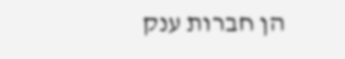הן חברות ענק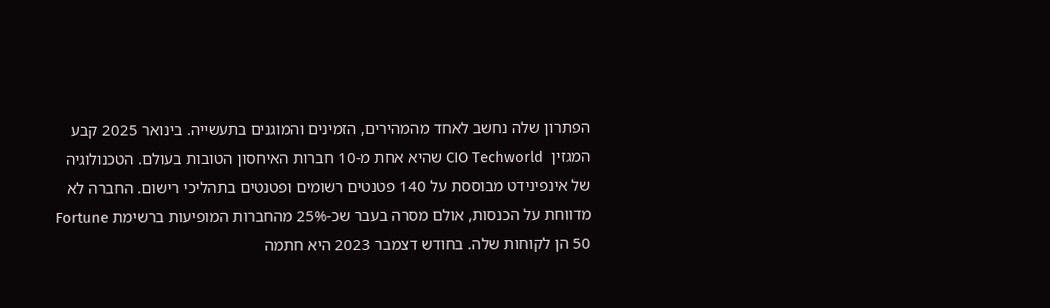הפתרון שלה נחשב לאחד מהמהירים, הזמינים והמוגנים בתעשייה. בינואר 2025 קבע המגזין  CIO Techworld שהיא אחת מ-10 חברות האיחסון הטובות בעולם. הטכנולוגיה של אינפינידט מבוססת על 140 פטנטים רשומים ופטנטים בתהליכי רישום. החברה לא מדווחת על הכנסות, אולם מסרה בעבר שכ-25% מהחברות המופיעות ברשימת Fortune 50 הן לקוחות שלה. בחודש דצמבר 2023 היא חתמה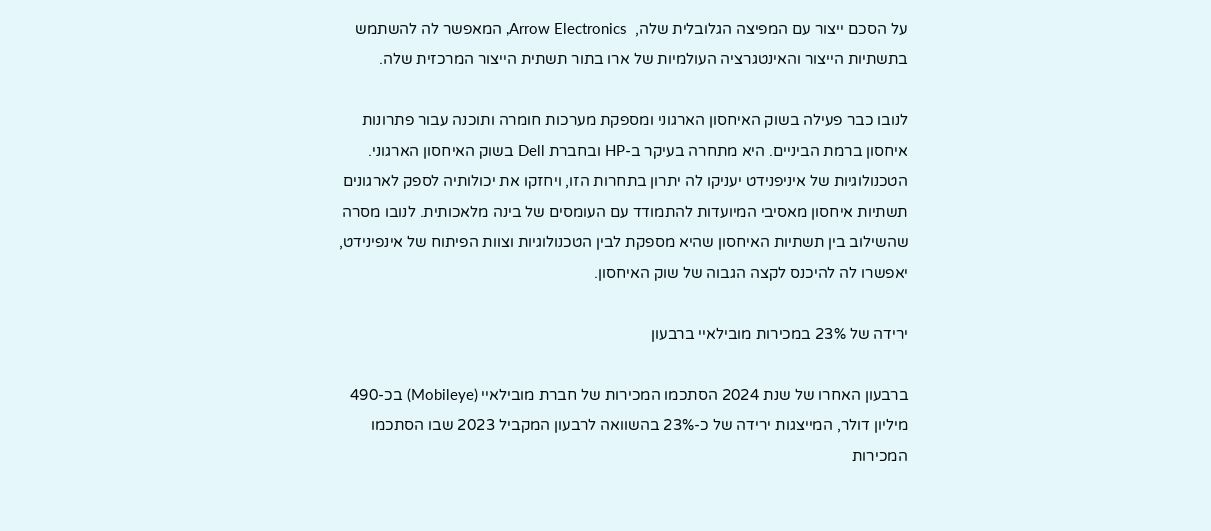על הסכם ייצור עם המפיצה הגלובלית שלה,  Arrow Electronics, המאפשר לה להשתמש בתשתיות הייצור והאינטגרציה העולמיות של ארו בתור תשתית הייצור המרכזית שלה.

לנובו כבר פעילה בשוק האיחסון הארגוני ומספקת מערכות חומרה ותוכנה עבור פתרונות איחסון ברמת הביניים. היא מתחרה בעיקר ב-HP ובחברת Dell בשוק האיחסון הארגוני. הטכנולוגיות של איניפנידט יעניקו לה יתרון בתחרות הזו, ויחזקו את יכולותיה לספק לארגונים תשתיות איחסון מאסיבי המיועדות להתמודד עם העומסים של בינה מלאכותית. לנובו מסרה שהשילוב בין תשתיות האיחסון שהיא מספקת לבין הטכנולוגיות וצוות הפיתוח של אינפינידט, יאפשרו לה להיכנס לקצה הגבוה של שוק האיחסון.

ירידה של 23% במכירות מובילאיי ברבעון

ברבעון האחרו של שנת 2024 הסתכמו המכירות של חברת מובילאיי (Mobileye) בכ-490 מיליון דולר, המייצגות ירידה של כ-23% בהשוואה לרבעון המקביל 2023 שבו הסתכמו המכירות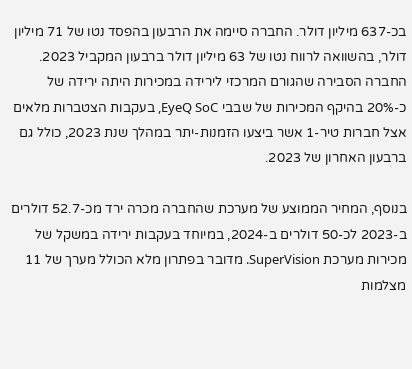בכ-637 מיליון דולר. החברה סיימה את הרבעון בהפסד נטו של 71 מיליון דולר, בהשוואה לרווח נטו של 63 מיליון דולר ברבעון המקביל 2023. החברה הסבירה שהגורם המרכזי לירידה במכירות היתה ירידה של כ-20% בהיקף המכירות של שבבי EyeQ SoC, בעקבות הצטברות מלאים אצל חברות טיר-1 אשר ביצעו הזמנות-יתר במהלך שנת 2023, כולל גם ברבעון האחרון של 2023.

בנוסף, המחיר הממוצע של מערכת שהחברה מכרה ירד מכ-52.7 דולרים ב-2023 לכ-50 דולרים ב-2024, במיוחד בעקבות ירידה במשקל של מכירות מערכת SuperVision. מדובר בפתרון מלא הכולל מערך של 11 מצלמות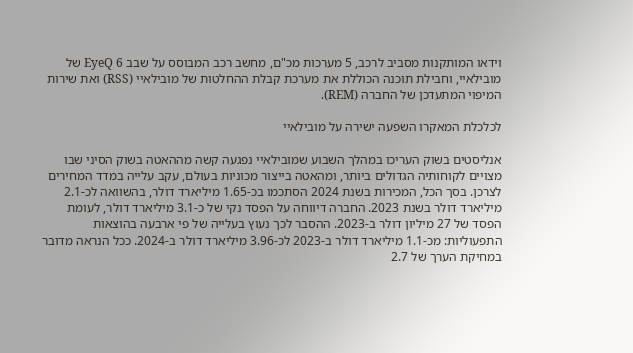וידאו המותקנות מסביב לרכב, 5 מערכות מכ"ם, מחשב רכב המבוסס על שבב EyeQ 6 של מובילאיי, וחבילת תוכנה הכוללת את מערכת קבלת ההחלטות של מובילאיי (RSS) ואת שירות המיפוי המתעדכן של החברה (REM).

לכלכלת המאקרו השפעה ישירה על מובילאיי

אנליסטים בשוק העריכו במהלך השבוע שמובילאיי נפגעה קשה מההאטה בשוק הסיני שבו מצויים לקוחותיה הגדולים ביותר, ומהאטה בייצור מכוניות בעולם, עקב עלייה במדד המחירים לצרכן. בסך הכל, המכירות בשנת 2024 הסתכמו בכ-1.65 מיליארד דולר, בהשוואה לכ-2.1 מיליארד דולר בשנת 2023. החברה דיווחה על הפסד נקי של כ-3.1 מיליארד דולר, לעומת הפסד של 27 מיליון דולר ב-2023. ההסבר לכך נעוץ בעלייה של פי ארבעה בהוצאות התפעוליות: מכ-1.1 מיליארד דולר ב-2023 לכ-3.96 מיליארד דולר ב-2024. ככל הנראה מדובר במחיקת הערך של 2.7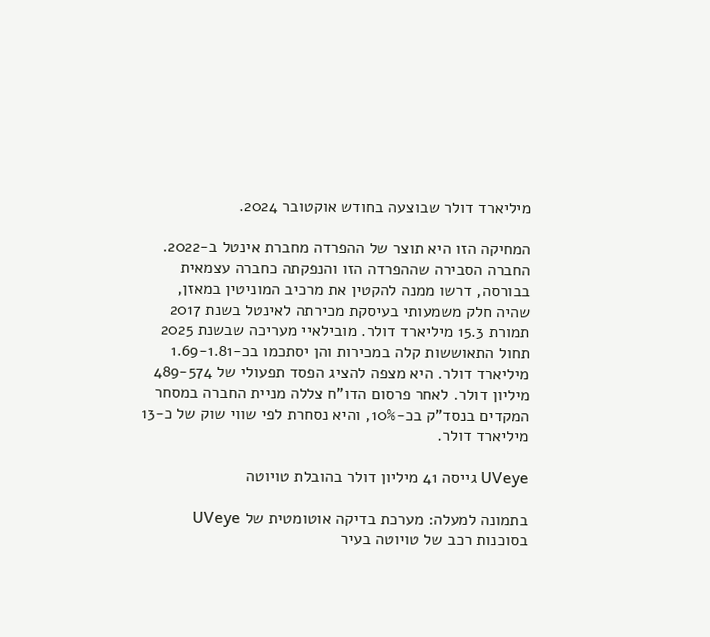מיליארד דולר שבוצעה בחודש אוקטובר 2024.

המחיקה הזו היא תוצר של ההפרדה מחברת אינטל ב-2022. החברה הסבירה שההפרדה הזו והנפקתה כחברה עצמאית בבורסה, דרשו ממנה להקטין את מרכיב המוניטין במאזן, שהיה חלק משמעותי בעיסקת מכירתה לאינטל בשנת 2017 תמורת 15.3 מיליארד דולר. מובילאיי מעריכה שבשנת 2025 תחול התאוששות קלה במכירות והן יסתכמו בכ-1.69-1.81 מיליארד דולר. היא מצפה להציג הפסד תפעולי של 489-574 מיליון דולר. לאחר פרסום הדו"ח צללה מניית החברה במסחר המקדים בנסד"ק בכ-10%, והיא נסחרת לפי שווי שוק של כ-13 מיליארד דולר.

UVeye גייסה 41 מיליון דולר בהובלת טויוטה

בתמונה למעלה: מערכת בדיקה אוטומטית של UVeye בסוכנות רכב של טויוטה בעיר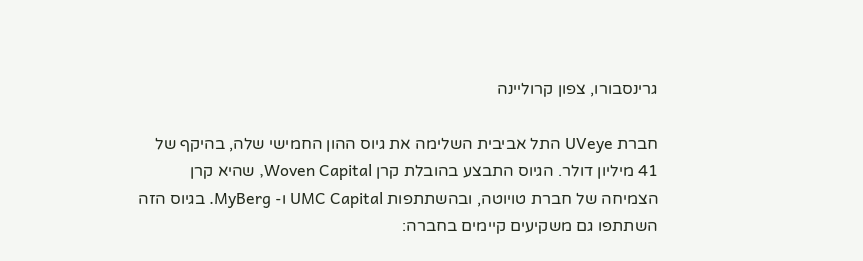גרינסבורו, צפון קרוליינה

חברת UVeye התל אביבית השלימה את גיוס ההון החמישי שלה, בהיקף של 41 מיליון דולר. הגיוס התבצע בהובלת קרן Woven Capital, שהיא קרן הצמיחה של חברת טויוטה, ובהשתתפות UMC Capital ו- MyBerg. בגיוס הזה השתתפו גם משקיעים קיימים בחברה: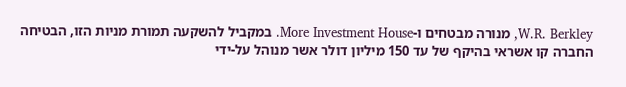W.R. Berkley, מנורה מבטחים ו-More Investment House. במקביל להשקעה תמורת מניות הזו, הבטיחה החברה קו אשראי בהיקף של עד 150 מיליון דולר אשר מנוהל על-ידי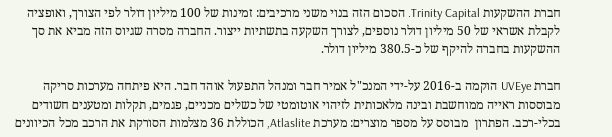חברת ההשקעות Trinity Capital. הסכום הזה בנוי משני מרכיבים: זמינות של 100 מיליון דולר לפי הצורך, ואופציה לקבלת אשראי של 50 מיליון דולר נוספים, לצורך השקעה בתשתיות ייצור. החברה מסרה שגיוס הזה מביא את סך ההשקעות בחברה להיקף של כ-380.5 מיליון דולר.

חברת UVEye הוקמה ב-2016 על-ידי המנכ"ל אמיר חבר ומנהל התפעול אוהד חבר. היא פיתחה מערכות סריקה מבוססות ראייה ממוחשבת ובינה מלאכותית לזיהוי אוטומטי של כשלים מכניים, פגמים, תקלות ומטענים חשודים בכלי-רכב. הפתרון  מבוסס על מספר מוצרים: מערכת Atlaslite, הכוללת 36 מצלמות הסורקת את הרכב מכל הכיוונים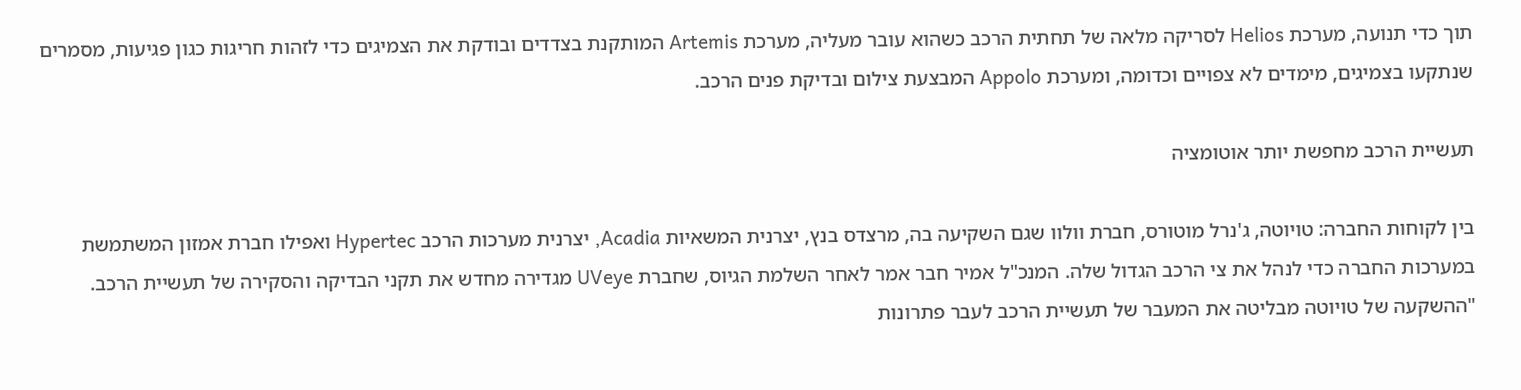תוך כדי תנועה, מערכת Helios לסריקה מלאה של תחתית הרכב כשהוא עובר מעליה, מערכת Artemis המותקנת בצדדים ובודקת את הצמיגים כדי לזהות חריגות כגון פגיעות, מסמרים שנתקעו בצמיגים, מימדים לא צפויים וכדומה, ומערכת Appolo המבצעת צילום ובדיקת פנים הרכב.

תעשיית הרכב מחפשת יותר אוטומציה

בין לקוחות החברה: טויוטה, ג'נרל מוטורס, חברת וולוו שגם השקיעה בה, מרצדס בנץ, יצרנית המשאיות Acadia, יצרנית מערכות הרכב Hypertec ואפילו חברת אמזון המשתמשת במערכות החברה כדי לנהל את צי הרכב הגדול שלה. המנכ"ל אמיר חבר אמר לאחר השלמת הגיוס, שחברת UVeye מגדירה מחדש את תקני הבדיקה והסקירה של תעשיית הרכב. "ההשקעה של טויוטה מבליטה את המעבר של תעשיית הרכב לעבר פתרונות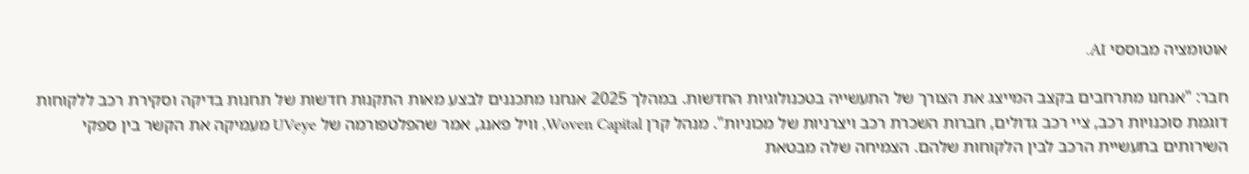אוטומציה מבוססי AI.

חבר: "אנחנו מתרחבים בקצב המייצג את הצורך של התעשייה בטכנולוגיות החדשות. במהלך 2025 אנחנו מתכננים לבצע מאות התקנות חדשות של תחנות בדיקה וסקירת רכב ללקוחות דוגמת סוכנויות רכב, ציי רכב גדולים, חברות השכרת רכב ויצרניות של מכוניות". מנהל קרן Woven Capital, וויל פאנג, אמר שהפלטפורמה של UVeye מעמיקה את הקשר בין ספקי השירותים בתעשיית הרכב לבין הלקוחות שלהם. הצמיחה שלה מבטאת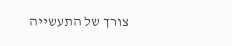צורך של התעשייה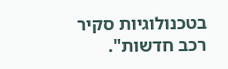בטכנולוגיות סקיר רכב חדשות".